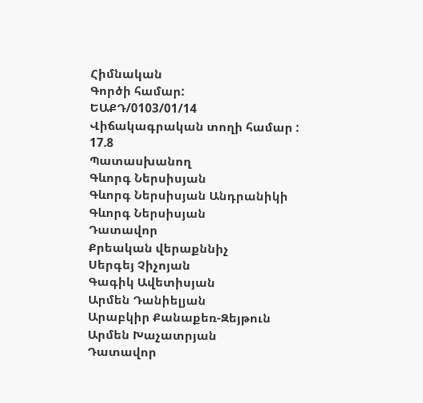Հիմնական
Գործի համար:
ԵԱՔԴ/0103/01/14
Վիճակագրական տողի համար :
17.8
Պատասխանող
Գևորգ Ներսիսյան
Գևորգ Ներսիսյան Անդրանիկի
Գևորգ Ներսիսյան
Դատավոր
Քրեական վերաքննիչ
Սերգեյ Չիչոյան
Գագիկ Ավետիսյան
Արմեն Դանիելյան
Արաբկիր Քանաքեռ-Զեյթուն
Արմեն Խաչատրյան
Դատավոր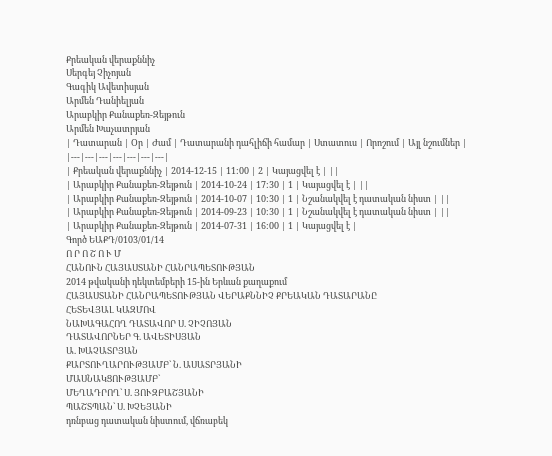Քրեական վերաքննիչ
Սերգեյ Չիչոյան
Գագիկ Ավետիսյան
Արմեն Դանիելյան
Արաբկիր Քանաքեռ-Զեյթուն
Արմեն Խաչատրյան
| Դատարան | Օր | Ժամ | Դատարանի դահլիճի համար | Ստատուս | Որոշում | Այլ նշումներ |
|---|---|---|---|---|---|---|
| Քրեական վերաքննիչ | 2014-12-15 | 11:00 | 2 | Կայացվել է | ||
| Արաբկիր Քանաքեռ-Զեյթուն | 2014-10-24 | 17:30 | 1 | Կայացվել է | ||
| Արաբկիր Քանաքեռ-Զեյթուն | 2014-10-07 | 10:30 | 1 | Նշանակվել է դատական նիստ | ||
| Արաբկիր Քանաքեռ-Զեյթուն | 2014-09-23 | 10:30 | 1 | Նշանակվել է դատական նիստ | ||
| Արաբկիր Քանաքեռ-Զեյթուն | 2014-07-31 | 16:00 | 1 | Կայացվել է |
Գործ ԵԱՔԴ/0103/01/14
Ո Ր Ո Շ Ո Ւ Մ
ՀԱՆՈՒՆ ՀԱՅԱՍՏԱՆԻ ՀԱՆՐԱՊԵՏՈՒԹՅԱՆ
2014 թվականի դեկտեմբերի 15-ին Երևան քաղաքում
ՀԱՅԱՍՏԱՆԻ ՀԱՆՐԱՊԵՏՈՒԹՅԱՆ ՎԵՐԱՔՆՆԻՉ ՔՐԵԱԿԱՆ ԴԱՏԱՐԱՆԸ
ՀԵՏԵՎՅԱԼ ԿԱԶՄՈՎ
ՆԱԽԱԳԱՀՈՂ ԴԱՏԱՎՈՐ Ս. ՉԻՉՈՅԱՆ
ԴԱՏԱՎՈՐՆԵՐ Գ. ԱՎԵՏԻՍՅԱՆ
Ա. ԽԱՉԱՏՐՅԱՆ
ՔԱՐՏՈՒՂԱՐՈՒԹՅԱՄԲ` Ն. ԱՍԱՏՐՅԱՆԻ
ՄԱՍՆԱԿՑՈՒԹՅԱՄԲ`
ՄԵՂԱԴՐՈՂ` Ս. ՅՈՒԶԲԱՇՅԱՆԻ
ՊԱՇՏՊԱՆ` Ս. ԽՉԵՅԱՆԻ
դռնբաց դատական նիստում, վճռաբեկ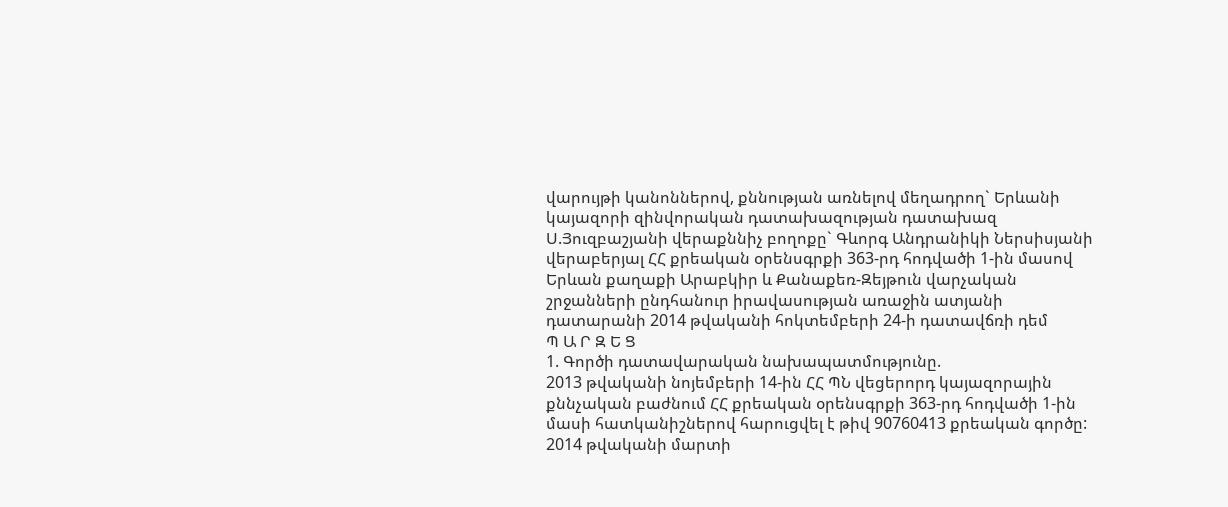վարույթի կանոններով, քննության առնելով մեղադրող` Երևանի կայազորի զինվորական դատախազության դատախազ Ս.Յուզբաշյանի վերաքննիչ բողոքը` Գևորգ Անդրանիկի Ներսիսյանի վերաբերյալ ՀՀ քրեական օրենսգրքի 363-րդ հոդվածի 1-ին մասով Երևան քաղաքի Արաբկիր և Քանաքեռ-Զեյթուն վարչական շրջանների ընդհանուր իրավասության առաջին ատյանի դատարանի 2014 թվականի հոկտեմբերի 24-ի դատավճռի դեմ
Պ Ա Ր Զ Ե Ց
1. Գործի դատավարական նախապատմությունը.
2013 թվականի նոյեմբերի 14-ին ՀՀ ՊՆ վեցերորդ կայազորային քննչական բաժնում ՀՀ քրեական օրենսգրքի 363-րդ հոդվածի 1-ին մասի հատկանիշներով հարուցվել է թիվ 90760413 քրեական գործը:
2014 թվականի մարտի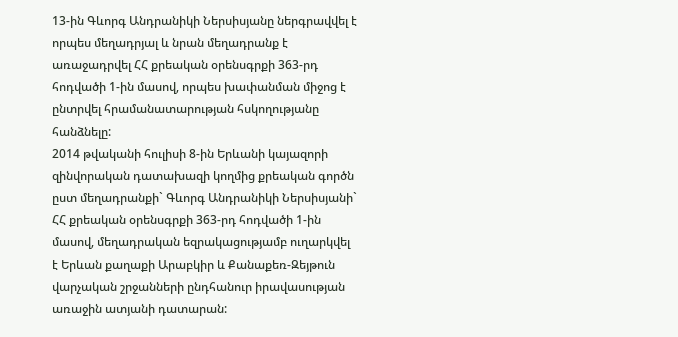13-ին Գևորգ Անդրանիկի Ներսիսյանը ներգրավվել է որպես մեղադրյալ և նրան մեղադրանք է առաջադրվել ՀՀ քրեական օրենսգրքի 363-րդ հոդվածի 1-ին մասով, որպես խափանման միջոց է ընտրվել հրամանատարության հսկողությանը հանձնելը:
2014 թվականի հուլիսի 8-ին Երևանի կայազորի զինվորական դատախազի կողմից քրեական գործն ըստ մեղադրանքի` Գևորգ Անդրանիկի Ներսիսյանի` ՀՀ քրեական օրենսգրքի 363-րդ հոդվածի 1-ին մասով, մեղադրական եզրակացությամբ ուղարկվել է Երևան քաղաքի Արաբկիր և Քանաքեռ-Զեյթուն վարչական շրջանների ընդհանուր իրավասության առաջին ատյանի դատարան: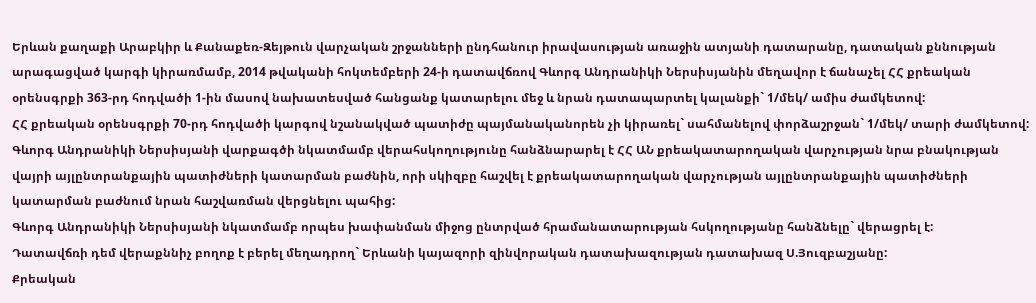Երևան քաղաքի Արաբկիր և Քանաքեռ-Զեյթուն վարչական շրջանների ընդհանուր իրավասության առաջին ատյանի դատարանը, դատական քննության արագացված կարգի կիրառմամբ, 2014 թվականի հոկտեմբերի 24-ի դատավճռով Գևորգ Անդրանիկի Ներսիսյանին մեղավոր է ճանաչել ՀՀ քրեական օրենսգրքի 363-րդ հոդվածի 1-ին մասով նախատեսված հանցանք կատարելու մեջ և նրան դատապարտել կալանքի` 1/մեկ/ ամիս ժամկետով:
ՀՀ քրեական օրենսգրքի 70-րդ հոդվածի կարգով նշանակված պատիժը պայմանականորեն չի կիրառել` սահմանելով փորձաշրջան` 1/մեկ/ տարի ժամկետով:
Գևորգ Անդրանիկի Ներսիսյանի վարքագծի նկատմամբ վերահսկողությունը հանձնարարել է ՀՀ ԱՆ քրեակատարողական վարչության նրա բնակության վայրի այլընտրանքային պատիժների կատարման բաժնին, որի սկիզբը հաշվել է քրեակատարողական վարչության այլընտրանքային պատիժների կատարման բաժնում նրան հաշվառման վերցնելու պահից:
Գևորգ Անդրանիկի Ներսիսյանի նկատմամբ որպես խափանման միջոց ընտրված հրամանատարության հսկողությանը հանձնելը` վերացրել է:
Դատավճռի դեմ վերաքննիչ բողոք է բերել մեղադրող` Երևանի կայազորի զինվորական դատախազության դատախազ Ս.Յուզբաշյանը:
Քրեական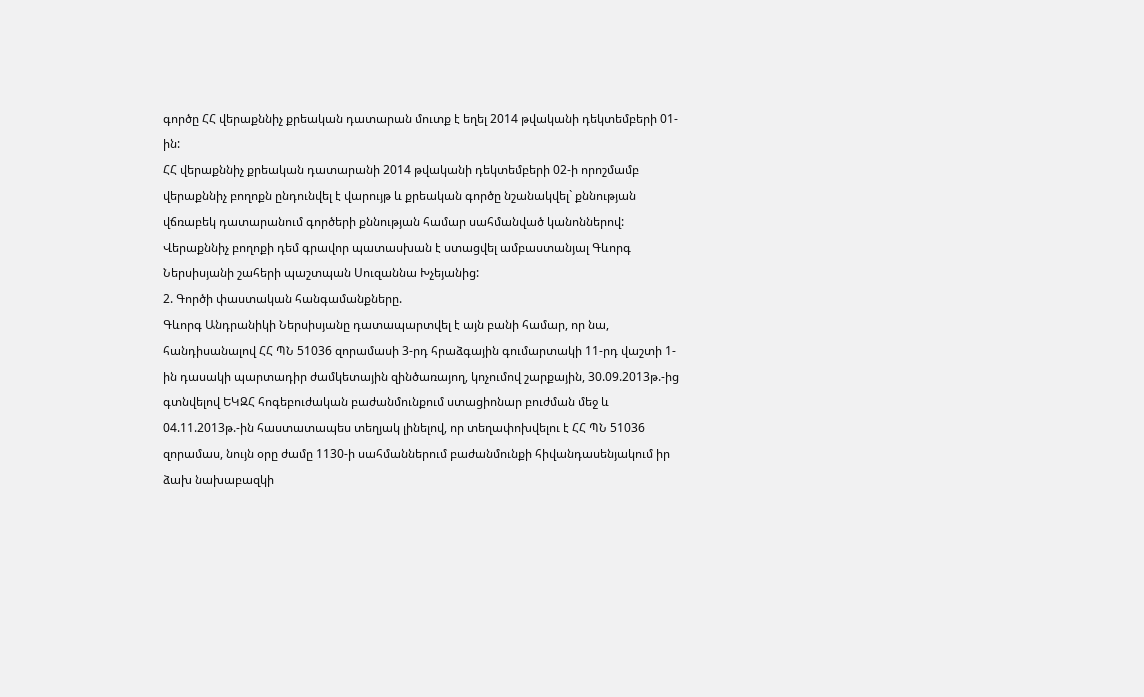գործը ՀՀ վերաքննիչ քրեական դատարան մուտք է եղել 2014 թվականի դեկտեմբերի 01-ին:
ՀՀ վերաքննիչ քրեական դատարանի 2014 թվականի դեկտեմբերի 02-ի որոշմամբ վերաքննիչ բողոքն ընդունվել է վարույթ և քրեական գործը նշանակվել` քննության վճռաբեկ դատարանում գործերի քննության համար սահմանված կանոններով:
Վերաքննիչ բողոքի դեմ գրավոր պատասխան է ստացվել ամբաստանյալ Գևորգ Ներսիսյանի շահերի պաշտպան Սուզաննա Խչեյանից:
2. Գործի փաստական հանգամանքները.
Գևորգ Անդրանիկի Ներսիսյանը դատապարտվել է այն բանի համար, որ նա, հանդիսանալով ՀՀ ՊՆ 51036 զորամասի 3-րդ հրաձգային գումարտակի 11-րդ վաշտի 1-ին դասակի պարտադիր ժամկետային զինծառայող, կոչումով շարքային, 30.09.2013թ.-ից գտնվելով ԵԿԶՀ հոգեբուժական բաժանմունքում ստացիոնար բուժման մեջ և 04.11.2013թ.-ին հաստատապես տեղյակ լինելով, որ տեղափոխվելու է ՀՀ ՊՆ 51036 զորամաս, նույն օրը ժամը 1130-ի սահմաններում բաժանմունքի հիվանդասենյակում իր ձախ նախաբազկի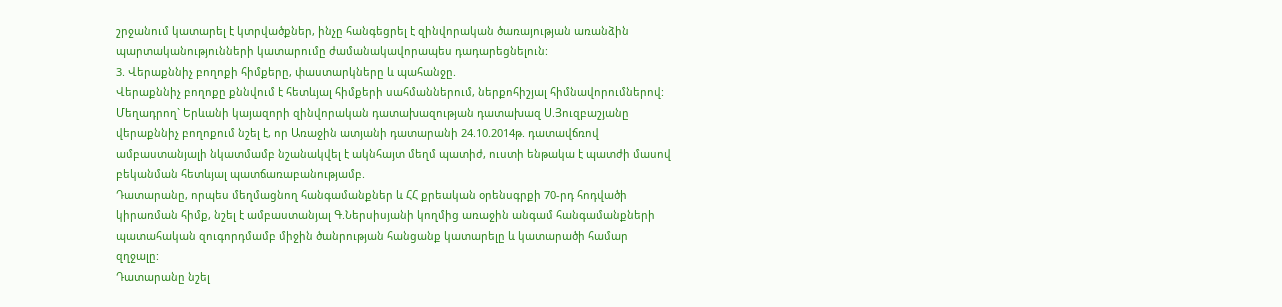շրջանում կատարել է կտրվածքներ, ինչը հանգեցրել է զինվորական ծառայության առանձին պարտականությունների կատարումը ժամանակավորապես դադարեցնելուն:
3. Վերաքննիչ բողոքի հիմքերը, փաստարկները և պահանջը.
Վերաքննիչ բողոքը քննվում է հետևյալ հիմքերի սահմաններում, ներքոհիշյալ հիմնավորումներով:
Մեղադրող` Երևանի կայազորի զինվորական դատախազության դատախազ Ս.Յուզբաշյանը վերաքննիչ բողոքում նշել է, որ Առաջին ատյանի դատարանի 24.10.2014թ. դատավճռով ամբաստանյալի նկատմամբ նշանակվել է ակնհայտ մեղմ պատիժ, ուստի ենթակա է պատժի մասով բեկանման հետևյալ պատճառաբանությամբ.
Դատարանը, որպես մեղմացնող հանգամանքներ և ՀՀ քրեական օրենսգրքի 70-րդ հոդվածի կիրառման հիմք, նշել է ամբաստանյալ Գ.Ներսիսյանի կողմից առաջին անգամ հանգամանքների պատահական զուգորդմամբ միջին ծանրության հանցանք կատարելը և կատարածի համար զղջալը:
Դատարանը նշել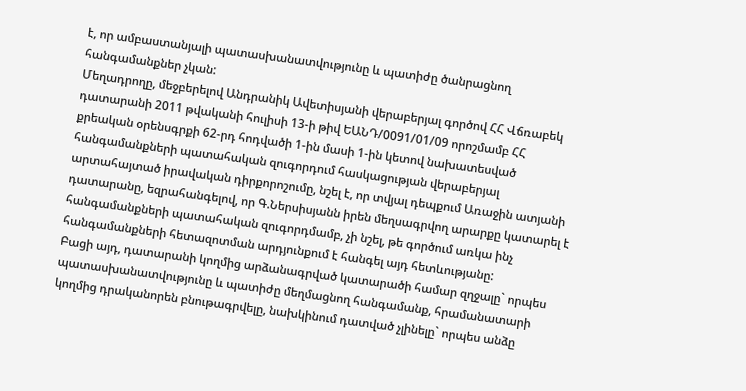է, որ ամբաստանյալի պատասխանատվությունը և պատիժը ծանրացնող հանգամանքներ չկան:
Մեղադրողը, մեջբերելով Անդրանիկ Ավետիսյանի վերաբերյալ գործով ՀՀ Վճռաբեկ դատարանի 2011 թվականի հուլիսի 13-ի թիվ ԵԱՆԴ/0091/01/09 որոշմամբ ՀՀ քրեական օրենսգրքի 62-րդ հոդվածի 1-ին մասի 1-ին կետով նախատեսված հանգամանքների պատահական զուգորդում հասկացության վերաբերյալ արտահայտած իրավական դիրքորոշումը, նշել է, որ տվյալ դեպքում Առաջին ատյանի դատարանը, եզրահանգելով, որ Գ.Ներսիսյանն իրեն մեղսագրվող արարքը կատարել է հանգամանքների պատահական զուգորդմամբ, չի նշել, թե գործում առկա ինչ հանգամանքների հետազոտման արդյունքում է հանգել այդ հետևությանը:
Բացի այդ, դատարանի կողմից արձանագրված կատարածի համար զղջալը` որպես պատասխանատվությունը և պատիժը մեղմացնող հանգամանք, հրամանատարի կողմից դրականորեն բնութագրվելը, նախկինում դատված չլինելը` որպես անձը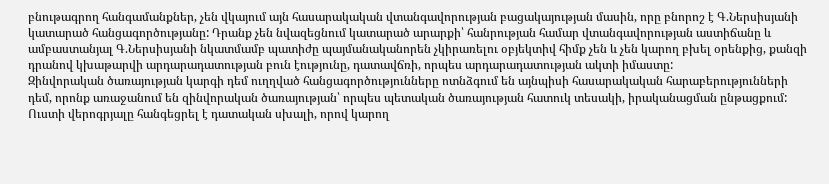բնութագրող հանգամանքներ, չեն վկայում այն հասարակական վտանգավորության բացակայության մասին, որը բնորոշ է Գ.Ներսիսյանի կատարած հանցագործությանը: Դրանք չեն նվազեցնում կատարած արարքի՝ հանրության համար վտանգավորության աստիճանը և ամբաստանյալ Գ.Ներսիսյանի նկատմամբ պատիժը պայմանականորեն չկիրառելու օբյեկտիվ հիմք չեն և չեն կարող բխել օրենքից, քանզի դրանով կխաթարվի արդարադատության բուն էությունը, դատավճռի, որպես արդարադատության ակտի իմաստը:
Զինվորական ծառայության կարգի դեմ ուղղված հանցագործությունները ոտնձգում են այնպիսի հասարակական հարաբերությունների դեմ, որոնք առաջանում են զինվորական ծառայության՝ որպես պետական ծառայության հատուկ տեսակի, իրականացման ընթացքում:
Ուստի վերոգրյալը հանգեցրել է դատական սխալի, որով կարող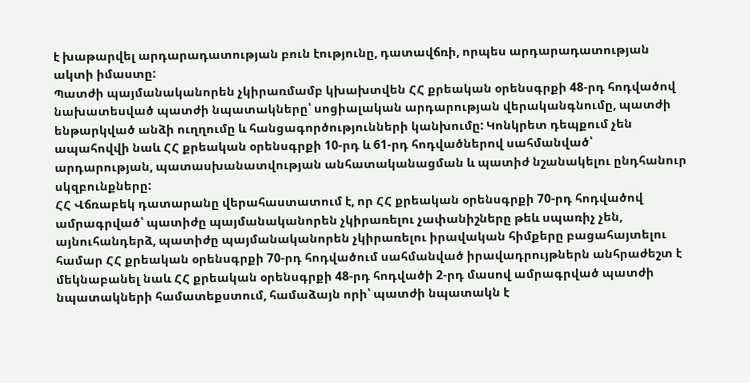է խաթարվել արդարադատության բուն էությունը, դատավճռի, որպես արդարադատության ակտի իմաստը:
Պատժի պայմանականորեն չկիրառմամբ կխախտվեն ՀՀ քրեական օրենսգրքի 48-րդ հոդվածով նախատեսված պատժի նպատակները՝ սոցիալական արդարության վերականգնումը, պատժի ենթարկված անձի ուղղումը և հանցագործությունների կանխումը: Կոնկրետ դեպքում չեն ապահովվի նաև ՀՀ քրեական օրենսգրքի 10-րդ և 61-րդ հոդվածներով սահմանված՝ արդարության, պատասխանատվության անհատականացման և պատիժ նշանակելու ընդհանուր սկզբունքները:
ՀՀ Վճռաբեկ դատարանը վերահաստատում է, որ ՀՀ քրեական օրենսգրքի 70-րդ հոդվածով ամրագրված՝ պատիժը պայմանականորեն չկիրառելու չափանիշները թեև սպառիչ չեն, այնուհանդերձ, պատիժը պայմանականորեն չկիրառելու իրավական հիմքերը բացահայտելու համար ՀՀ քրեական օրենսգրքի 70-րդ հոդվածում սահմանված իրավադրույթներն անհրաժեշտ է մեկնաբանել նաև ՀՀ քրեական օրենսգրքի 48-րդ հոդվածի 2-րդ մասով ամրագրված պատժի նպատակների համատեքստում, համաձայն որի՝ պատժի նպատակն է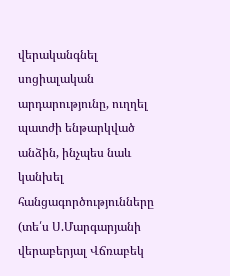վերականգնել սոցիալական արդարությունը, ուղղել պատժի ենթարկված անձին, ինչպես նաև կանխել հանցագործությունները (տե՛ս Ս.Մարգարյանի վերաբերյալ Վճռաբեկ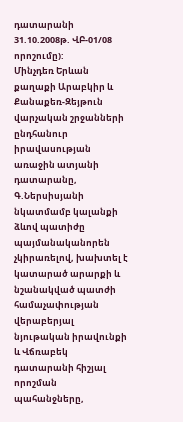դատարանի 31.10.2008թ. ՎԲ-01/08 որոշումը):
Մինչդեռ Երևան քաղաքի Արաբկիր և Քանաքեռ-Զեյթուն վարչական շրջանների ընդհանուր իրավասության առաջին ատյանի դատարանը, Գ.Ներսիսյանի նկատմամբ կալանքի ձևով պատիժը պայմանականորեն չկիրառելով, խախտել է կատարած արարքի և նշանակված պատժի համաչափության վերաբերյալ նյութական իրավունքի և Վճռաբեկ դատարանի հիշյալ որոշման պահանջները,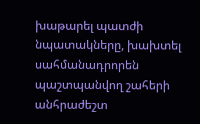խաթարել պատժի նպատակները, խախտել սահմանադրորեն պաշտպանվող շահերի անհրաժեշտ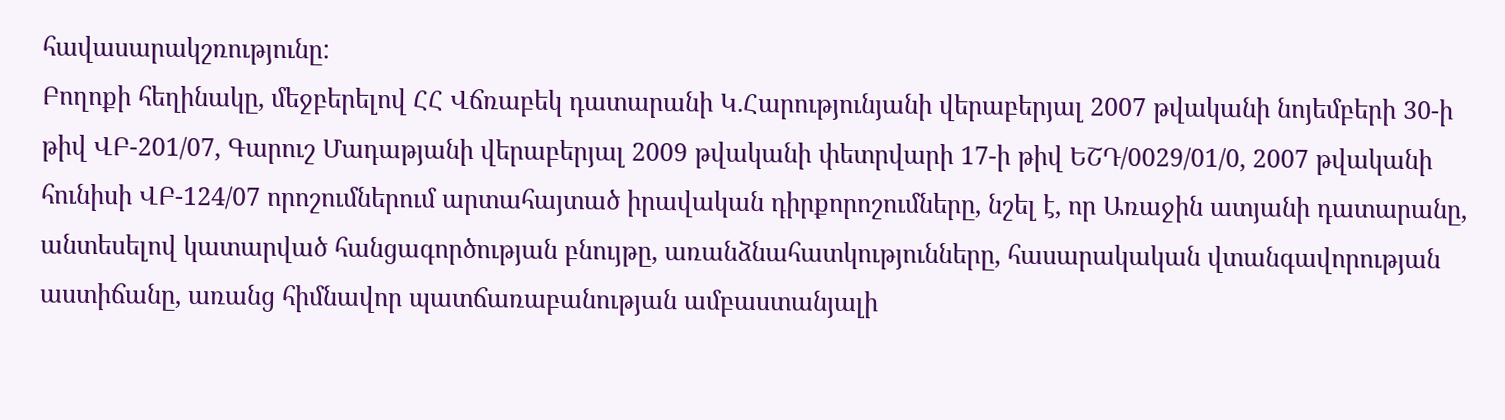հավասարակշռությունը:
Բողոքի հեղինակը, մեջբերելով ՀՀ Վճռաբեկ դատարանի Կ.Հարությունյանի վերաբերյալ 2007 թվականի նոյեմբերի 30-ի թիվ ՎԲ-201/07, Գարուշ Մադաթյանի վերաբերյալ 2009 թվականի փետրվարի 17-ի թիվ ԵՇԴ/0029/01/0, 2007 թվականի հունիսի ՎԲ-124/07 որոշումներում արտահայտած իրավական դիրքորոշումները, նշել է, որ Առաջին ատյանի դատարանը, անտեսելով կատարված հանցագործության բնույթը, առանձնահատկությունները, հասարակական վտանգավորության աստիճանը, առանց հիմնավոր պատճառաբանության ամբաստանյալի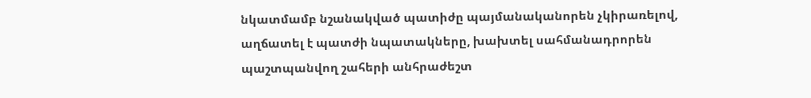նկատմամբ նշանակված պատիժը պայմանականորեն չկիրառելով, աղճատել է պատժի նպատակները, խախտել սահմանադրորեն պաշտպանվող շահերի անհրաժեշտ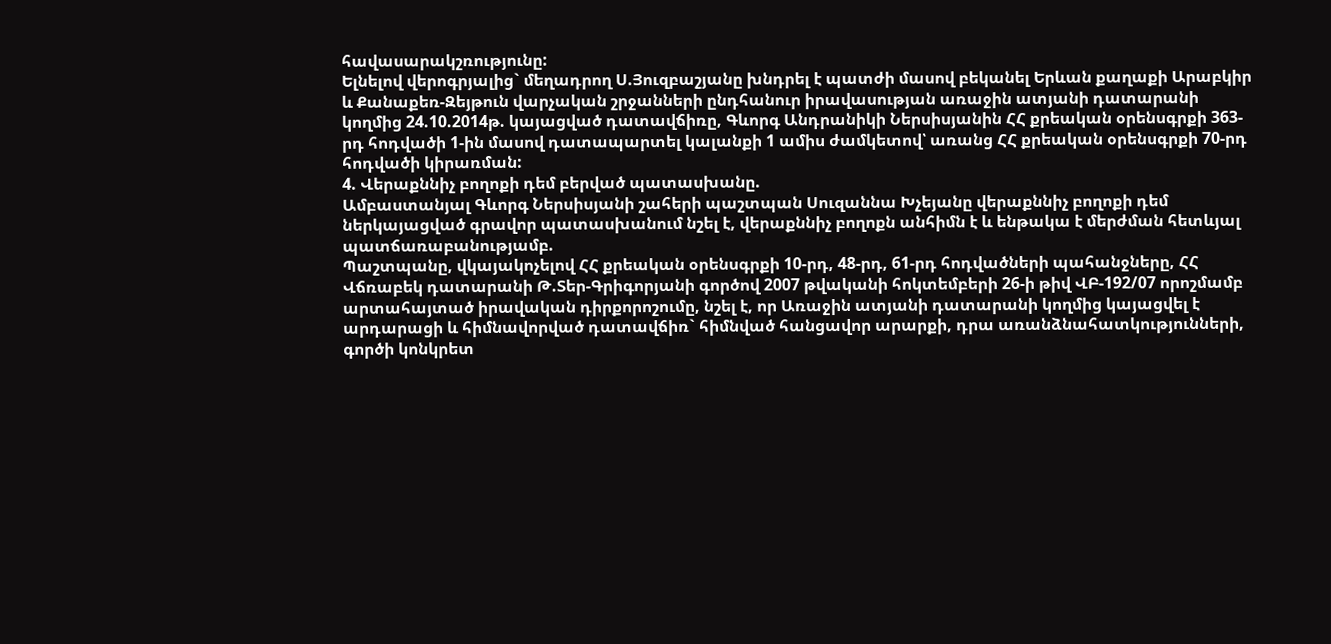հավասարակշռությունը:
Ելնելով վերոգրյալից` մեղադրող Ս.Յուզբաշյանը խնդրել է պատժի մասով բեկանել Երևան քաղաքի Արաբկիր և Քանաքեռ-Զեյթուն վարչական շրջանների ընդհանուր իրավասության առաջին ատյանի դատարանի կողմից 24.10.2014թ. կայացված դատավճիռը, Գևորգ Անդրանիկի Ներսիսյանին ՀՀ քրեական օրենսգրքի 363-րդ հոդվածի 1-ին մասով դատապարտել կալանքի 1 ամիս ժամկետով՝ առանց ՀՀ քրեական օրենսգրքի 70-րդ հոդվածի կիրառման:
4. Վերաքննիչ բողոքի դեմ բերված պատասխանը.
Ամբաստանյալ Գևորգ Ներսիսյանի շահերի պաշտպան Սուզաննա Խչեյանը վերաքննիչ բողոքի դեմ ներկայացված գրավոր պատասխանում նշել է, վերաքննիչ բողոքն անհիմն է և ենթակա է մերժման հետևյալ պատճառաբանությամբ.
Պաշտպանը, վկայակոչելով ՀՀ քրեական օրենսգրքի 10-րդ, 48-րդ, 61-րդ հոդվածների պահանջները, ՀՀ Վճռաբեկ դատարանի Թ.Տեր-Գրիգորյանի գործով 2007 թվականի հոկտեմբերի 26-ի թիվ ՎԲ-192/07 որոշմամբ արտահայտած իրավական դիրքորոշումը, նշել է, որ Առաջին ատյանի դատարանի կողմից կայացվել է արդարացի և հիմնավորված դատավճիռ` հիմնված հանցավոր արարքի, դրա առանձնահատկությունների, գործի կոնկրետ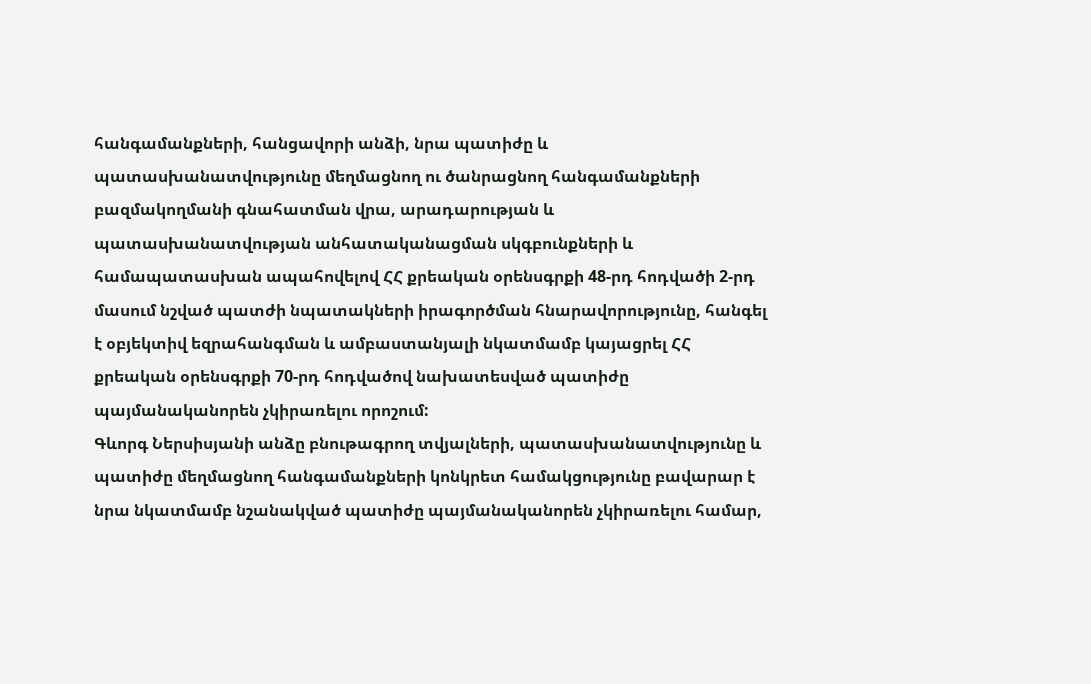հանգամանքների, հանցավորի անձի, նրա պատիժը և պատասխանատվությունը մեղմացնող ու ծանրացնող հանգամանքների բազմակողմանի գնահատման վրա, արադարության և պատասխանատվության անհատականացման սկգբունքների և համապատասխան ապահովելով ՀՀ քրեական օրենսգրքի 48-րդ հոդվածի 2-րդ մասում նշված պատժի նպատակների իրագործման հնարավորությունը, հանգել է օբյեկտիվ եզրահանգման և ամբաստանյալի նկատմամբ կայացրել ՀՀ քրեական օրենսգրքի 70-րդ հոդվածով նախատեսված պատիժը պայմանականորեն չկիրառելու որոշում:
Գևորգ Ներսիսյանի անձը բնութագրող տվյալների, պատասխանատվությունը և պատիժը մեղմացնող հանգամանքների կոնկրետ համակցությունը բավարար է նրա նկատմամբ նշանակված պատիժը պայմանականորեն չկիրառելու համար,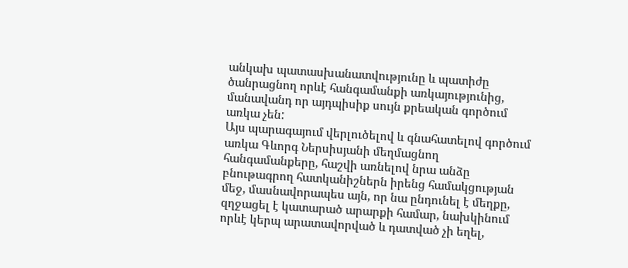անկախ պատասխանատվությունը և պատիժը ծանրացնող որևէ հանգամանքի առկայությունից, մանավանդ որ այդպիսիք սույն քրեական գործում առկա չեն:
Այս պարագայում վերլուծելով և գնահատելով գործում առկա Գևորգ Ներսիսյանի մեղմացնող հանգամանքերը, հաշվի առնելով նրա անձը բնութագրող հատկանիշներն իրենց համակցության մեջ, մասնավորապես այն, որ նա ընդունել է մեղքը, զղջացել է կատարած արարքի համար, նախկինում որևէ կերպ արատավորված և դատված չի եղել,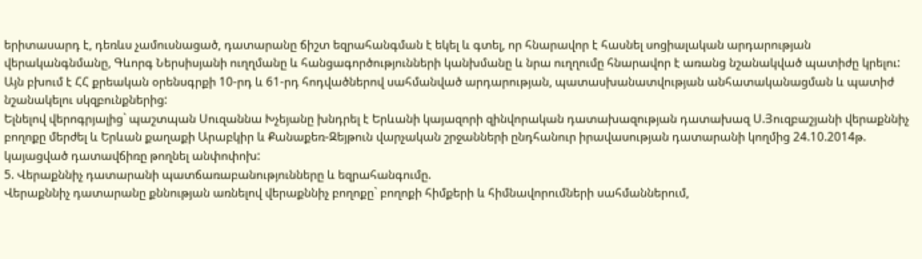երիտասարդ է, դեռևս չամուսնացած, դատարանը ճիշտ եզրահանգման է եկել և գտել, որ հնարավոր է հասնել սոցիալական արդարության վերականգնմանը, Գևորգ Ներսիսյանի ուղղմանը և հանցագործությունների կանխմանը և նրա ուղղումը հնարավոր է առանց նշանակված պատիժը կրելու: Այն բխում է ՀՀ քրեական օրենսգրքի 10-րդ և 61-րդ հոդվածներով սահմանված արդարության, պատասխանատվության անհատականացման և պատիժ նշանակելու սկզբունքներից:
Ելնելով վերոգրյալից` պաշտպան Սուզաննա Խչեյանը խնդրել է Երևանի կայազորի զինվորական դատախազության դատախազ Ս.Յուզբաշյանի վերաքննիչ բողոքը մերժել և Երևան քաղաքի Արաբկիր և Քանաքեռ-Զեյթուն վարչական շրջանների ընդհանուր իրավասության դատարանի կողմից 24.10.2014թ. կայացված դատավճիռը թողնել անփոփոխ:
5. Վերաքննիչ դատարանի պատճառաբանությունները և եզրահանգումը.
Վերաքննիչ դատարանը քննության առնելով վերաքննիչ բողոքը` բողոքի հիմքերի և հիմնավորումների սահմաններում,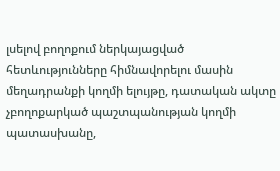լսելով բողոքում ներկայացված հետևությունները հիմնավորելու մասին մեղադրանքի կողմի ելույթը, դատական ակտը չբողոքարկած պաշտպանության կողմի պատասխանը,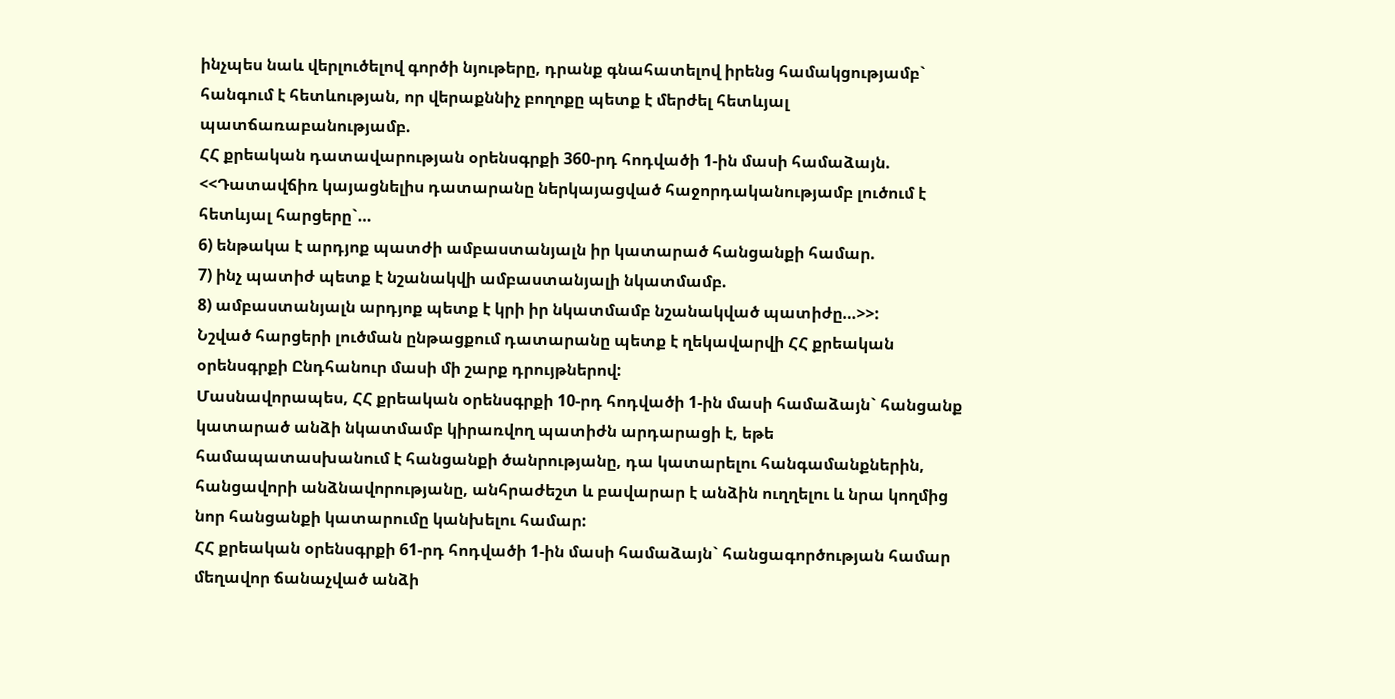ինչպես նաև վերլուծելով գործի նյութերը, դրանք գնահատելով իրենց համակցությամբ` հանգում է հետևության, որ վերաքննիչ բողոքը պետք է մերժել հետևյալ պատճառաբանությամբ.
ՀՀ քրեական դատավարության օրենսգրքի 360-րդ հոդվածի 1-ին մասի համաձայն. <<Դատավճիռ կայացնելիս դատարանը ներկայացված հաջորդականությամբ լուծում է հետևյալ հարցերը`…
6) ենթակա է արդյոք պատժի ամբաստանյալն իր կատարած հանցանքի համար.
7) ինչ պատիժ պետք է նշանակվի ամբաստանյալի նկատմամբ.
8) ամբաստանյալն արդյոք պետք է կրի իր նկատմամբ նշանակված պատիժը…>>:
Նշված հարցերի լուծման ընթացքում դատարանը պետք է ղեկավարվի ՀՀ քրեական օրենսգրքի Ընդհանուր մասի մի շարք դրույթներով:
Մասնավորապես, ՀՀ քրեական օրենսգրքի 10-րդ հոդվածի 1-ին մասի համաձայն` հանցանք կատարած անձի նկատմամբ կիրառվող պատիժն արդարացի է, եթե համապատասխանում է հանցանքի ծանրությանը, դա կատարելու հանգամանքներին, հանցավորի անձնավորությանը, անհրաժեշտ և բավարար է անձին ուղղելու և նրա կողմից նոր հանցանքի կատարումը կանխելու համար:
ՀՀ քրեական օրենսգրքի 61-րդ հոդվածի 1-ին մասի համաձայն` հանցագործության համար մեղավոր ճանաչված անձի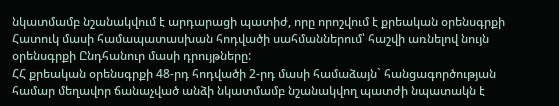նկատմամբ նշանակվում է արդարացի պատիժ, որը որոշվում է քրեական օրենսգրքի Հատուկ մասի համապատասխան հոդվածի սահմաններում՝ հաշվի առնելով նույն օրենսգրքի Ընդհանուր մասի դրույթները:
ՀՀ քրեական օրենսգրքի 48-րդ հոդվածի 2-րդ մասի համաձայն` հանցագործության համար մեղավոր ճանաչված անձի նկատմամբ նշանակվող պատժի նպատակն է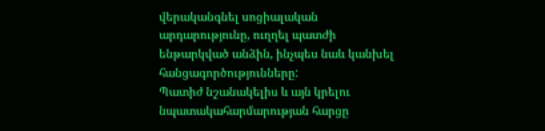վերականգնել սոցիալական արդարությունը, ուղղել պատժի ենթարկված անձին, ինչպես նաև կանխել հանցագործությունները:
Պատիժ նշանակելիս և այն կրելու նպատակահարմարության հարցը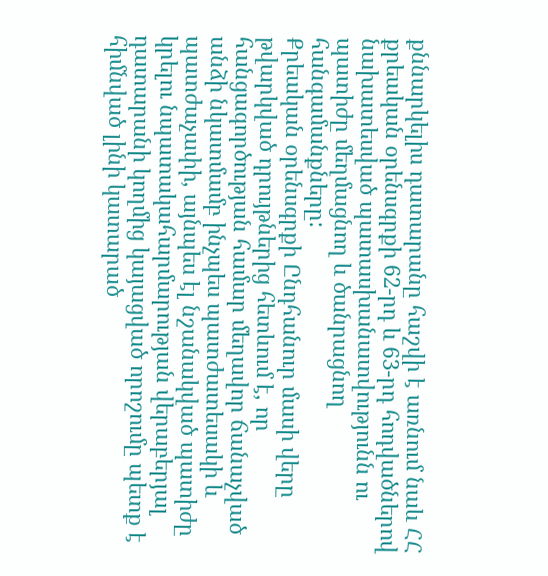քննարկելիս դատարանը հաշվի է առնում նաև ՀՀ քրեական օրենսգրքի 62-րդ և 63-րդ հոդվածներով նախատեսված պատասխանատվությունն ու պատիժը մեղմացնող և ծանրացնող հանգամանքները:
Քրեական օրենսգրքի Ընդհանուր մասի վերը թվարկված դրույթներից հետևում է, որ հանցագործության համար մեղավոր ճանաչված անձի նկատմամբ ինչպես պատժատեսակի և պատժաչափի, այնպես էլ նշանակված պատիժը կրելու նպատակահարմարության վերաբերյալ դատարանի կողմից կայացված որոշումը պետք է հիմնված լինի կատարած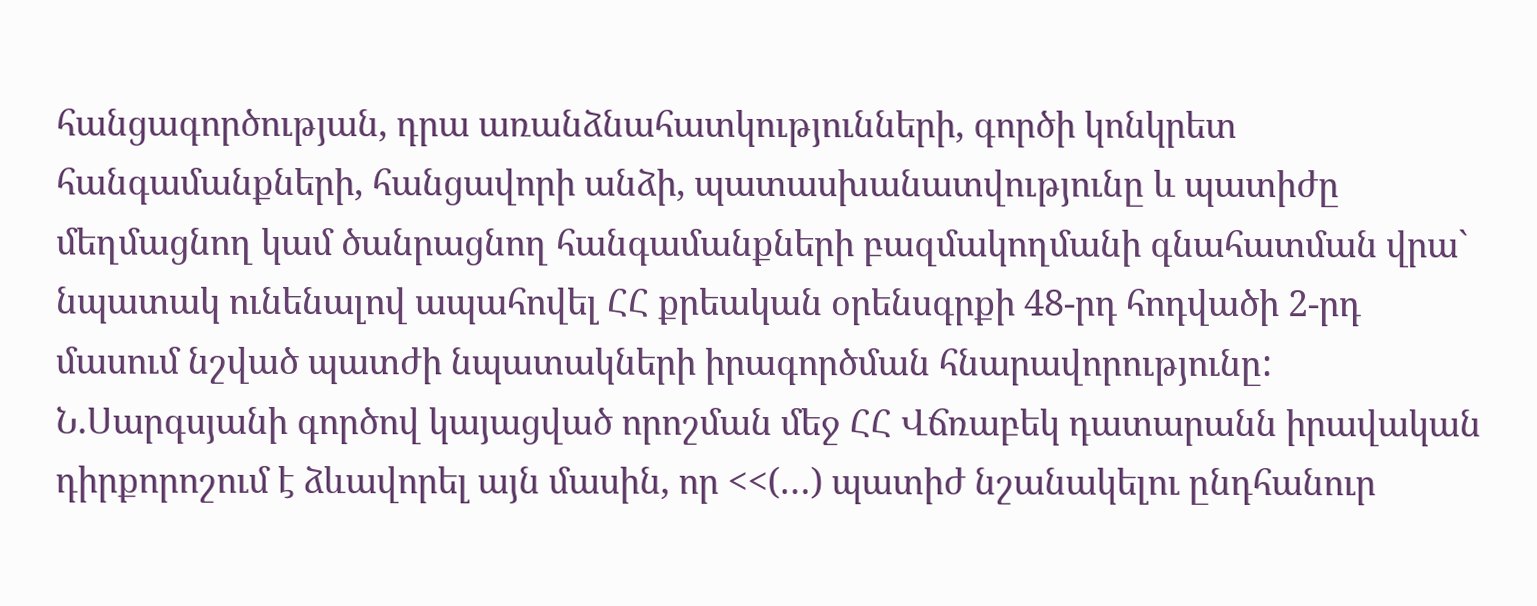հանցագործության, դրա առանձնահատկությունների, գործի կոնկրետ հանգամանքների, հանցավորի անձի, պատասխանատվությունը և պատիժը մեղմացնող կամ ծանրացնող հանգամանքների բազմակողմանի գնահատման վրա` նպատակ ունենալով ապահովել ՀՀ քրեական օրենսգրքի 48-րդ հոդվածի 2-րդ մասում նշված պատժի նպատակների իրագործման հնարավորությունը:
Ն.Սարգսյանի գործով կայացված որոշման մեջ ՀՀ Վճռաբեկ դատարանն իրավական դիրքորոշում է ձևավորել այն մասին, որ <<(…) պատիժ նշանակելու ընդհանուր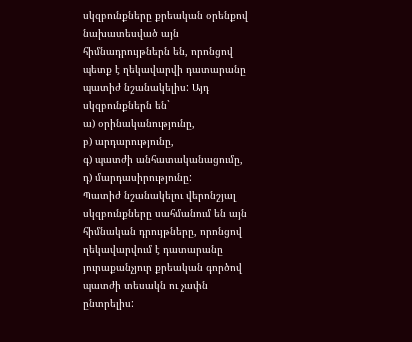սկզբունքները քրեական օրենքով նախատեսված այն հիմնադրույթներն են, որոնցով պետք է ղեկավարվի դատարանը պատիժ նշանակելիս: Այդ սկզբունքներն են`
ա) օրինականությունը,
բ) արդարությունը,
գ) պատժի անհատականացումը,
դ) մարդասիրությունը:
Պատիժ նշանակելու վերոնշյալ սկզբունքները սահմանում են այն հիմնական դրույթները, որոնցով ղեկավարվում է դատարանը յուրաքանչյուր քրեական գործով պատժի տեսակն ու չափն ընտրելիս: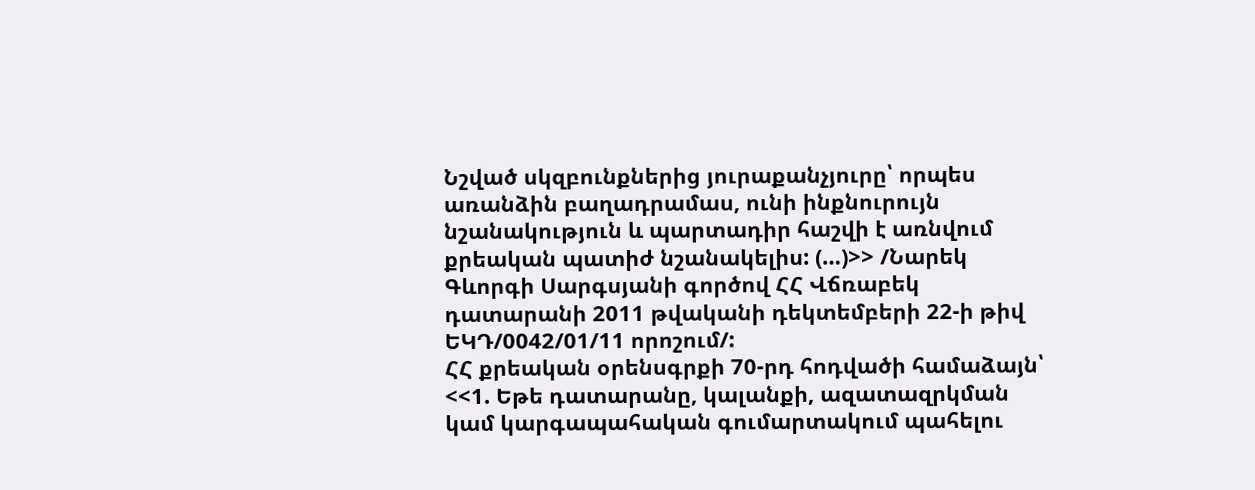Նշված սկզբունքներից յուրաքանչյուրը՝ որպես առանձին բաղադրամաս, ունի ինքնուրույն նշանակություն և պարտադիր հաշվի է առնվում քրեական պատիժ նշանակելիս: (…)>> /Նարեկ Գևորգի Սարգսյանի գործով ՀՀ Վճռաբեկ դատարանի 2011 թվականի դեկտեմբերի 22-ի թիվ ԵԿԴ/0042/01/11 որոշում/:
ՀՀ քրեական օրենսգրքի 70-րդ հոդվածի համաձայն՝ <<1. Եթե դատարանը, կալանքի, ազատազրկման կամ կարգապահական գումարտակում պահելու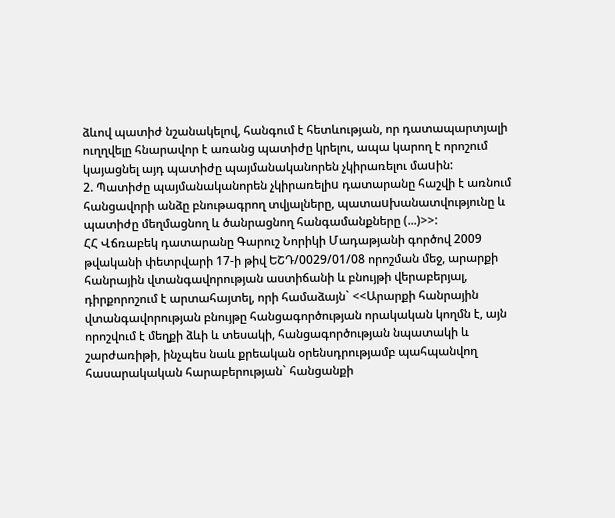ձևով պատիժ նշանակելով, հանգում է հետևության, որ դատապարտյալի ուղղվելը հնարավոր է առանց պատիժը կրելու, ապա կարող է որոշում կայացնել այդ պատիժը պայմանականորեն չկիրառելու մաuին:
2. Պատիժը պայմանականորեն չկիրառելիu դատարանը հաշվի է առնում հանցավորի անձը բնութագրող տվյալները, պատաuխանատվությունը և պատիժը մեղմացնող և ծանրացնող հանգամանքները (...)>>:
ՀՀ Վճռաբեկ դատարանը Գարուշ Նորիկի Մադաթյանի գործով 2009 թվականի փետրվարի 17-ի թիվ ԵՇԴ/0029/01/08 որոշման մեջ, արարքի հանրային վտանգավորության աստիճանի և բնույթի վերաբերյալ, դիրքորոշում է արտահայտել, որի համաձայն` <<Արարքի հանրային վտանգավորության բնույթը հանցագործության որակական կողմն է, այն որոշվում է մեղքի ձևի և տեսակի, հանցագործության նպատակի և շարժառիթի, ինչպես նաև քրեական օրենսդրությամբ պահպանվող հասարակական հարաբերության` հանցանքի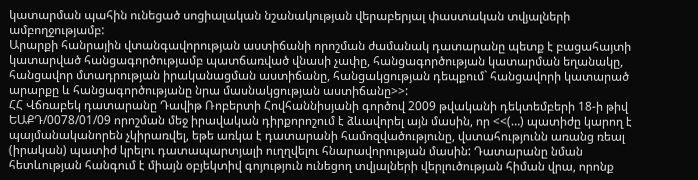կատարման պահին ունեցած սոցիալական նշանակության վերաբերյալ փաստական տվյալների ամբողջությամբ:
Արարքի հանրային վտանգավորության աստիճանի որոշման ժամանակ դատարանը պետք է բացահայտի կատարված հանցագործությամբ պատճառված վնասի չափը, հանցագործության կատարման եղանակը, հանցավոր մտադրության իրականացման աստիճանը, հանցակցության դեպքում` հանցավորի կատարած արարքը և հանցագործությանը նրա մասնակցության աստիճանը>>:
ՀՀ Վճռաբեկ դատարանը Դավիթ Ռոբերտի Հովհաննիսյանի գործով 2009 թվականի դեկտեմբերի 18-ի թիվ ԵԱՔԴ/0078/01/09 որոշման մեջ իրավական դիրքորոշում է ձևավորել այն մասին, որ <<(…) պատիժը կարող է պայմանականորեն չկիրառվել, եթե առկա է դատարանի համոզվածությունը, վստահությունն առանց ռեալ (իրական) պատիժ կրելու դատապարտյալի ուղղվելու հնարավորության մասին: Դատարանը նման հետևության հանգում է միայն օբյեկտիվ գոյություն ունեցող տվյալների վերլուծության հիման վրա, որոնք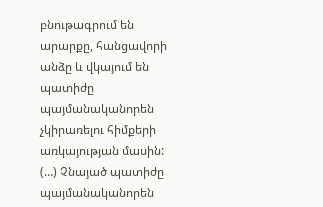բնութագրում են արարքը, հանցավորի անձը և վկայում են պատիժը պայմանականորեն չկիրառելու հիմքերի առկայության մասին:
(…) Չնայած պատիժը պայմանականորեն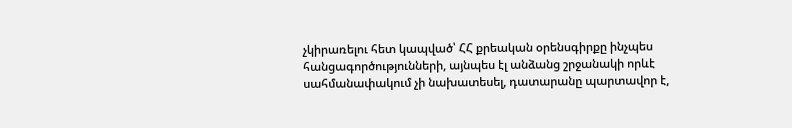չկիրառելու հետ կապված՝ ՀՀ քրեական օրենսգիրքը ինչպես հանցագործությունների, այնպես էլ անձանց շրջանակի որևէ սահմանափակում չի նախատեսել, դատարանը պարտավոր է,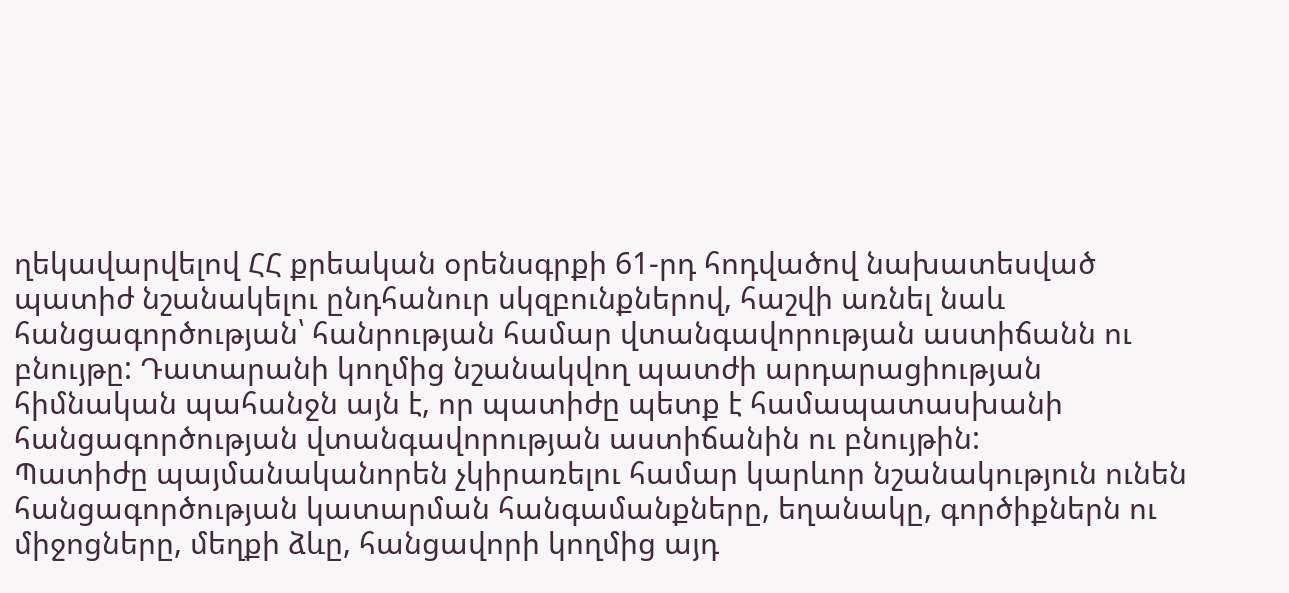ղեկավարվելով ՀՀ քրեական օրենսգրքի 61-րդ հոդվածով նախատեսված պատիժ նշանակելու ընդհանուր սկզբունքներով, հաշվի առնել նաև հանցագործության՝ հանրության համար վտանգավորության աստիճանն ու բնույթը: Դատարանի կողմից նշանակվող պատժի արդարացիության հիմնական պահանջն այն է, որ պատիժը պետք է համապատասխանի հանցագործության վտանգավորության աստիճանին ու բնույթին:
Պատիժը պայմանականորեն չկիրառելու համար կարևոր նշանակություն ունեն հանցագործության կատարման հանգամանքները, եղանակը, գործիքներն ու միջոցները, մեղքի ձևը, հանցավորի կողմից այդ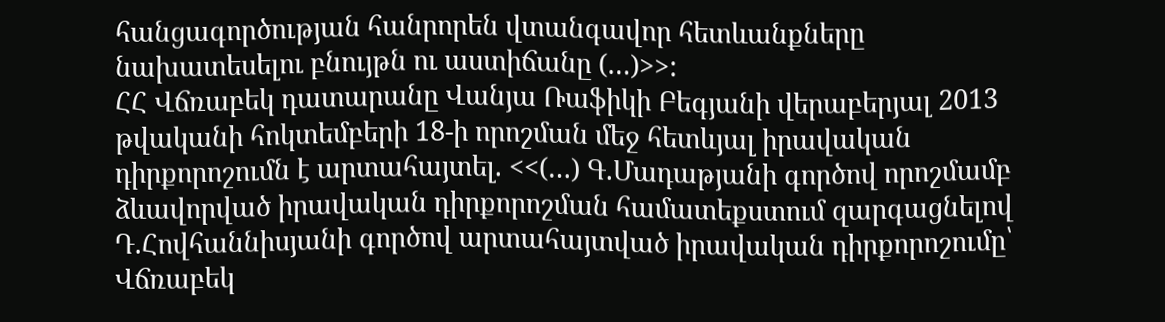հանցագործության հանրորեն վտանգավոր հետևանքները նախատեսելու բնույթն ու աստիճանը (…)>>:
ՀՀ Վճռաբեկ դատարանը Վանյա Ռաֆիկի Բեգյանի վերաբերյալ 2013 թվականի հոկտեմբերի 18-ի որոշման մեջ հետևյալ իրավական դիրքորոշումն է արտահայտել. <<(…) Գ.Մադաթյանի գործով որոշմամբ ձևավորված իրավական դիրքորոշման համատեքստում զարգացնելով Դ.Հովհաննիսյանի գործով արտահայտված իրավական դիրքորոշումը՝ Վճռաբեկ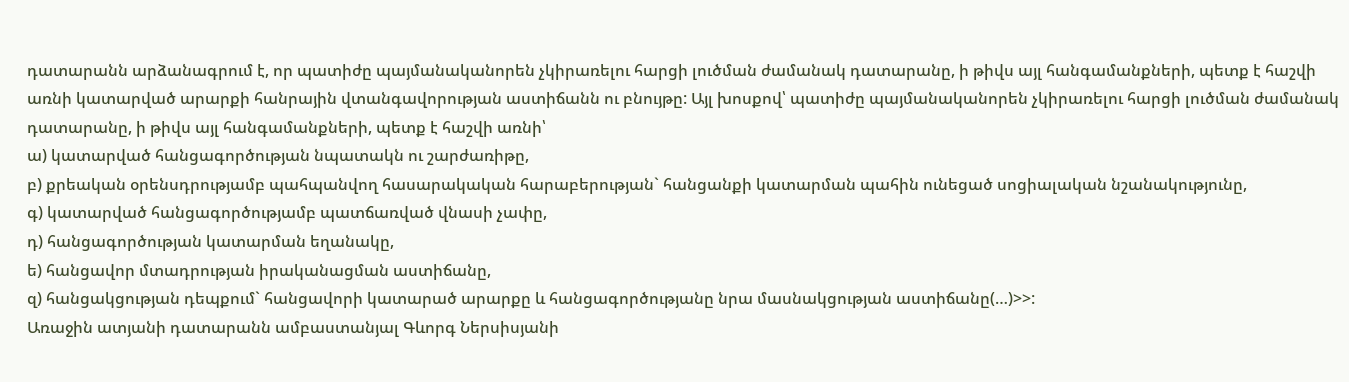դատարանն արձանագրում է, որ պատիժը պայմանականորեն չկիրառելու հարցի լուծման ժամանակ դատարանը, ի թիվս այլ հանգամանքների, պետք է հաշվի առնի կատարված արարքի հանրային վտանգավորության աստիճանն ու բնույթը: Այլ խոսքով՝ պատիժը պայմանականորեն չկիրառելու հարցի լուծման ժամանակ դատարանը, ի թիվս այլ հանգամանքների, պետք է հաշվի առնի՝
ա) կատարված հանցագործության նպատակն ու շարժառիթը,
բ) քրեական օրենսդրությամբ պահպանվող հասարակական հարաբերության` հանցանքի կատարման պահին ունեցած սոցիալական նշանակությունը,
գ) կատարված հանցագործությամբ պատճառված վնասի չափը,
դ) հանցագործության կատարման եղանակը,
ե) հանցավոր մտադրության իրականացման աստիճանը,
զ) հանցակցության դեպքում` հանցավորի կատարած արարքը և հանցագործությանը նրա մասնակցության աստիճանը(…)>>:
Առաջին ատյանի դատարանն ամբաստանյալ Գևորգ Ներսիսյանի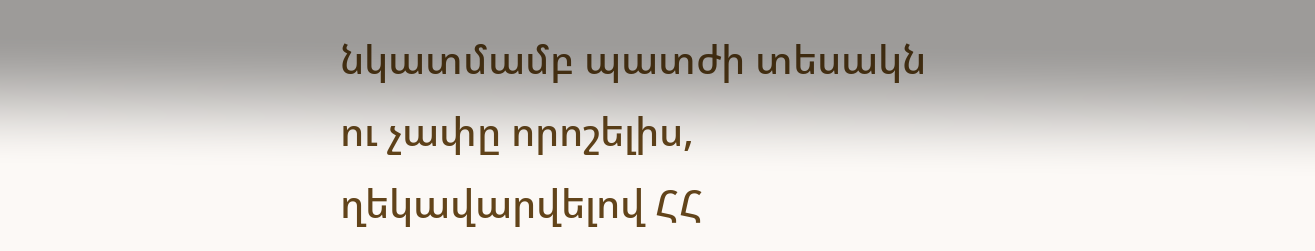նկատմամբ պատժի տեսակն ու չափը որոշելիս, ղեկավարվելով ՀՀ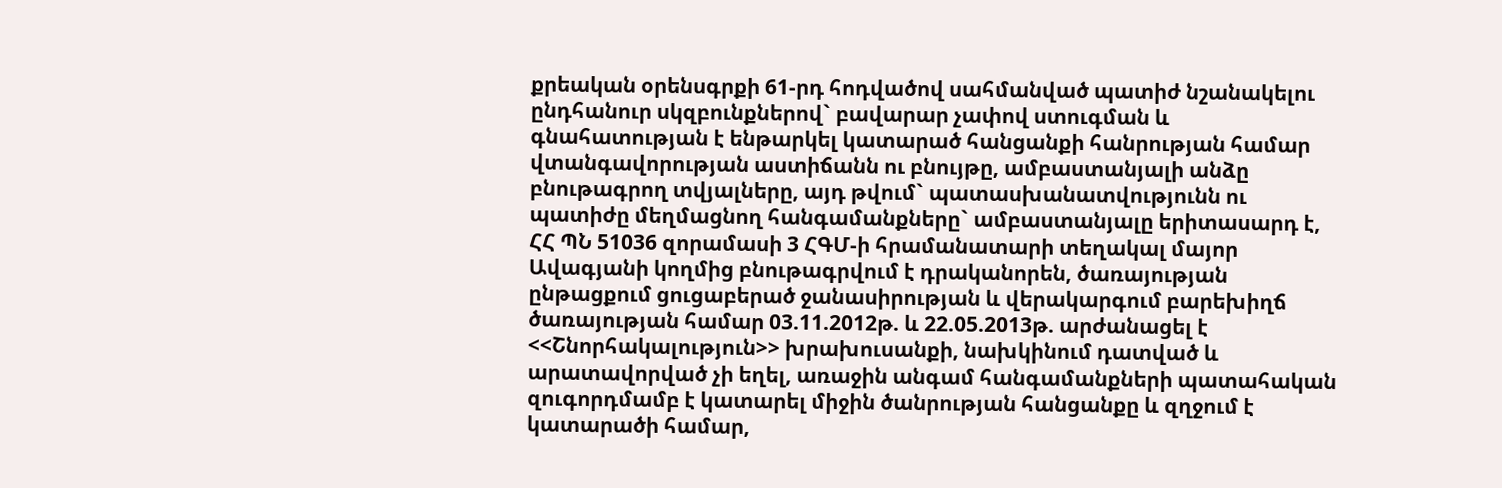քրեական օրենսգրքի 61-րդ հոդվածով սահմանված պատիժ նշանակելու ընդհանուր սկզբունքներով` բավարար չափով ստուգման և գնահատության է ենթարկել կատարած հանցանքի հանրության համար վտանգավորության աստիճանն ու բնույթը, ամբաստանյալի անձը բնութագրող տվյալները, այդ թվում` պատասխանատվությունն ու պատիժը մեղմացնող հանգամանքները` ամբաստանյալը երիտասարդ է, ՀՀ ՊՆ 51036 զորամասի 3 ՀԳՄ-ի հրամանատարի տեղակալ մայոր Ավագյանի կողմից բնութագրվում է դրականորեն, ծառայության ընթացքում ցուցաբերած ջանասիրության և վերակարգում բարեխիղճ ծառայության համար 03.11.2012թ. և 22.05.2013թ. արժանացել է <<Շնորհակալություն>> խրախուսանքի, նախկինում դատված և արատավորված չի եղել, առաջին անգամ հանգամանքների պատահական զուգորդմամբ է կատարել միջին ծանրության հանցանքը և զղջում է կատարածի համար,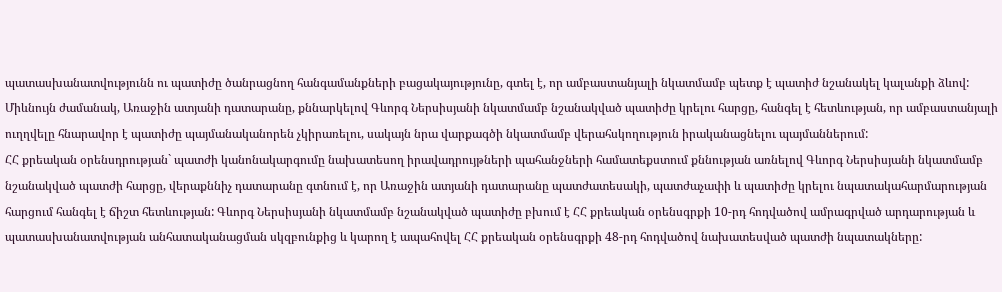պատասխանատվությունն ու պատիժը ծանրացնող հանգամանքների բացակայությունը, գտել է, որ ամբաստանյալի նկատմամբ պետք է պատիժ նշանակել կալանքի ձևով: Միևնույն ժամանակ, Առաջին ատյանի դատարանը, քննարկելով Գևորգ Ներսիսյանի նկատմամբ նշանակված պատիժը կրելու հարցը, հանգել է հետևության, որ ամբաստանյալի ուղղվելը հնարավոր է պատիժը պայմանականորեն չկիրառելու, սակայն նրա վարքագծի նկատմամբ վերահսկողություն իրականացնելու պայմաններում:
ՀՀ քրեական օրենսդրության` պատժի կանոնակարգումը նախատեսող իրավադրույթների պահանջների համատեքստում քննության առնելով Գևորգ Ներսիսյանի նկատմամբ նշանակված պատժի հարցը, վերաքննիչ դատարանը գտնում է, որ Առաջին ատյանի դատարանը պատժատեսակի, պատժաչափի և պատիժը կրելու նպատակահարմարության հարցում հանգել է ճիշտ հետևության: Գևորգ Ներսիսյանի նկատմամբ նշանակված պատիժը բխում է ՀՀ քրեական օրենսգրքի 10-րդ հոդվածով ամրագրված արդարության և պատասխանատվության անհատականացման սկզբունքից և կարող է ապահովել ՀՀ քրեական օրենսգրքի 48-րդ հոդվածով նախատեսված պատժի նպատակները: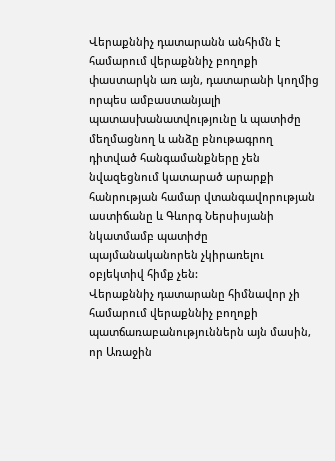Վերաքննիչ դատարանն անհիմն է համարում վերաքննիչ բողոքի փաստարկն առ այն, դատարանի կողմից որպես ամբաստանյալի պատասխանատվությունը և պատիժը մեղմացնող և անձը բնութագրող դիտված հանգամանքները չեն նվազեցնում կատարած արարքի հանրության համար վտանգավորության աստիճանը և Գևորգ Ներսիսյանի նկատմամբ պատիժը պայմանականորեն չկիրառելու օբյեկտիվ հիմք չեն:
Վերաքննիչ դատարանը հիմնավոր չի համարում վերաքննիչ բողոքի պատճառաբանություններն այն մասին, որ Առաջին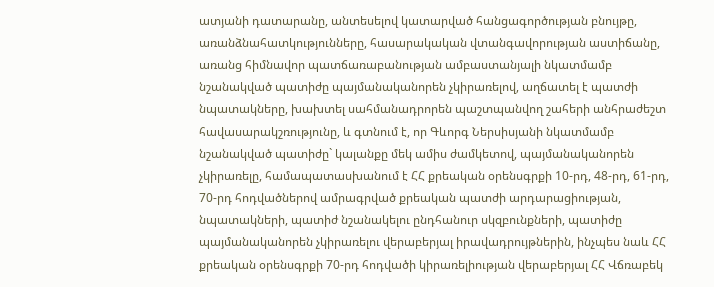ատյանի դատարանը, անտեսելով կատարված հանցագործության բնույթը, առանձնահատկությունները, հասարակական վտանգավորության աստիճանը, առանց հիմնավոր պատճառաբանության ամբաստանյալի նկատմամբ նշանակված պատիժը պայմանականորեն չկիրառելով, աղճատել է պատժի նպատակները, խախտել սահմանադրորեն պաշտպանվող շահերի անհրաժեշտ հավասարակշռությունը, և գտնում է, որ Գևորգ Ներսիսյանի նկատմամբ նշանակված պատիժը` կալանքը մեկ ամիս ժամկետով, պայմանականորեն չկիրառելը, համապատասխանում է ՀՀ քրեական օրենսգրքի 10-րդ, 48-րդ, 61-րդ, 70-րդ հոդվածներով ամրագրված քրեական պատժի արդարացիության, նպատակների, պատիժ նշանակելու ընդհանուր սկզբունքների, պատիժը պայմանականորեն չկիրառելու վերաբերյալ իրավադրույթներին, ինչպես նաև ՀՀ քրեական օրենսգրքի 70-րդ հոդվածի կիրառելիության վերաբերյալ ՀՀ Վճռաբեկ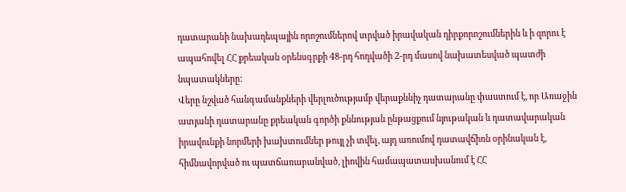դատարանի նախադեպային որոշումներով տրված իրավական դիրքորոշումներին և ի զորու է ապահովել ՀՀ քրեական օրենսգրքի 48-րդ հոդվածի 2-րդ մասով նախատեսված պատժի նպատակները:
Վերը նշված հանգամանքների վերլուծությամբ վերաքննիչ դատարանը փաստում է, որ Առաջին ատյանի դատարանը քրեական գործի քննության ընթացքում նյութական և դատավարական իրավունքի նորմերի խախտումներ թույլ չի տվել, այդ առումով դատավճիռն օրինական է, հիմնավորված ու պատճառաբանված, լիովին համապատասխանում է ՀՀ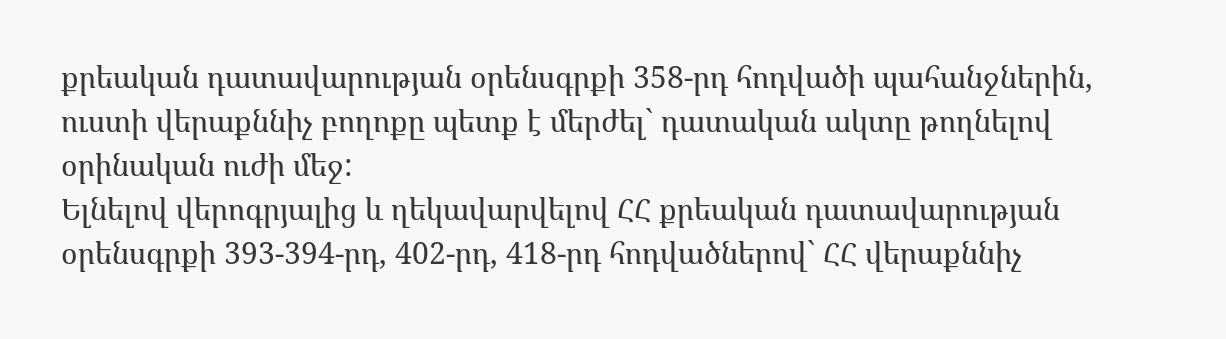քրեական դատավարության օրենսգրքի 358-րդ հոդվածի պահանջներին, ուստի վերաքննիչ բողոքը պետք է մերժել` դատական ակտը թողնելով օրինական ուժի մեջ:
Ելնելով վերոգրյալից և ղեկավարվելով ՀՀ քրեական դատավարության օրենսգրքի 393-394-րդ, 402-րդ, 418-րդ հոդվածներով` ՀՀ վերաքննիչ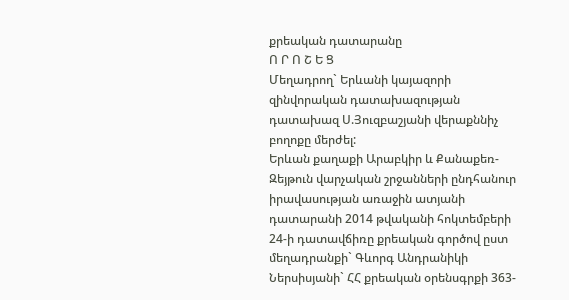քրեական դատարանը
Ո Ր Ո Շ Ե Ց
Մեղադրող` Երևանի կայազորի զինվորական դատախազության դատախազ Ս.Յուզբաշյանի վերաքննիչ բողոքը մերժել:
Երևան քաղաքի Արաբկիր և Քանաքեռ-Զեյթուն վարչական շրջանների ընդհանուր իրավասության առաջին ատյանի դատարանի 2014 թվականի հոկտեմբերի 24-ի դատավճիռը քրեական գործով ըստ մեղադրանքի` Գևորգ Անդրանիկի Ներսիսյանի` ՀՀ քրեական օրենսգրքի 363-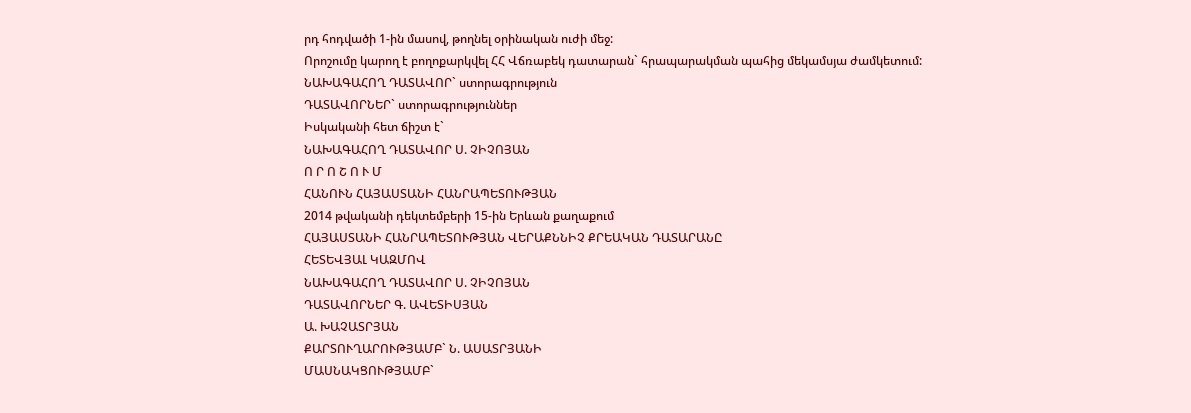րդ հոդվածի 1-ին մասով, թողնել օրինական ուժի մեջ:
Որոշումը կարող է բողոքարկվել ՀՀ Վճռաբեկ դատարան` հրապարակման պահից մեկամսյա ժամկետում:
ՆԱԽԱԳԱՀՈՂ ԴԱՏԱՎՈՐ` ստորագրություն
ԴԱՏԱՎՈՐՆԵՐ` ստորագրություններ
Իսկականի հետ ճիշտ է`
ՆԱԽԱԳԱՀՈՂ ԴԱՏԱՎՈՐ Ս. ՉԻՉՈՅԱՆ
Ո Ր Ո Շ Ո Ւ Մ
ՀԱՆՈՒՆ ՀԱՅԱՍՏԱՆԻ ՀԱՆՐԱՊԵՏՈՒԹՅԱՆ
2014 թվականի դեկտեմբերի 15-ին Երևան քաղաքում
ՀԱՅԱՍՏԱՆԻ ՀԱՆՐԱՊԵՏՈՒԹՅԱՆ ՎԵՐԱՔՆՆԻՉ ՔՐԵԱԿԱՆ ԴԱՏԱՐԱՆԸ
ՀԵՏԵՎՅԱԼ ԿԱԶՄՈՎ
ՆԱԽԱԳԱՀՈՂ ԴԱՏԱՎՈՐ Ս. ՉԻՉՈՅԱՆ
ԴԱՏԱՎՈՐՆԵՐ Գ. ԱՎԵՏԻՍՅԱՆ
Ա. ԽԱՉԱՏՐՅԱՆ
ՔԱՐՏՈՒՂԱՐՈՒԹՅԱՄԲ` Ն. ԱՍԱՏՐՅԱՆԻ
ՄԱՍՆԱԿՑՈՒԹՅԱՄԲ`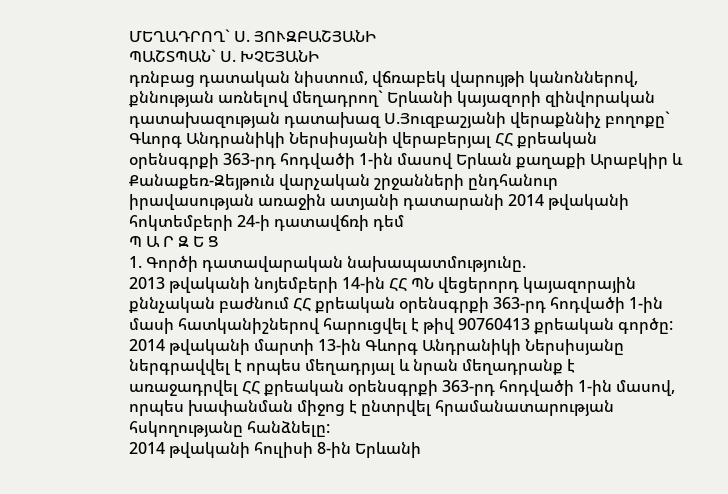ՄԵՂԱԴՐՈՂ` Ս. ՅՈՒԶԲԱՇՅԱՆԻ
ՊԱՇՏՊԱՆ` Ս. ԽՉԵՅԱՆԻ
դռնբաց դատական նիստում, վճռաբեկ վարույթի կանոններով, քննության առնելով մեղադրող` Երևանի կայազորի զինվորական դատախազության դատախազ Ս.Յուզբաշյանի վերաքննիչ բողոքը` Գևորգ Անդրանիկի Ներսիսյանի վերաբերյալ ՀՀ քրեական օրենսգրքի 363-րդ հոդվածի 1-ին մասով Երևան քաղաքի Արաբկիր և Քանաքեռ-Զեյթուն վարչական շրջանների ընդհանուր իրավասության առաջին ատյանի դատարանի 2014 թվականի հոկտեմբերի 24-ի դատավճռի դեմ
Պ Ա Ր Զ Ե Ց
1. Գործի դատավարական նախապատմությունը.
2013 թվականի նոյեմբերի 14-ին ՀՀ ՊՆ վեցերորդ կայազորային քննչական բաժնում ՀՀ քրեական օրենսգրքի 363-րդ հոդվածի 1-ին մասի հատկանիշներով հարուցվել է թիվ 90760413 քրեական գործը:
2014 թվականի մարտի 13-ին Գևորգ Անդրանիկի Ներսիսյանը ներգրավվել է որպես մեղադրյալ և նրան մեղադրանք է առաջադրվել ՀՀ քրեական օրենսգրքի 363-րդ հոդվածի 1-ին մասով, որպես խափանման միջոց է ընտրվել հրամանատարության հսկողությանը հանձնելը:
2014 թվականի հուլիսի 8-ին Երևանի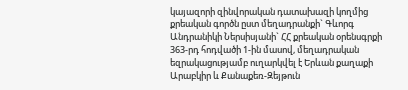կայազորի զինվորական դատախազի կողմից քրեական գործն ըստ մեղադրանքի` Գևորգ Անդրանիկի Ներսիսյանի` ՀՀ քրեական օրենսգրքի 363-րդ հոդվածի 1-ին մասով, մեղադրական եզրակացությամբ ուղարկվել է Երևան քաղաքի Արաբկիր և Քանաքեռ-Զեյթուն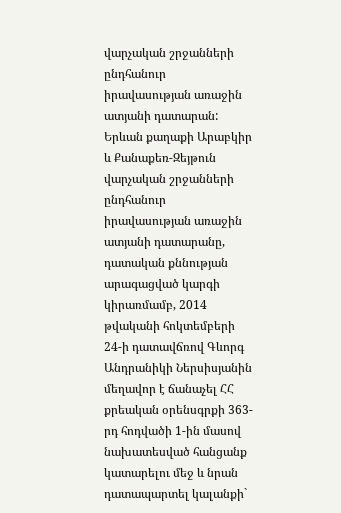վարչական շրջանների ընդհանուր իրավասության առաջին ատյանի դատարան:
Երևան քաղաքի Արաբկիր և Քանաքեռ-Զեյթուն վարչական շրջանների ընդհանուր իրավասության առաջին ատյանի դատարանը, դատական քննության արագացված կարգի կիրառմամբ, 2014 թվականի հոկտեմբերի 24-ի դատավճռով Գևորգ Անդրանիկի Ներսիսյանին մեղավոր է ճանաչել ՀՀ քրեական օրենսգրքի 363-րդ հոդվածի 1-ին մասով նախատեսված հանցանք կատարելու մեջ և նրան դատապարտել կալանքի`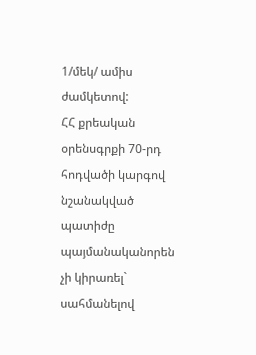1/մեկ/ ամիս ժամկետով:
ՀՀ քրեական օրենսգրքի 70-րդ հոդվածի կարգով նշանակված պատիժը պայմանականորեն չի կիրառել` սահմանելով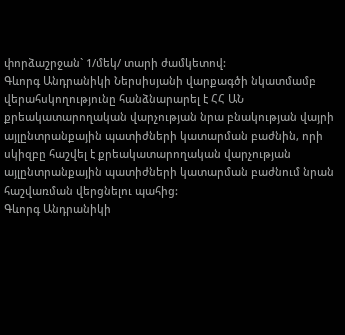փորձաշրջան` 1/մեկ/ տարի ժամկետով:
Գևորգ Անդրանիկի Ներսիսյանի վարքագծի նկատմամբ վերահսկողությունը հանձնարարել է ՀՀ ԱՆ քրեակատարողական վարչության նրա բնակության վայրի այլընտրանքային պատիժների կատարման բաժնին, որի սկիզբը հաշվել է քրեակատարողական վարչության այլընտրանքային պատիժների կատարման բաժնում նրան հաշվառման վերցնելու պահից:
Գևորգ Անդրանիկի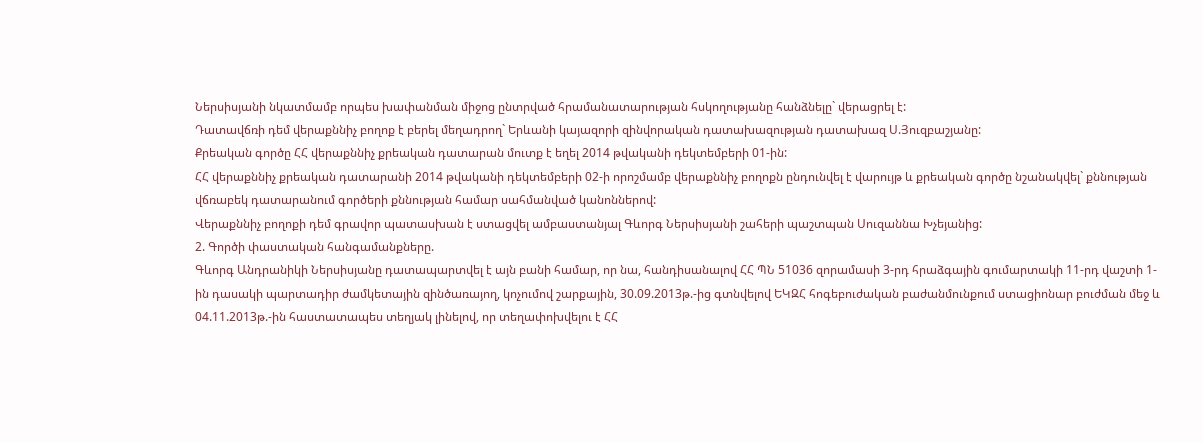Ներսիսյանի նկատմամբ որպես խափանման միջոց ընտրված հրամանատարության հսկողությանը հանձնելը` վերացրել է:
Դատավճռի դեմ վերաքննիչ բողոք է բերել մեղադրող` Երևանի կայազորի զինվորական դատախազության դատախազ Ս.Յուզբաշյանը:
Քրեական գործը ՀՀ վերաքննիչ քրեական դատարան մուտք է եղել 2014 թվականի դեկտեմբերի 01-ին:
ՀՀ վերաքննիչ քրեական դատարանի 2014 թվականի դեկտեմբերի 02-ի որոշմամբ վերաքննիչ բողոքն ընդունվել է վարույթ և քրեական գործը նշանակվել` քննության վճռաբեկ դատարանում գործերի քննության համար սահմանված կանոններով:
Վերաքննիչ բողոքի դեմ գրավոր պատասխան է ստացվել ամբաստանյալ Գևորգ Ներսիսյանի շահերի պաշտպան Սուզաննա Խչեյանից:
2. Գործի փաստական հանգամանքները.
Գևորգ Անդրանիկի Ներսիսյանը դատապարտվել է այն բանի համար, որ նա, հանդիսանալով ՀՀ ՊՆ 51036 զորամասի 3-րդ հրաձգային գումարտակի 11-րդ վաշտի 1-ին դասակի պարտադիր ժամկետային զինծառայող, կոչումով շարքային, 30.09.2013թ.-ից գտնվելով ԵԿԶՀ հոգեբուժական բաժանմունքում ստացիոնար բուժման մեջ և 04.11.2013թ.-ին հաստատապես տեղյակ լինելով, որ տեղափոխվելու է ՀՀ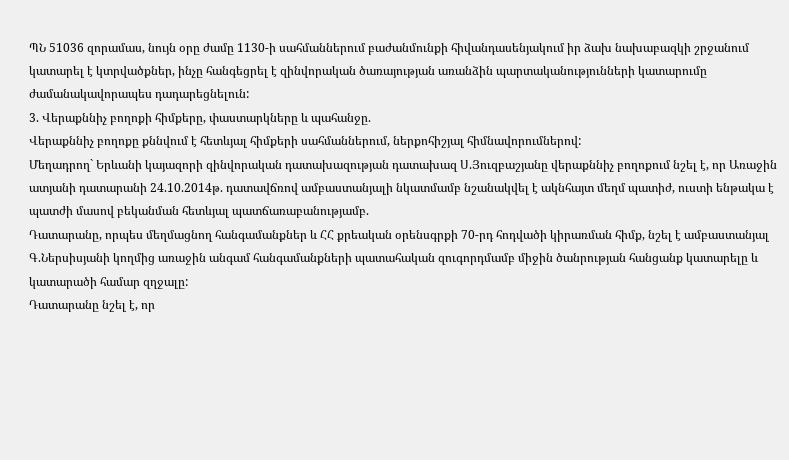ՊՆ 51036 զորամաս, նույն օրը ժամը 1130-ի սահմաններում բաժանմունքի հիվանդասենյակում իր ձախ նախաբազկի շրջանում կատարել է կտրվածքներ, ինչը հանգեցրել է զինվորական ծառայության առանձին պարտականությունների կատարումը ժամանակավորապես դադարեցնելուն:
3. Վերաքննիչ բողոքի հիմքերը, փաստարկները և պահանջը.
Վերաքննիչ բողոքը քննվում է հետևյալ հիմքերի սահմաններում, ներքոհիշյալ հիմնավորումներով:
Մեղադրող` Երևանի կայազորի զինվորական դատախազության դատախազ Ս.Յուզբաշյանը վերաքննիչ բողոքում նշել է, որ Առաջին ատյանի դատարանի 24.10.2014թ. դատավճռով ամբաստանյալի նկատմամբ նշանակվել է ակնհայտ մեղմ պատիժ, ուստի ենթակա է պատժի մասով բեկանման հետևյալ պատճառաբանությամբ.
Դատարանը, որպես մեղմացնող հանգամանքներ և ՀՀ քրեական օրենսգրքի 70-րդ հոդվածի կիրառման հիմք, նշել է ամբաստանյալ Գ.Ներսիսյանի կողմից առաջին անգամ հանգամանքների պատահական զուգորդմամբ միջին ծանրության հանցանք կատարելը և կատարածի համար զղջալը:
Դատարանը նշել է, որ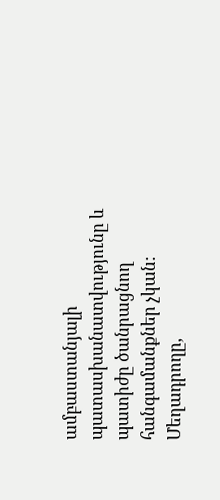ամբաստանյալի պատասխանատվությունը և պատիժը ծանրացնող հանգամանքներ չկան:
Մեղադրողը,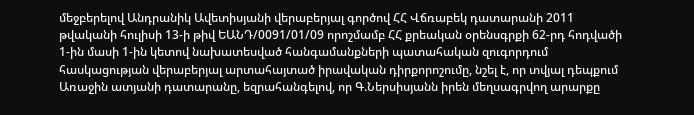մեջբերելով Անդրանիկ Ավետիսյանի վերաբերյալ գործով ՀՀ Վճռաբեկ դատարանի 2011 թվականի հուլիսի 13-ի թիվ ԵԱՆԴ/0091/01/09 որոշմամբ ՀՀ քրեական օրենսգրքի 62-րդ հոդվածի 1-ին մասի 1-ին կետով նախատեսված հանգամանքների պատահական զուգորդում հասկացության վերաբերյալ արտահայտած իրավական դիրքորոշումը, նշել է, որ տվյալ դեպքում Առաջին ատյանի դատարանը, եզրահանգելով, որ Գ.Ներսիսյանն իրեն մեղսագրվող արարքը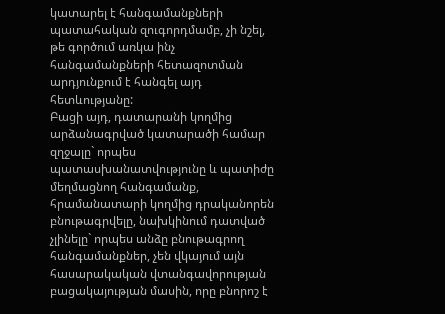կատարել է հանգամանքների պատահական զուգորդմամբ, չի նշել, թե գործում առկա ինչ հանգամանքների հետազոտման արդյունքում է հանգել այդ հետևությանը:
Բացի այդ, դատարանի կողմից արձանագրված կատարածի համար զղջալը` որպես պատասխանատվությունը և պատիժը մեղմացնող հանգամանք, հրամանատարի կողմից դրականորեն բնութագրվելը, նախկինում դատված չլինելը` որպես անձը բնութագրող հանգամանքներ, չեն վկայում այն հասարակական վտանգավորության բացակայության մասին, որը բնորոշ է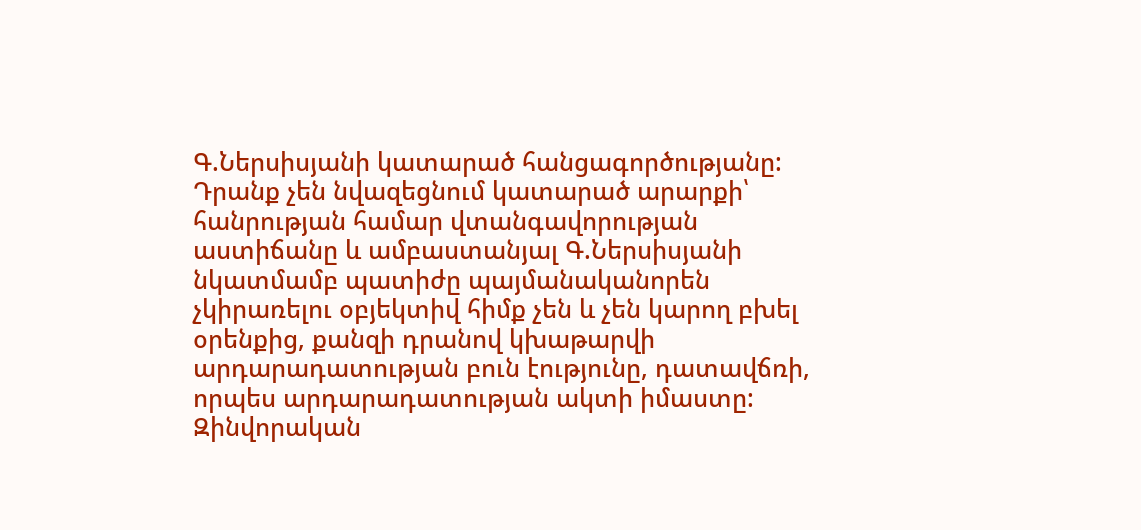Գ.Ներսիսյանի կատարած հանցագործությանը: Դրանք չեն նվազեցնում կատարած արարքի՝ հանրության համար վտանգավորության աստիճանը և ամբաստանյալ Գ.Ներսիսյանի նկատմամբ պատիժը պայմանականորեն չկիրառելու օբյեկտիվ հիմք չեն և չեն կարող բխել օրենքից, քանզի դրանով կխաթարվի արդարադատության բուն էությունը, դատավճռի, որպես արդարադատության ակտի իմաստը:
Զինվորական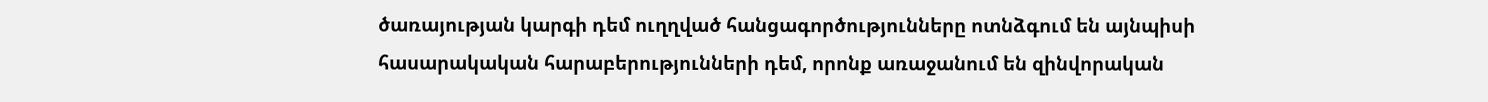ծառայության կարգի դեմ ուղղված հանցագործությունները ոտնձգում են այնպիսի հասարակական հարաբերությունների դեմ, որոնք առաջանում են զինվորական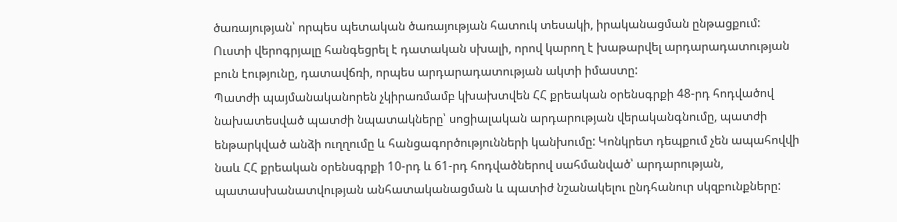ծառայության՝ որպես պետական ծառայության հատուկ տեսակի, իրականացման ընթացքում:
Ուստի վերոգրյալը հանգեցրել է դատական սխալի, որով կարող է խաթարվել արդարադատության բուն էությունը, դատավճռի, որպես արդարադատության ակտի իմաստը:
Պատժի պայմանականորեն չկիրառմամբ կխախտվեն ՀՀ քրեական օրենսգրքի 48-րդ հոդվածով նախատեսված պատժի նպատակները՝ սոցիալական արդարության վերականգնումը, պատժի ենթարկված անձի ուղղումը և հանցագործությունների կանխումը: Կոնկրետ դեպքում չեն ապահովվի նաև ՀՀ քրեական օրենսգրքի 10-րդ և 61-րդ հոդվածներով սահմանված՝ արդարության, պատասխանատվության անհատականացման և պատիժ նշանակելու ընդհանուր սկզբունքները: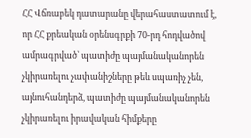ՀՀ Վճռաբեկ դատարանը վերահաստատում է, որ ՀՀ քրեական օրենսգրքի 70-րդ հոդվածով ամրագրված՝ պատիժը պայմանականորեն չկիրառելու չափանիշները թեև սպառիչ չեն, այնուհանդերձ, պատիժը պայմանականորեն չկիրառելու իրավական հիմքերը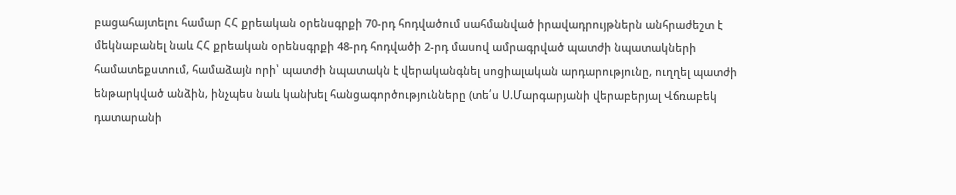բացահայտելու համար ՀՀ քրեական օրենսգրքի 70-րդ հոդվածում սահմանված իրավադրույթներն անհրաժեշտ է մեկնաբանել նաև ՀՀ քրեական օրենսգրքի 48-րդ հոդվածի 2-րդ մասով ամրագրված պատժի նպատակների համատեքստում, համաձայն որի՝ պատժի նպատակն է վերականգնել սոցիալական արդարությունը, ուղղել պատժի ենթարկված անձին, ինչպես նաև կանխել հանցագործությունները (տե՛ս Ս.Մարգարյանի վերաբերյալ Վճռաբեկ դատարանի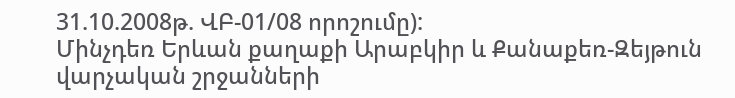31.10.2008թ. ՎԲ-01/08 որոշումը):
Մինչդեռ Երևան քաղաքի Արաբկիր և Քանաքեռ-Զեյթուն վարչական շրջանների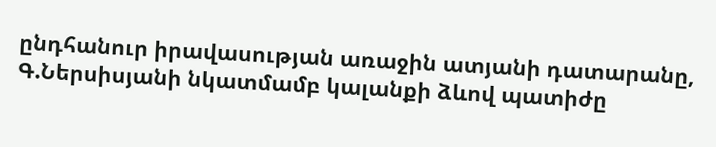ընդհանուր իրավասության առաջին ատյանի դատարանը, Գ.Ներսիսյանի նկատմամբ կալանքի ձևով պատիժը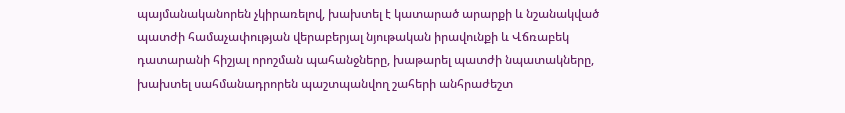պայմանականորեն չկիրառելով, խախտել է կատարած արարքի և նշանակված պատժի համաչափության վերաբերյալ նյութական իրավունքի և Վճռաբեկ դատարանի հիշյալ որոշման պահանջները, խաթարել պատժի նպատակները, խախտել սահմանադրորեն պաշտպանվող շահերի անհրաժեշտ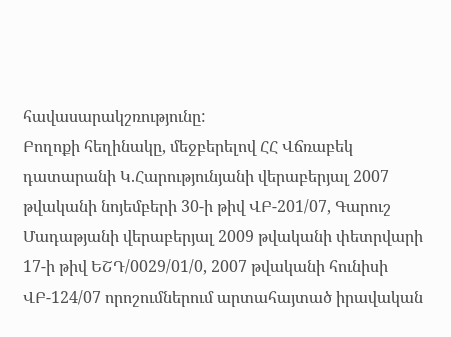հավասարակշռությունը:
Բողոքի հեղինակը, մեջբերելով ՀՀ Վճռաբեկ դատարանի Կ.Հարությունյանի վերաբերյալ 2007 թվականի նոյեմբերի 30-ի թիվ ՎԲ-201/07, Գարուշ Մադաթյանի վերաբերյալ 2009 թվականի փետրվարի 17-ի թիվ ԵՇԴ/0029/01/0, 2007 թվականի հունիսի ՎԲ-124/07 որոշումներում արտահայտած իրավական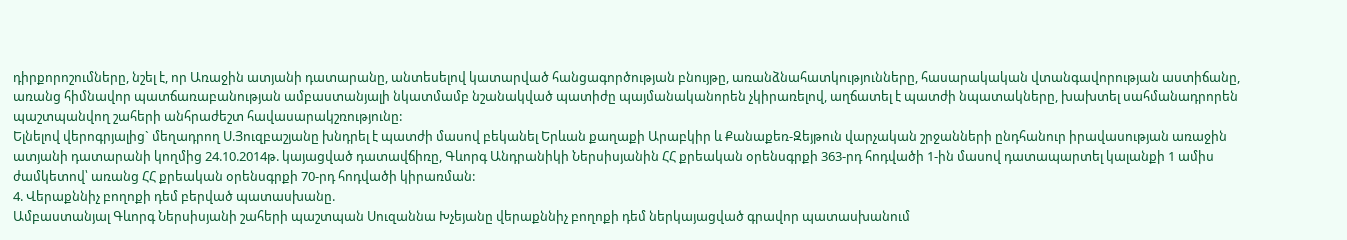դիրքորոշումները, նշել է, որ Առաջին ատյանի դատարանը, անտեսելով կատարված հանցագործության բնույթը, առանձնահատկությունները, հասարակական վտանգավորության աստիճանը, առանց հիմնավոր պատճառաբանության ամբաստանյալի նկատմամբ նշանակված պատիժը պայմանականորեն չկիրառելով, աղճատել է պատժի նպատակները, խախտել սահմանադրորեն պաշտպանվող շահերի անհրաժեշտ հավասարակշռությունը:
Ելնելով վերոգրյալից` մեղադրող Ս.Յուզբաշյանը խնդրել է պատժի մասով բեկանել Երևան քաղաքի Արաբկիր և Քանաքեռ-Զեյթուն վարչական շրջանների ընդհանուր իրավասության առաջին ատյանի դատարանի կողմից 24.10.2014թ. կայացված դատավճիռը, Գևորգ Անդրանիկի Ներսիսյանին ՀՀ քրեական օրենսգրքի 363-րդ հոդվածի 1-ին մասով դատապարտել կալանքի 1 ամիս ժամկետով՝ առանց ՀՀ քրեական օրենսգրքի 70-րդ հոդվածի կիրառման:
4. Վերաքննիչ բողոքի դեմ բերված պատասխանը.
Ամբաստանյալ Գևորգ Ներսիսյանի շահերի պաշտպան Սուզաննա Խչեյանը վերաքննիչ բողոքի դեմ ներկայացված գրավոր պատասխանում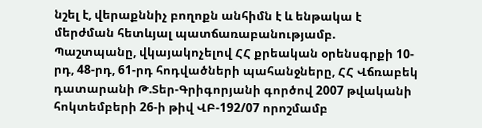նշել է, վերաքննիչ բողոքն անհիմն է և ենթակա է մերժման հետևյալ պատճառաբանությամբ.
Պաշտպանը, վկայակոչելով ՀՀ քրեական օրենսգրքի 10-րդ, 48-րդ, 61-րդ հոդվածների պահանջները, ՀՀ Վճռաբեկ դատարանի Թ.Տեր-Գրիգորյանի գործով 2007 թվականի հոկտեմբերի 26-ի թիվ ՎԲ-192/07 որոշմամբ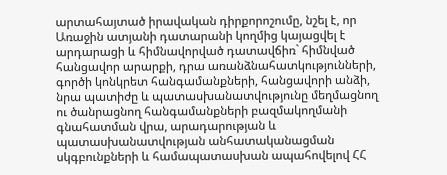արտահայտած իրավական դիրքորոշումը, նշել է, որ Առաջին ատյանի դատարանի կողմից կայացվել է արդարացի և հիմնավորված դատավճիռ` հիմնված հանցավոր արարքի, դրա առանձնահատկությունների, գործի կոնկրետ հանգամանքների, հանցավորի անձի, նրա պատիժը և պատասխանատվությունը մեղմացնող ու ծանրացնող հանգամանքների բազմակողմանի գնահատման վրա, արադարության և պատասխանատվության անհատականացման սկգբունքների և համապատասխան ապահովելով ՀՀ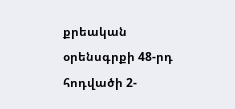քրեական օրենսգրքի 48-րդ հոդվածի 2-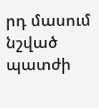րդ մասում նշված պատժի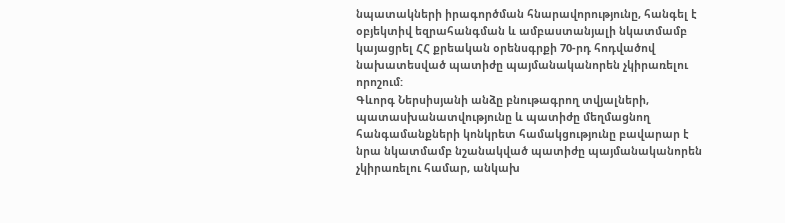նպատակների իրագործման հնարավորությունը, հանգել է օբյեկտիվ եզրահանգման և ամբաստանյալի նկատմամբ կայացրել ՀՀ քրեական օրենսգրքի 70-րդ հոդվածով նախատեսված պատիժը պայմանականորեն չկիրառելու որոշում:
Գևորգ Ներսիսյանի անձը բնութագրող տվյալների, պատասխանատվությունը և պատիժը մեղմացնող հանգամանքների կոնկրետ համակցությունը բավարար է նրա նկատմամբ նշանակված պատիժը պայմանականորեն չկիրառելու համար, անկախ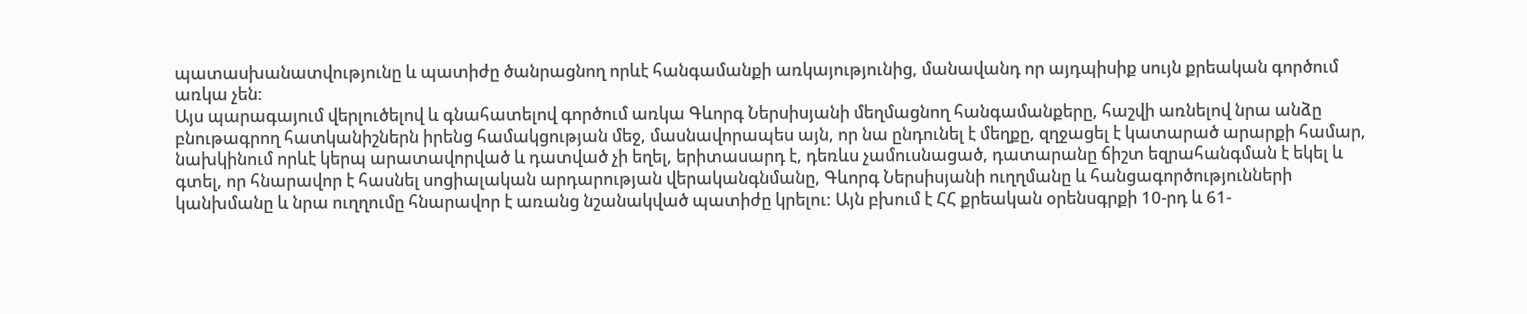պատասխանատվությունը և պատիժը ծանրացնող որևէ հանգամանքի առկայությունից, մանավանդ որ այդպիսիք սույն քրեական գործում առկա չեն:
Այս պարագայում վերլուծելով և գնահատելով գործում առկա Գևորգ Ներսիսյանի մեղմացնող հանգամանքերը, հաշվի առնելով նրա անձը բնութագրող հատկանիշներն իրենց համակցության մեջ, մասնավորապես այն, որ նա ընդունել է մեղքը, զղջացել է կատարած արարքի համար, նախկինում որևէ կերպ արատավորված և դատված չի եղել, երիտասարդ է, դեռևս չամուսնացած, դատարանը ճիշտ եզրահանգման է եկել և գտել, որ հնարավոր է հասնել սոցիալական արդարության վերականգնմանը, Գևորգ Ներսիսյանի ուղղմանը և հանցագործությունների կանխմանը և նրա ուղղումը հնարավոր է առանց նշանակված պատիժը կրելու: Այն բխում է ՀՀ քրեական օրենսգրքի 10-րդ և 61-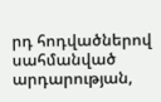րդ հոդվածներով սահմանված արդարության,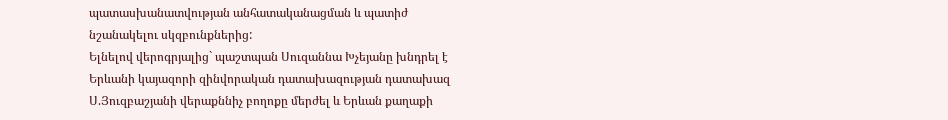պատասխանատվության անհատականացման և պատիժ նշանակելու սկզբունքներից:
Ելնելով վերոգրյալից` պաշտպան Սուզաննա Խչեյանը խնդրել է Երևանի կայազորի զինվորական դատախազության դատախազ Ս.Յուզբաշյանի վերաքննիչ բողոքը մերժել և Երևան քաղաքի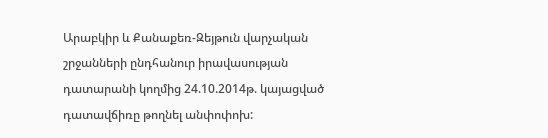Արաբկիր և Քանաքեռ-Զեյթուն վարչական շրջանների ընդհանուր իրավասության դատարանի կողմից 24.10.2014թ. կայացված դատավճիռը թողնել անփոփոխ: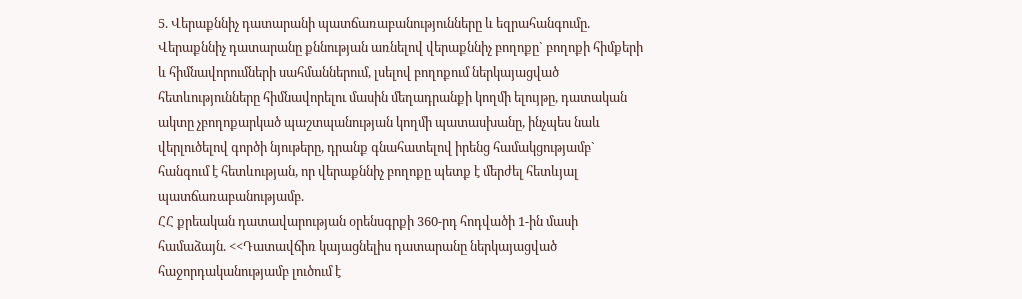5. Վերաքննիչ դատարանի պատճառաբանությունները և եզրահանգումը.
Վերաքննիչ դատարանը քննության առնելով վերաքննիչ բողոքը` բողոքի հիմքերի և հիմնավորումների սահմաններում, լսելով բողոքում ներկայացված հետևությունները հիմնավորելու մասին մեղադրանքի կողմի ելույթը, դատական ակտը չբողոքարկած պաշտպանության կողմի պատասխանը, ինչպես նաև վերլուծելով գործի նյութերը, դրանք գնահատելով իրենց համակցությամբ` հանգում է հետևության, որ վերաքննիչ բողոքը պետք է մերժել հետևյալ պատճառաբանությամբ.
ՀՀ քրեական դատավարության օրենսգրքի 360-րդ հոդվածի 1-ին մասի համաձայն. <<Դատավճիռ կայացնելիս դատարանը ներկայացված հաջորդականությամբ լուծում է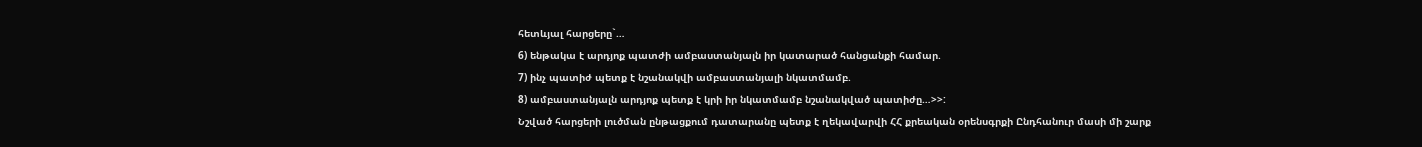հետևյալ հարցերը`…
6) ենթակա է արդյոք պատժի ամբաստանյալն իր կատարած հանցանքի համար.
7) ինչ պատիժ պետք է նշանակվի ամբաստանյալի նկատմամբ.
8) ամբաստանյալն արդյոք պետք է կրի իր նկատմամբ նշանակված պատիժը…>>:
Նշված հարցերի լուծման ընթացքում դատարանը պետք է ղեկավարվի ՀՀ քրեական օրենսգրքի Ընդհանուր մասի մի շարք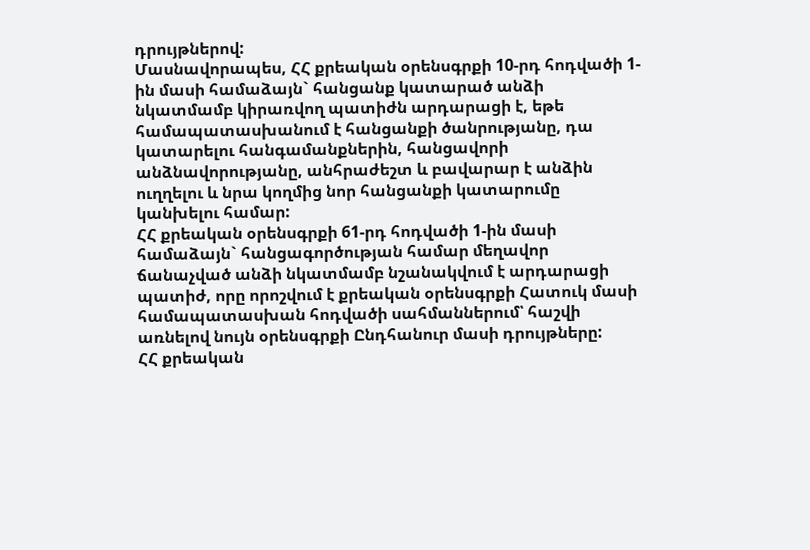դրույթներով:
Մասնավորապես, ՀՀ քրեական օրենսգրքի 10-րդ հոդվածի 1-ին մասի համաձայն` հանցանք կատարած անձի նկատմամբ կիրառվող պատիժն արդարացի է, եթե համապատասխանում է հանցանքի ծանրությանը, դա կատարելու հանգամանքներին, հանցավորի անձնավորությանը, անհրաժեշտ և բավարար է անձին ուղղելու և նրա կողմից նոր հանցանքի կատարումը կանխելու համար:
ՀՀ քրեական օրենսգրքի 61-րդ հոդվածի 1-ին մասի համաձայն` հանցագործության համար մեղավոր ճանաչված անձի նկատմամբ նշանակվում է արդարացի պատիժ, որը որոշվում է քրեական օրենսգրքի Հատուկ մասի համապատասխան հոդվածի սահմաններում՝ հաշվի առնելով նույն օրենսգրքի Ընդհանուր մասի դրույթները:
ՀՀ քրեական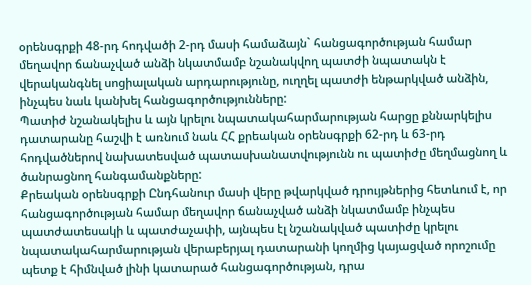օրենսգրքի 48-րդ հոդվածի 2-րդ մասի համաձայն` հանցագործության համար մեղավոր ճանաչված անձի նկատմամբ նշանակվող պատժի նպատակն է վերականգնել սոցիալական արդարությունը, ուղղել պատժի ենթարկված անձին, ինչպես նաև կանխել հանցագործությունները:
Պատիժ նշանակելիս և այն կրելու նպատակահարմարության հարցը քննարկելիս դատարանը հաշվի է առնում նաև ՀՀ քրեական օրենսգրքի 62-րդ և 63-րդ հոդվածներով նախատեսված պատասխանատվությունն ու պատիժը մեղմացնող և ծանրացնող հանգամանքները:
Քրեական օրենսգրքի Ընդհանուր մասի վերը թվարկված դրույթներից հետևում է, որ հանցագործության համար մեղավոր ճանաչված անձի նկատմամբ ինչպես պատժատեսակի և պատժաչափի, այնպես էլ նշանակված պատիժը կրելու նպատակահարմարության վերաբերյալ դատարանի կողմից կայացված որոշումը պետք է հիմնված լինի կատարած հանցագործության, դրա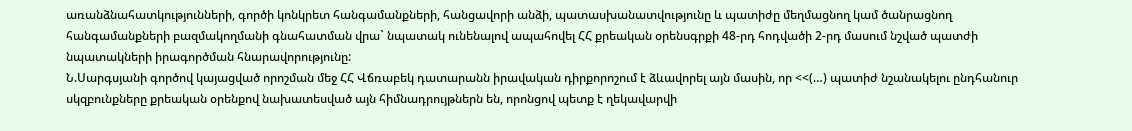առանձնահատկությունների, գործի կոնկրետ հանգամանքների, հանցավորի անձի, պատասխանատվությունը և պատիժը մեղմացնող կամ ծանրացնող հանգամանքների բազմակողմանի գնահատման վրա` նպատակ ունենալով ապահովել ՀՀ քրեական օրենսգրքի 48-րդ հոդվածի 2-րդ մասում նշված պատժի նպատակների իրագործման հնարավորությունը:
Ն.Սարգսյանի գործով կայացված որոշման մեջ ՀՀ Վճռաբեկ դատարանն իրավական դիրքորոշում է ձևավորել այն մասին, որ <<(…) պատիժ նշանակելու ընդհանուր սկզբունքները քրեական օրենքով նախատեսված այն հիմնադրույթներն են, որոնցով պետք է ղեկավարվի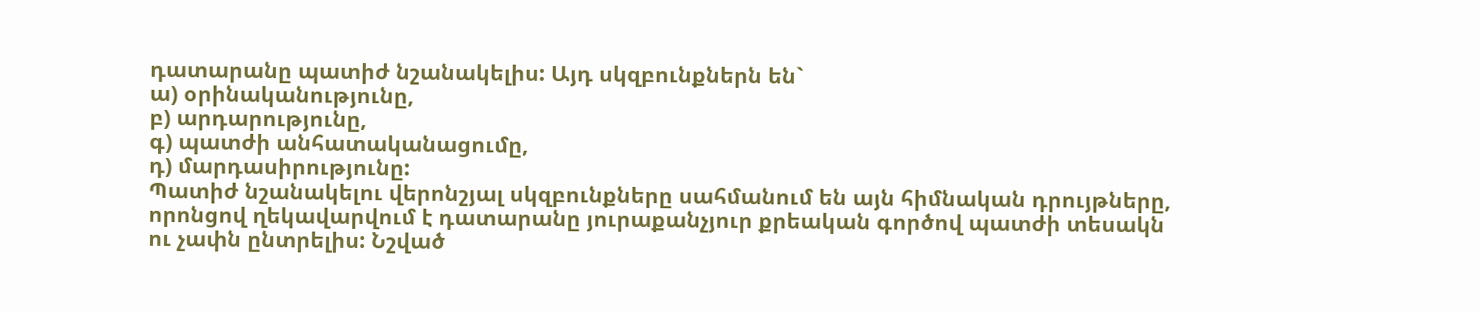դատարանը պատիժ նշանակելիս: Այդ սկզբունքներն են`
ա) օրինականությունը,
բ) արդարությունը,
գ) պատժի անհատականացումը,
դ) մարդասիրությունը:
Պատիժ նշանակելու վերոնշյալ սկզբունքները սահմանում են այն հիմնական դրույթները, որոնցով ղեկավարվում է դատարանը յուրաքանչյուր քրեական գործով պատժի տեսակն ու չափն ընտրելիս: Նշված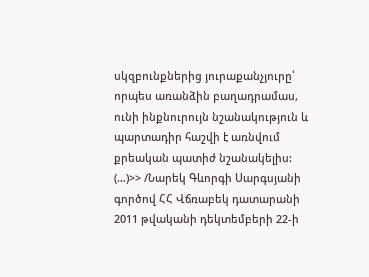սկզբունքներից յուրաքանչյուրը՝ որպես առանձին բաղադրամաս, ունի ինքնուրույն նշանակություն և պարտադիր հաշվի է առնվում քրեական պատիժ նշանակելիս: (…)>> /Նարեկ Գևորգի Սարգսյանի գործով ՀՀ Վճռաբեկ դատարանի 2011 թվականի դեկտեմբերի 22-ի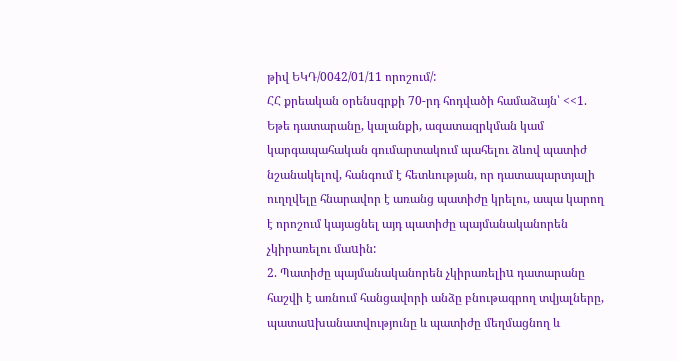թիվ ԵԿԴ/0042/01/11 որոշում/:
ՀՀ քրեական օրենսգրքի 70-րդ հոդվածի համաձայն՝ <<1. Եթե դատարանը, կալանքի, ազատազրկման կամ կարգապահական գումարտակում պահելու ձևով պատիժ նշանակելով, հանգում է հետևության, որ դատապարտյալի ուղղվելը հնարավոր է առանց պատիժը կրելու, ապա կարող է որոշում կայացնել այդ պատիժը պայմանականորեն չկիրառելու մաuին:
2. Պատիժը պայմանականորեն չկիրառելիu դատարանը հաշվի է առնում հանցավորի անձը բնութագրող տվյալները, պատաuխանատվությունը և պատիժը մեղմացնող և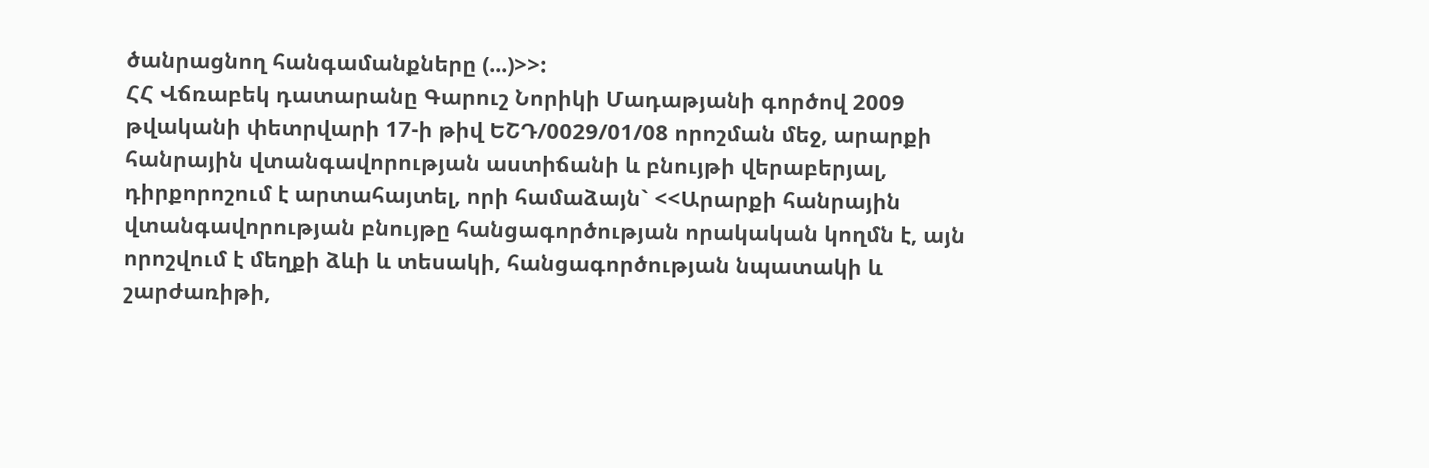ծանրացնող հանգամանքները (...)>>:
ՀՀ Վճռաբեկ դատարանը Գարուշ Նորիկի Մադաթյանի գործով 2009 թվականի փետրվարի 17-ի թիվ ԵՇԴ/0029/01/08 որոշման մեջ, արարքի հանրային վտանգավորության աստիճանի և բնույթի վերաբերյալ, դիրքորոշում է արտահայտել, որի համաձայն` <<Արարքի հանրային վտանգավորության բնույթը հանցագործության որակական կողմն է, այն որոշվում է մեղքի ձևի և տեսակի, հանցագործության նպատակի և շարժառիթի,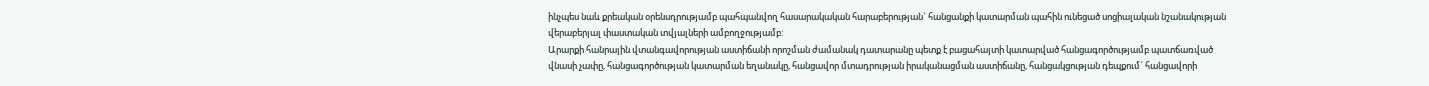ինչպես նաև քրեական օրենսդրությամբ պահպանվող հասարակական հարաբերության` հանցանքի կատարման պահին ունեցած սոցիալական նշանակության վերաբերյալ փաստական տվյալների ամբողջությամբ:
Արարքի հանրային վտանգավորության աստիճանի որոշման ժամանակ դատարանը պետք է բացահայտի կատարված հանցագործությամբ պատճառված վնասի չափը, հանցագործության կատարման եղանակը, հանցավոր մտադրության իրականացման աստիճանը, հանցակցության դեպքում` հանցավորի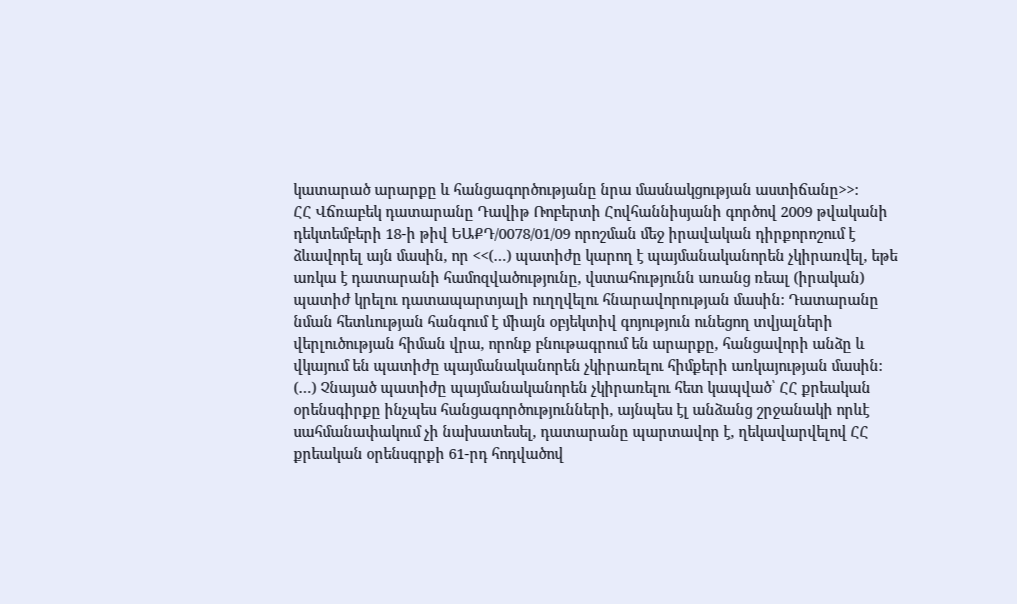կատարած արարքը և հանցագործությանը նրա մասնակցության աստիճանը>>:
ՀՀ Վճռաբեկ դատարանը Դավիթ Ռոբերտի Հովհաննիսյանի գործով 2009 թվականի դեկտեմբերի 18-ի թիվ ԵԱՔԴ/0078/01/09 որոշման մեջ իրավական դիրքորոշում է ձևավորել այն մասին, որ <<(…) պատիժը կարող է պայմանականորեն չկիրառվել, եթե առկա է դատարանի համոզվածությունը, վստահությունն առանց ռեալ (իրական) պատիժ կրելու դատապարտյալի ուղղվելու հնարավորության մասին: Դատարանը նման հետևության հանգում է միայն օբյեկտիվ գոյություն ունեցող տվյալների վերլուծության հիման վրա, որոնք բնութագրում են արարքը, հանցավորի անձը և վկայում են պատիժը պայմանականորեն չկիրառելու հիմքերի առկայության մասին:
(…) Չնայած պատիժը պայմանականորեն չկիրառելու հետ կապված՝ ՀՀ քրեական օրենսգիրքը ինչպես հանցագործությունների, այնպես էլ անձանց շրջանակի որևէ սահմանափակում չի նախատեսել, դատարանը պարտավոր է, ղեկավարվելով ՀՀ քրեական օրենսգրքի 61-րդ հոդվածով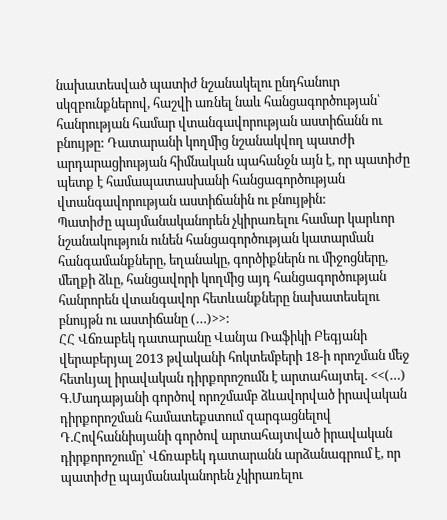նախատեսված պատիժ նշանակելու ընդհանուր սկզբունքներով, հաշվի առնել նաև հանցագործության՝ հանրության համար վտանգավորության աստիճանն ու բնույթը: Դատարանի կողմից նշանակվող պատժի արդարացիության հիմնական պահանջն այն է, որ պատիժը պետք է համապատասխանի հանցագործության վտանգավորության աստիճանին ու բնույթին:
Պատիժը պայմանականորեն չկիրառելու համար կարևոր նշանակություն ունեն հանցագործության կատարման հանգամանքները, եղանակը, գործիքներն ու միջոցները, մեղքի ձևը, հանցավորի կողմից այդ հանցագործության հանրորեն վտանգավոր հետևանքները նախատեսելու բնույթն ու աստիճանը (…)>>:
ՀՀ Վճռաբեկ դատարանը Վանյա Ռաֆիկի Բեգյանի վերաբերյալ 2013 թվականի հոկտեմբերի 18-ի որոշման մեջ հետևյալ իրավական դիրքորոշումն է արտահայտել. <<(…) Գ.Մադաթյանի գործով որոշմամբ ձևավորված իրավական դիրքորոշման համատեքստում զարգացնելով Դ.Հովհաննիսյանի գործով արտահայտված իրավական դիրքորոշումը՝ Վճռաբեկ դատարանն արձանագրում է, որ պատիժը պայմանականորեն չկիրառելու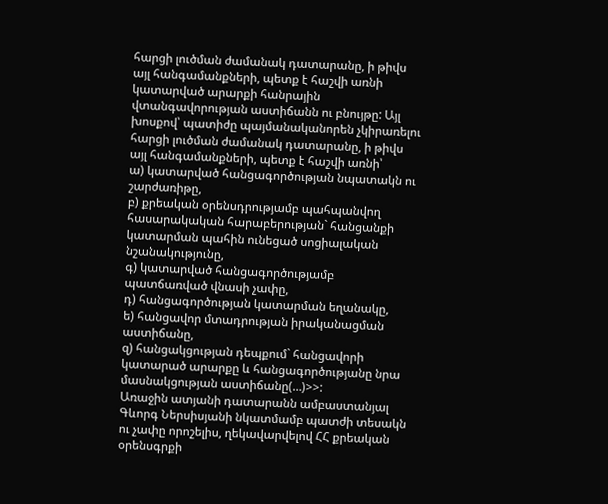հարցի լուծման ժամանակ դատարանը, ի թիվս այլ հանգամանքների, պետք է հաշվի առնի կատարված արարքի հանրային վտանգավորության աստիճանն ու բնույթը: Այլ խոսքով՝ պատիժը պայմանականորեն չկիրառելու հարցի լուծման ժամանակ դատարանը, ի թիվս այլ հանգամանքների, պետք է հաշվի առնի՝
ա) կատարված հանցագործության նպատակն ու շարժառիթը,
բ) քրեական օրենսդրությամբ պահպանվող հասարակական հարաբերության` հանցանքի կատարման պահին ունեցած սոցիալական նշանակությունը,
գ) կատարված հանցագործությամբ պատճառված վնասի չափը,
դ) հանցագործության կատարման եղանակը,
ե) հանցավոր մտադրության իրականացման աստիճանը,
զ) հանցակցության դեպքում` հանցավորի կատարած արարքը և հանցագործությանը նրա մասնակցության աստիճանը(…)>>:
Առաջին ատյանի դատարանն ամբաստանյալ Գևորգ Ներսիսյանի նկատմամբ պատժի տեսակն ու չափը որոշելիս, ղեկավարվելով ՀՀ քրեական օրենսգրքի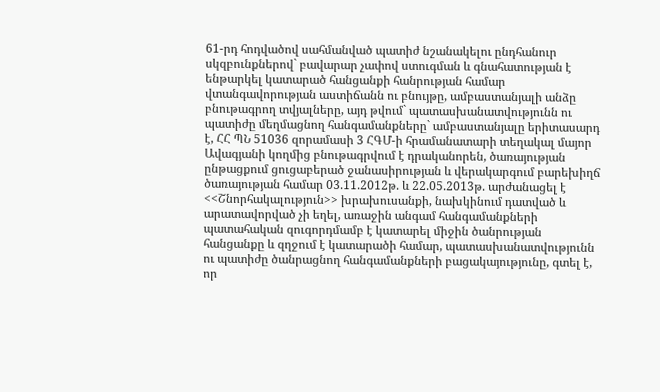61-րդ հոդվածով սահմանված պատիժ նշանակելու ընդհանուր սկզբունքներով` բավարար չափով ստուգման և գնահատության է ենթարկել կատարած հանցանքի հանրության համար վտանգավորության աստիճանն ու բնույթը, ամբաստանյալի անձը բնութագրող տվյալները, այդ թվում` պատասխանատվությունն ու պատիժը մեղմացնող հանգամանքները` ամբաստանյալը երիտասարդ է, ՀՀ ՊՆ 51036 զորամասի 3 ՀԳՄ-ի հրամանատարի տեղակալ մայոր Ավագյանի կողմից բնութագրվում է դրականորեն, ծառայության ընթացքում ցուցաբերած ջանասիրության և վերակարգում բարեխիղճ ծառայության համար 03.11.2012թ. և 22.05.2013թ. արժանացել է <<Շնորհակալություն>> խրախուսանքի, նախկինում դատված և արատավորված չի եղել, առաջին անգամ հանգամանքների պատահական զուգորդմամբ է կատարել միջին ծանրության հանցանքը և զղջում է կատարածի համար, պատասխանատվությունն ու պատիժը ծանրացնող հանգամանքների բացակայությունը, գտել է, որ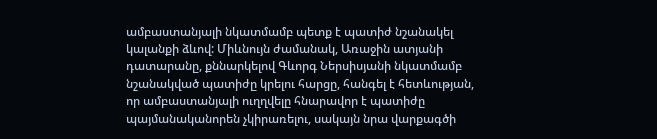ամբաստանյալի նկատմամբ պետք է պատիժ նշանակել կալանքի ձևով: Միևնույն ժամանակ, Առաջին ատյանի դատարանը, քննարկելով Գևորգ Ներսիսյանի նկատմամբ նշանակված պատիժը կրելու հարցը, հանգել է հետևության, որ ամբաստանյալի ուղղվելը հնարավոր է պատիժը պայմանականորեն չկիրառելու, սակայն նրա վարքագծի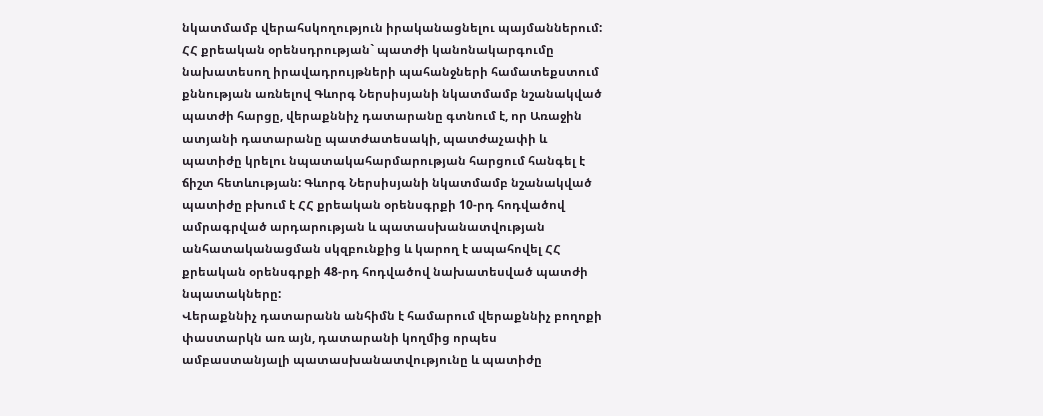նկատմամբ վերահսկողություն իրականացնելու պայմաններում:
ՀՀ քրեական օրենսդրության` պատժի կանոնակարգումը նախատեսող իրավադրույթների պահանջների համատեքստում քննության առնելով Գևորգ Ներսիսյանի նկատմամբ նշանակված պատժի հարցը, վերաքննիչ դատարանը գտնում է, որ Առաջին ատյանի դատարանը պատժատեսակի, պատժաչափի և պատիժը կրելու նպատակահարմարության հարցում հանգել է ճիշտ հետևության: Գևորգ Ներսիսյանի նկատմամբ նշանակված պատիժը բխում է ՀՀ քրեական օրենսգրքի 10-րդ հոդվածով ամրագրված արդարության և պատասխանատվության անհատականացման սկզբունքից և կարող է ապահովել ՀՀ քրեական օրենսգրքի 48-րդ հոդվածով նախատեսված պատժի նպատակները:
Վերաքննիչ դատարանն անհիմն է համարում վերաքննիչ բողոքի փաստարկն առ այն, դատարանի կողմից որպես ամբաստանյալի պատասխանատվությունը և պատիժը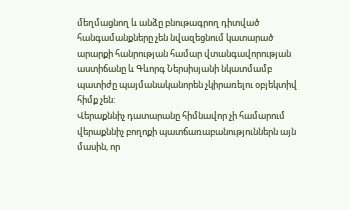մեղմացնող և անձը բնութագրող դիտված հանգամանքները չեն նվազեցնում կատարած արարքի հանրության համար վտանգավորության աստիճանը և Գևորգ Ներսիսյանի նկատմամբ պատիժը պայմանականորեն չկիրառելու օբյեկտիվ հիմք չեն:
Վերաքննիչ դատարանը հիմնավոր չի համարում վերաքննիչ բողոքի պատճառաբանություններն այն մասին, որ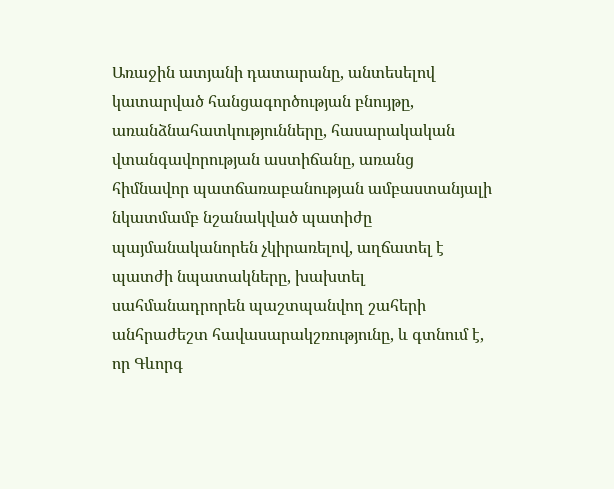Առաջին ատյանի դատարանը, անտեսելով կատարված հանցագործության բնույթը, առանձնահատկությունները, հասարակական վտանգավորության աստիճանը, առանց հիմնավոր պատճառաբանության ամբաստանյալի նկատմամբ նշանակված պատիժը պայմանականորեն չկիրառելով, աղճատել է պատժի նպատակները, խախտել սահմանադրորեն պաշտպանվող շահերի անհրաժեշտ հավասարակշռությունը, և գտնում է, որ Գևորգ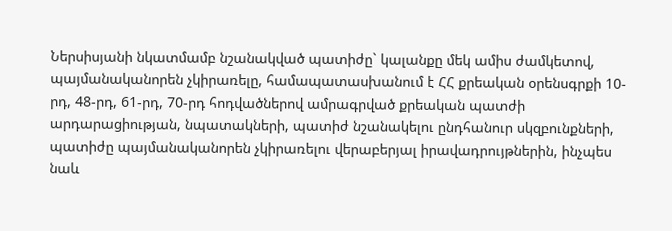Ներսիսյանի նկատմամբ նշանակված պատիժը` կալանքը մեկ ամիս ժամկետով, պայմանականորեն չկիրառելը, համապատասխանում է ՀՀ քրեական օրենսգրքի 10-րդ, 48-րդ, 61-րդ, 70-րդ հոդվածներով ամրագրված քրեական պատժի արդարացիության, նպատակների, պատիժ նշանակելու ընդհանուր սկզբունքների, պատիժը պայմանականորեն չկիրառելու վերաբերյալ իրավադրույթներին, ինչպես նաև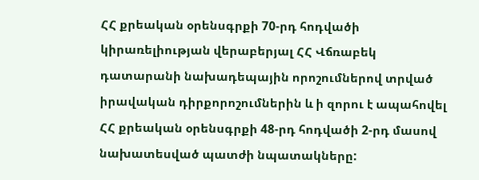ՀՀ քրեական օրենսգրքի 70-րդ հոդվածի կիրառելիության վերաբերյալ ՀՀ Վճռաբեկ դատարանի նախադեպային որոշումներով տրված իրավական դիրքորոշումներին և ի զորու է ապահովել ՀՀ քրեական օրենսգրքի 48-րդ հոդվածի 2-րդ մասով նախատեսված պատժի նպատակները: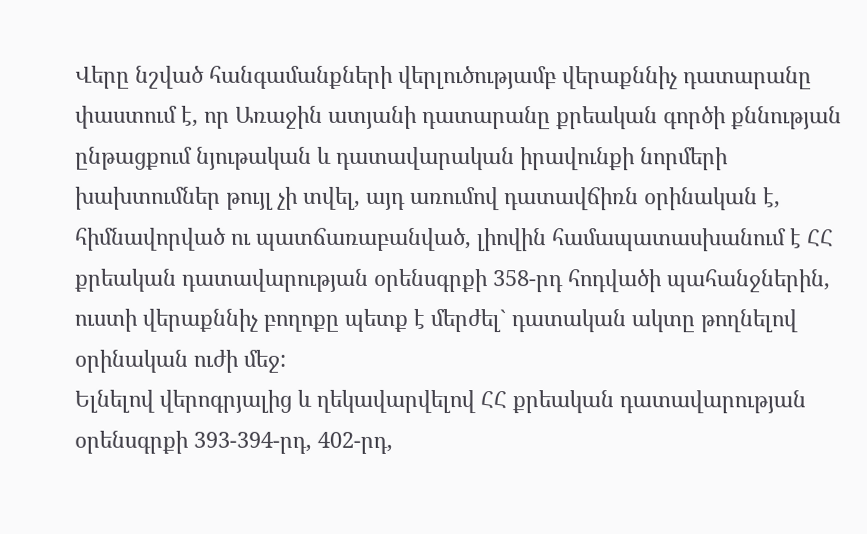Վերը նշված հանգամանքների վերլուծությամբ վերաքննիչ դատարանը փաստում է, որ Առաջին ատյանի դատարանը քրեական գործի քննության ընթացքում նյութական և դատավարական իրավունքի նորմերի խախտումներ թույլ չի տվել, այդ առումով դատավճիռն օրինական է, հիմնավորված ու պատճառաբանված, լիովին համապատասխանում է ՀՀ քրեական դատավարության օրենսգրքի 358-րդ հոդվածի պահանջներին, ուստի վերաքննիչ բողոքը պետք է մերժել` դատական ակտը թողնելով օրինական ուժի մեջ:
Ելնելով վերոգրյալից և ղեկավարվելով ՀՀ քրեական դատավարության օրենսգրքի 393-394-րդ, 402-րդ,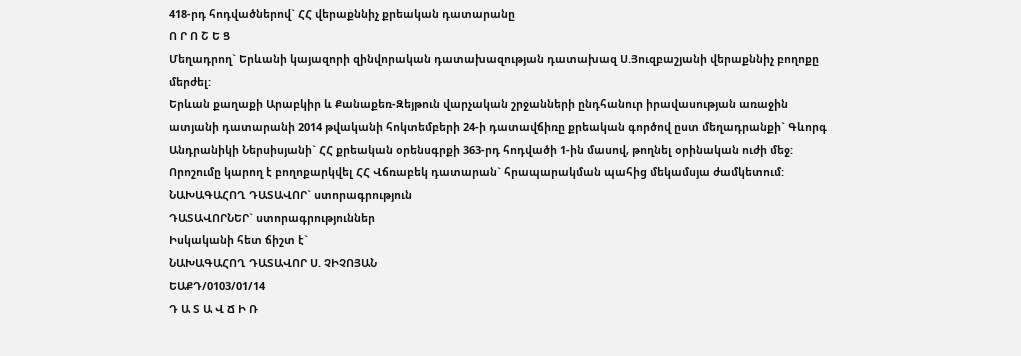418-րդ հոդվածներով` ՀՀ վերաքննիչ քրեական դատարանը
Ո Ր Ո Շ Ե Ց
Մեղադրող` Երևանի կայազորի զինվորական դատախազության դատախազ Ս.Յուզբաշյանի վերաքննիչ բողոքը մերժել:
Երևան քաղաքի Արաբկիր և Քանաքեռ-Զեյթուն վարչական շրջանների ընդհանուր իրավասության առաջին ատյանի դատարանի 2014 թվականի հոկտեմբերի 24-ի դատավճիռը քրեական գործով ըստ մեղադրանքի` Գևորգ Անդրանիկի Ներսիսյանի` ՀՀ քրեական օրենսգրքի 363-րդ հոդվածի 1-ին մասով, թողնել օրինական ուժի մեջ:
Որոշումը կարող է բողոքարկվել ՀՀ Վճռաբեկ դատարան` հրապարակման պահից մեկամսյա ժամկետում:
ՆԱԽԱԳԱՀՈՂ ԴԱՏԱՎՈՐ` ստորագրություն
ԴԱՏԱՎՈՐՆԵՐ` ստորագրություններ
Իսկականի հետ ճիշտ է`
ՆԱԽԱԳԱՀՈՂ ԴԱՏԱՎՈՐ Ս. ՉԻՉՈՅԱՆ
ԵԱՔԴ/0103/01/14
Դ Ա Տ Ա Վ Ճ Ի Ռ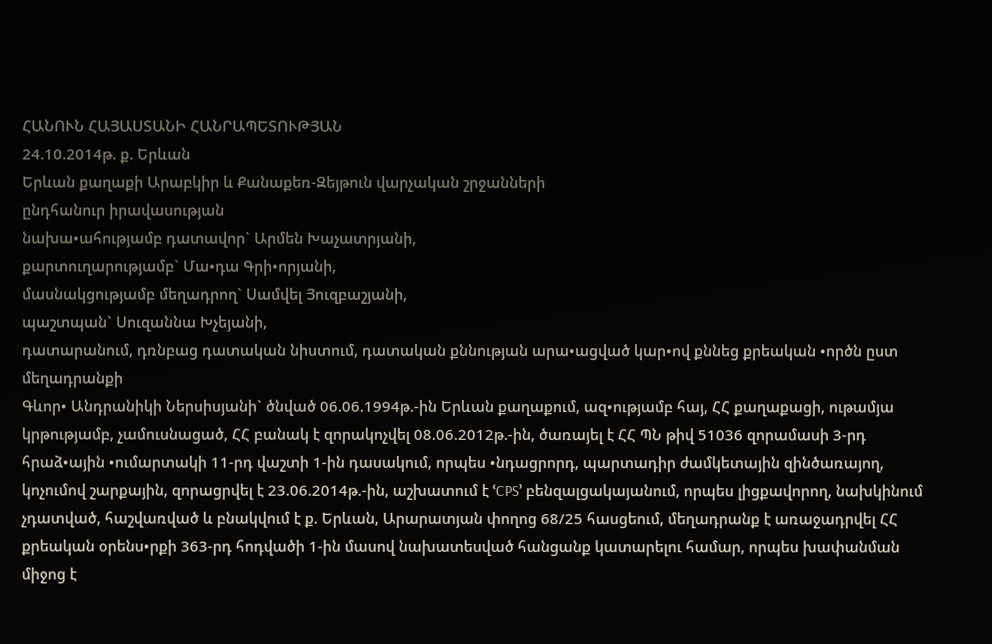ՀԱՆՈՒՆ ՀԱՅԱՍՏԱՆԻ ՀԱՆՐԱՊԵՏՈՒԹՅԱՆ
24.10.2014թ. ք. Երևան
Երևան քաղաքի Արաբկիր և Քանաքեռ-Զեյթուն վարչական շրջանների
ընդհանուր իրավասության
նախա•ահությամբ դատավոր` Արմեն Խաչատրյանի,
քարտուղարությամբ` Մա•դա Գրի•որյանի,
մասնակցությամբ մեղադրող` Սամվել Յուզբաշյանի,
պաշտպան` Սուզաննա Խչեյանի,
դատարանում, դռնբաց դատական նիստում, դատական քննության արա•ացված կար•ով քննեց քրեական •ործն ըստ մեղադրանքի
Գևոր• Անդրանիկի Ներսիսյանի` ծնված 06.06.1994թ.-ին Երևան քաղաքում, ազ•ությամբ հայ, ՀՀ քաղաքացի, ութամյա կրթությամբ, չամուսնացած, ՀՀ բանակ է զորակոչվել 08.06.2012թ.-ին, ծառայել է ՀՀ ՊՆ թիվ 51036 զորամասի 3-րդ հրաձ•ային •ումարտակի 11-րդ վաշտի 1-ին դասակում, որպես •նդացրորդ, պարտադիր ժամկետային զինծառայող, կոչումով շարքային, զորացրվել է 23.06.2014թ.-ին, աշխատում է ՙCPS՚ բենզալցակայանում, որպես լիցքավորող, նախկինում չդատված, հաշվառված և բնակվում է ք. Երևան, Արարատյան փողոց 68/25 հասցեում, մեղադրանք է առաջադրվել ՀՀ քրեական օրենս•րքի 363-րդ հոդվածի 1-ին մասով նախատեսված հանցանք կատարելու համար, որպես խափանման միջոց է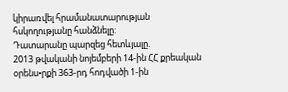կիրառվել հրամանատարության հսկողությանը հանձնելը:
Դատարանը պարզեց հետևյալը.
2013 թվականի նոյեմբերի 14-ին ՀՀ քրեական օրենս•րքի 363-րդ հոդվածի 1-ին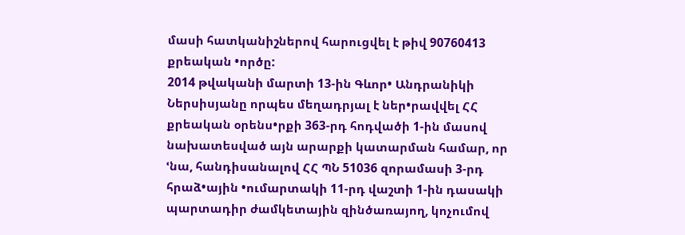մասի հատկանիշներով հարուցվել է թիվ 90760413 քրեական •ործը:
2014 թվականի մարտի 13-ին Գևոր• Անդրանիկի Ներսիսյանը որպես մեղադրյալ է ներ•րավվել ՀՀ քրեական օրենս•րքի 363-րդ հոդվածի 1-ին մասով նախատեսված այն արարքի կատարման համար, որ ՙնա, հանդիսանալով ՀՀ ՊՆ 51036 զորամասի 3-րդ հրաձ•ային •ումարտակի 11-րդ վաշտի 1-ին դասակի պարտադիր ժամկետային զինծառայող, կոչումով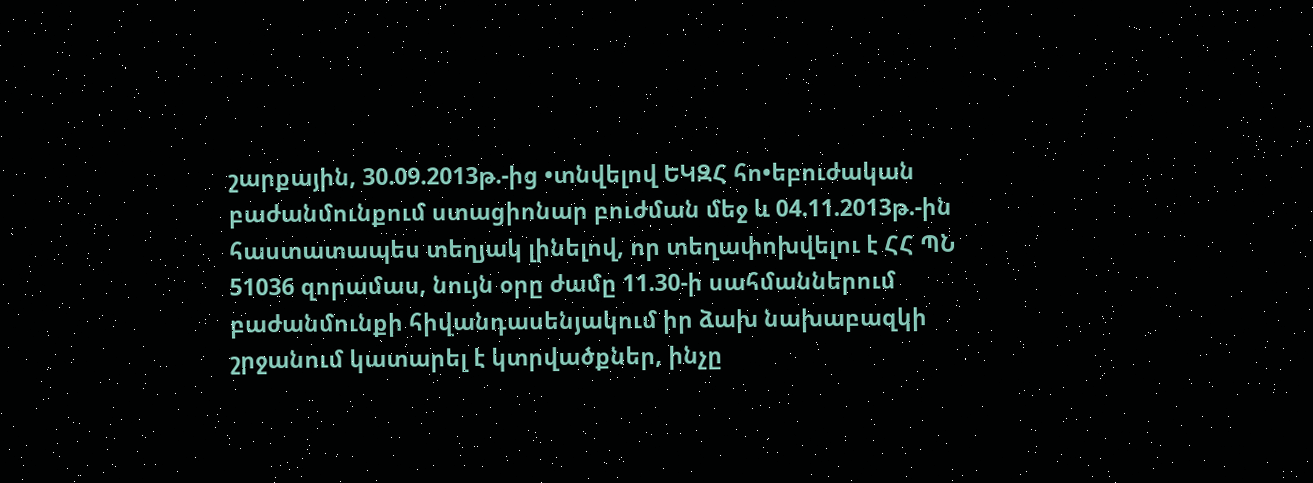շարքային, 30.09.2013թ.-ից •տնվելով ԵԿԶՀ հո•եբուժական բաժանմունքում ստացիոնար բուժման մեջ և 04.11.2013թ.-ին հաստատապես տեղյակ լինելով, որ տեղափոխվելու է ՀՀ ՊՆ 51036 զորամաս, նույն օրը ժամը 11.30-ի սահմաններում բաժանմունքի հիվանդասենյակում իր ձախ նախաբազկի շրջանում կատարել է կտրվածքներ, ինչը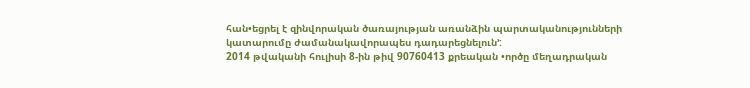հան•եցրել է զինվորական ծառայության առանձին պարտականությունների կատարումը ժամանակավորապես դադարեցնելուն՚:
2014 թվականի հուլիսի 8-ին թիվ 90760413 քրեական •ործը մեղադրական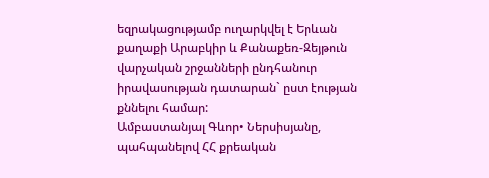եզրակացությամբ ուղարկվել է Երևան քաղաքի Արաբկիր և Քանաքեռ-Զեյթուն վարչական շրջանների ընդհանուր իրավասության դատարան` ըստ էության քննելու համար:
Ամբաստանյալ Գևոր• Ներսիսյանը, պահպանելով ՀՀ քրեական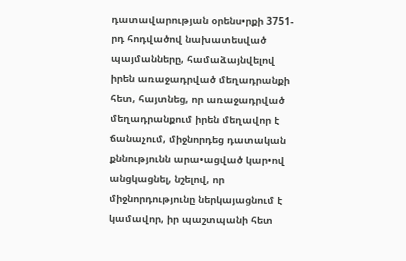դատավարության օրենս•րքի 3751-րդ հոդվածով նախատեսված պայմանները, համաձայնվելով իրեն առաջադրված մեղադրանքի հետ, հայտնեց, որ առաջադրված մեղադրանքում իրեն մեղավոր է ճանաչում, միջնորդեց դատական քննությունն արա•ացված կար•ով անցկացնել, նշելով, որ միջնորդությունը ներկայացնում է կամավոր, իր պաշտպանի հետ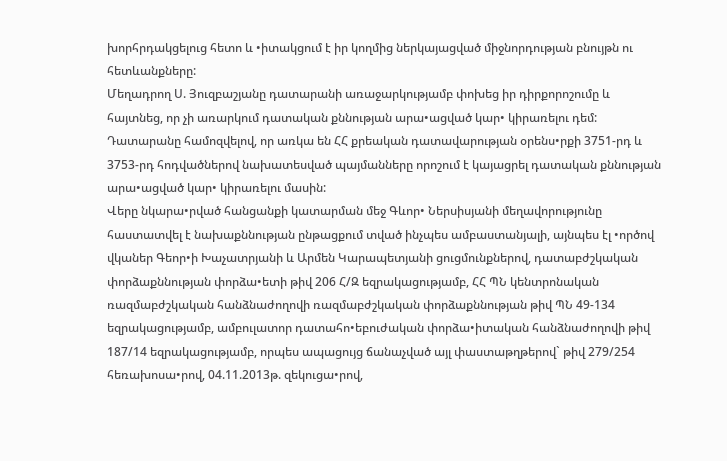խորհրդակցելուց հետո և •իտակցում է իր կողմից ներկայացված միջնորդության բնույթն ու հետևանքները:
Մեղադրող Ս. Յուզբաշյանը դատարանի առաջարկությամբ փոխեց իր դիրքորոշումը և հայտնեց, որ չի առարկում դատական քննության արա•ացված կար• կիրառելու դեմ:
Դատարանը համոզվելով, որ առկա են ՀՀ քրեական դատավարության օրենս•րքի 3751-րդ և 3753-րդ հոդվածներով նախատեսված պայմանները որոշում է կայացրել դատական քննության արա•ացված կար• կիրառելու մասին:
Վերը նկարա•րված հանցանքի կատարման մեջ Գևոր• Ներսիսյանի մեղավորությունը հաստատվել է նախաքննության ընթացքում տված ինչպես ամբաստանյալի, այնպես էլ •ործով վկաներ Գեոր•ի Խաչատրյանի և Արմեն Կարապետյանի ցուցմունքներով, դատաբժշկական փորձաքննության փորձա•ետի թիվ 206 Հ/Զ եզրակացությամբ, ՀՀ ՊՆ կենտրոնական ռազմաբժշկական հանձնաժողովի ռազմաբժշկական փորձաքննության թիվ ՊՆ 49-134 եզրակացությամբ, ամբուլատոր դատահո•եբուժական փորձա•իտական հանձնաժողովի թիվ 187/14 եզրակացությամբ, որպես ապացույց ճանաչված այլ փաստաթղթերով` թիվ 279/254 հեռախոսա•րով, 04.11.2013թ. զեկուցա•րով,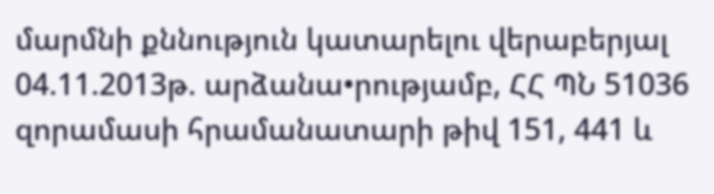մարմնի քննություն կատարելու վերաբերյալ 04.11.2013թ. արձանա•րությամբ, ՀՀ ՊՆ 51036 զորամասի հրամանատարի թիվ 151, 441 և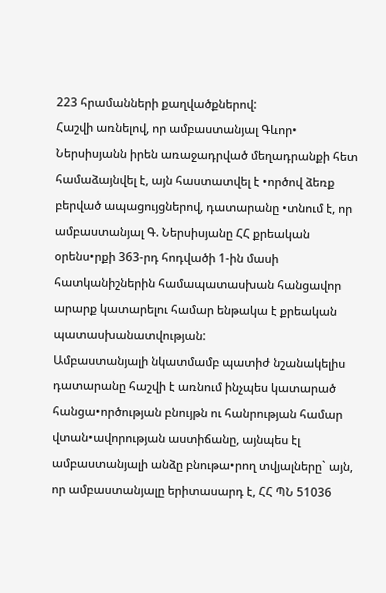223 հրամանների քաղվածքներով:
Հաշվի առնելով, որ ամբաստանյալ Գևոր• Ներսիսյանն իրեն առաջադրված մեղադրանքի հետ համաձայնվել է, այն հաստատվել է •ործով ձեռք բերված ապացույցներով, դատարանը •տնում է, որ ամբաստանյալ Գ. Ներսիսյանը ՀՀ քրեական օրենս•րքի 363-րդ հոդվածի 1-ին մասի հատկանիշներին համապատասխան հանցավոր արարք կատարելու համար ենթակա է քրեական պատասխանատվության:
Ամբաստանյալի նկատմամբ պատիժ նշանակելիս դատարանը հաշվի է առնում ինչպես կատարած հանցա•ործության բնույթն ու հանրության համար վտան•ավորության աստիճանը, այնպես էլ ամբաստանյալի անձը բնութա•րող տվյալները` այն, որ ամբաստանյալը երիտասարդ է, ՀՀ ՊՆ 51036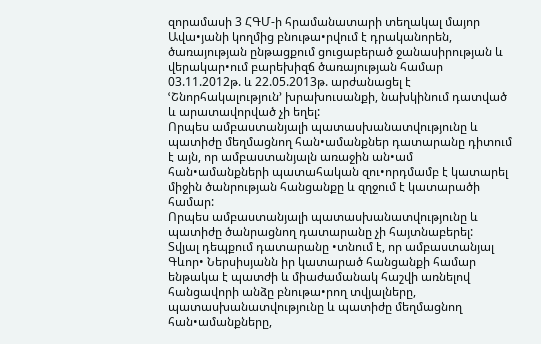զորամասի 3 ՀԳՄ-ի հրամանատարի տեղակալ մայոր Ավա•յանի կողմից բնութա•րվում է դրականորեն, ծառայության ընթացքում ցուցաբերած ջանասիրության և վերակար•ում բարեխիզճ ծառայության համար 03.11.2012թ. և 22.05.2013թ. արժանացել է ՙՇնորհակալություն՚ խրախուսանքի, նախկինում դատված և արատավորված չի եղել:
Որպես ամբաստանյալի պատասխանատվությունը և պատիժը մեղմացնող հան•ամանքներ դատարանը դիտում է այն, որ ամբաստանյալն առաջին ան•ամ հան•ամանքների պատահական զու•որդմամբ է կատարել միջին ծանրության հանցանքը և զղջում է կատարածի համար:
Որպես ամբաստանյալի պատասխանատվությունը և պատիժը ծանրացնող դատարանը չի հայտնաբերել:
Տվյալ դեպքում դատարանը •տնում է, որ ամբաստանյալ Գևոր• Ներսիսյանն իր կատարած հանցանքի համար ենթակա է պատժի և միաժամանակ հաշվի առնելով հանցավորի անձը բնութա•րող տվյալները, պատասխանատվությունը և պատիժը մեղմացնող հան•ամանքները,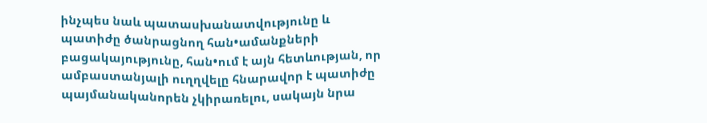ինչպես նաև պատասխանատվությունը և պատիժը ծանրացնող հան•ամանքների բացակայությունը, հան•ում է այն հետևության, որ ամբաստանյալի ուղղվելը հնարավոր է պատիժը պայմանականորեն չկիրառելու, սակայն նրա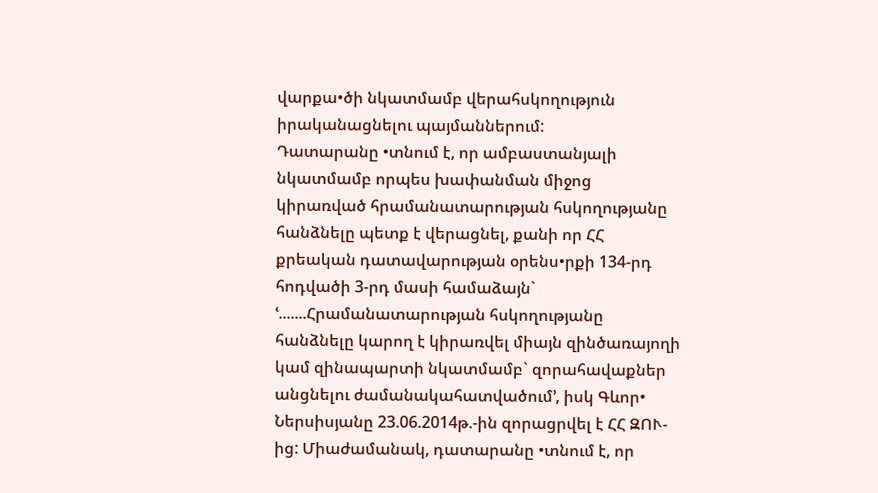վարքա•ծի նկատմամբ վերահսկողություն իրականացնելու պայմաններում:
Դատարանը •տնում է, որ ամբաստանյալի նկատմամբ որպես խափանման միջոց կիրառված հրամանատարության հսկողությանը հանձնելը պետք է վերացնել, քանի որ ՀՀ քրեական դատավարության օրենս•րքի 134-րդ հոդվածի 3-րդ մասի համաձայն` ՙ.......Հրամանատարության հսկողությանը հանձնելը կարող է կիրառվել միայն զինծառայողի կամ զինապարտի նկատմամբ` զորահավաքներ անցնելու ժամանակահատվածում՚, իսկ Գևոր• Ներսիսյանը 23.06.2014թ.-ին զորացրվել է ՀՀ ԶՈՒ-ից: Միաժամանակ, դատարանը •տնում է, որ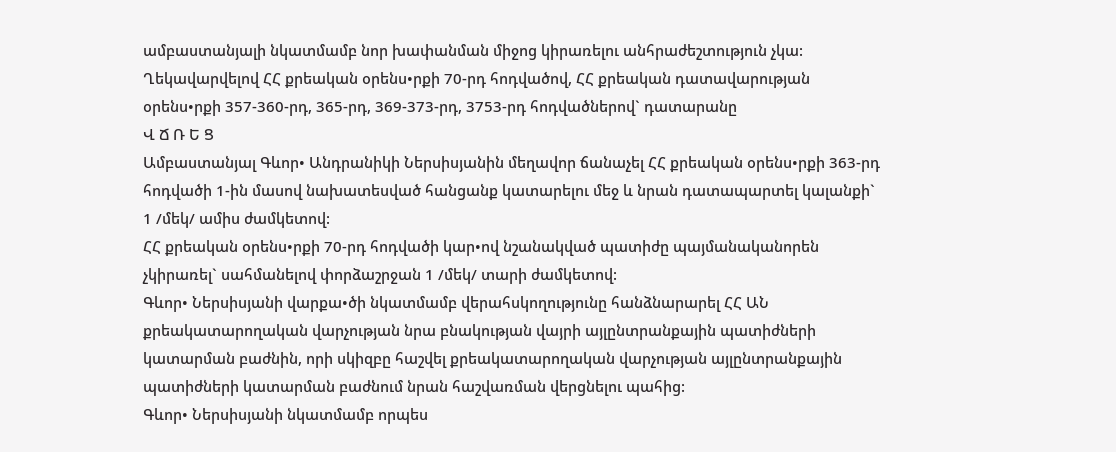ամբաստանյալի նկատմամբ նոր խափանման միջոց կիրառելու անհրաժեշտություն չկա:
Ղեկավարվելով ՀՀ քրեական օրենս•րքի 70-րդ հոդվածով, ՀՀ քրեական դատավարության օրենս•րքի 357-360-րդ, 365-րդ, 369-373-րդ, 3753-րդ հոդվածներով` դատարանը
Վ Ճ Ռ Ե Ց
Ամբաստանյալ Գևոր• Անդրանիկի Ներսիսյանին մեղավոր ճանաչել ՀՀ քրեական օրենս•րքի 363-րդ հոդվածի 1-ին մասով նախատեսված հանցանք կատարելու մեջ և նրան դատապարտել կալանքի` 1 /մեկ/ ամիս ժամկետով:
ՀՀ քրեական օրենս•րքի 70-րդ հոդվածի կար•ով նշանակված պատիժը պայմանականորեն չկիրառել` սահմանելով փորձաշրջան 1 /մեկ/ տարի ժամկետով:
Գևոր• Ներսիսյանի վարքա•ծի նկատմամբ վերահսկողությունը հանձնարարել ՀՀ ԱՆ քրեակատարողական վարչության նրա բնակության վայրի այլընտրանքային պատիժների կատարման բաժնին, որի սկիզբը հաշվել քրեակատարողական վարչության այլընտրանքային պատիժների կատարման բաժնում նրան հաշվառման վերցնելու պահից:
Գևոր• Ներսիսյանի նկատմամբ որպես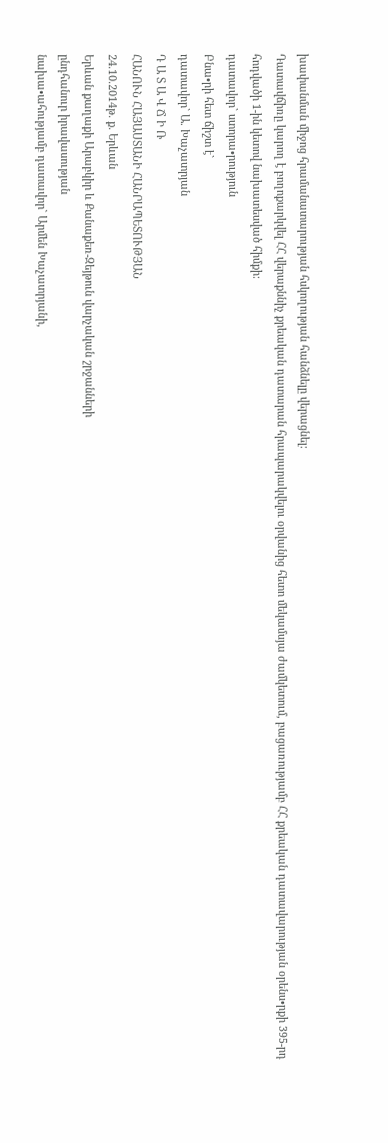խափանման միջոց հրամանատարության հսկողության հանձնելը վերացնել:
Դատավճիռը կարող է բողոքարկվել ՀՀ վերաքննիչ քրեական դատարան հրապարակվելու օրվանից հետո մեկամսյա ժամկետում, բացառությամբ ՀՀ քրեական դատավարության օրենս•րքի 395-րդ հոդվածի 1-ին կետով նախատեսված հիմքի:
դատավոր` ստորա•րություն
Բնա•րի հետ ճիշտ է`
դատավոր` Ա. Խաչատրյան
Դ Ա Տ Ա Վ Ճ Ի Ռ
ՀԱՆՈՒՆ ՀԱՅԱՍՏԱՆԻ ՀԱՆՐԱՊԵՏՈՒԹՅԱՆ
24.10.2014թ. ք. Երևան
Երևան քաղաքի Արաբկիր և Քանաքեռ-Զեյթուն վարչական շրջանների
ընդհանուր իրավասության
նախա•ահությամբ դատավոր` Արմեն Խաչատրյանի,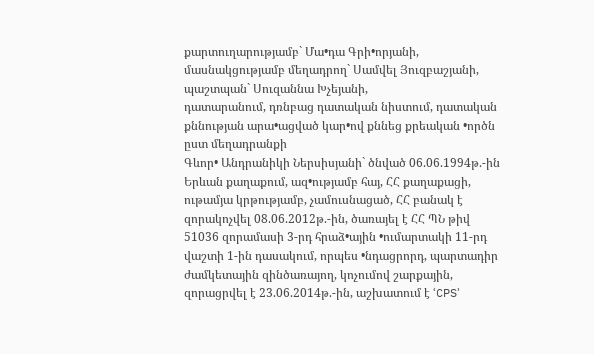քարտուղարությամբ` Մա•դա Գրի•որյանի,
մասնակցությամբ մեղադրող` Սամվել Յուզբաշյանի,
պաշտպան` Սուզաննա Խչեյանի,
դատարանում, դռնբաց դատական նիստում, դատական քննության արա•ացված կար•ով քննեց քրեական •ործն ըստ մեղադրանքի
Գևոր• Անդրանիկի Ներսիսյանի` ծնված 06.06.1994թ.-ին Երևան քաղաքում, ազ•ությամբ հայ, ՀՀ քաղաքացի, ութամյա կրթությամբ, չամուսնացած, ՀՀ բանակ է զորակոչվել 08.06.2012թ.-ին, ծառայել է ՀՀ ՊՆ թիվ 51036 զորամասի 3-րդ հրաձ•ային •ումարտակի 11-րդ վաշտի 1-ին դասակում, որպես •նդացրորդ, պարտադիր ժամկետային զինծառայող, կոչումով շարքային, զորացրվել է 23.06.2014թ.-ին, աշխատում է ՙCPS՚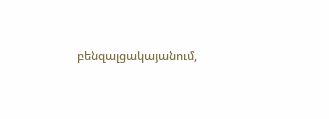բենզալցակայանում,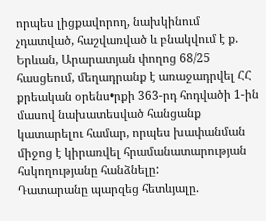որպես լիցքավորող, նախկինում չդատված, հաշվառված և բնակվում է ք. Երևան, Արարատյան փողոց 68/25 հասցեում, մեղադրանք է առաջադրվել ՀՀ քրեական օրենս•րքի 363-րդ հոդվածի 1-ին մասով նախատեսված հանցանք կատարելու համար, որպես խափանման միջոց է կիրառվել հրամանատարության հսկողությանը հանձնելը:
Դատարանը պարզեց հետևյալը.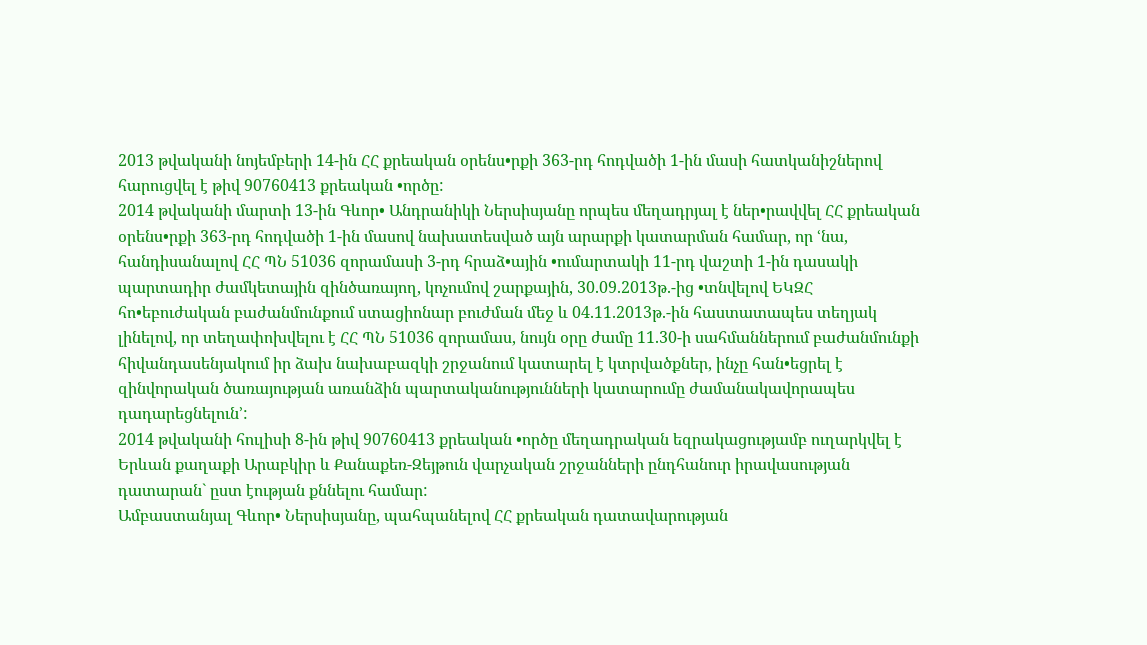2013 թվականի նոյեմբերի 14-ին ՀՀ քրեական օրենս•րքի 363-րդ հոդվածի 1-ին մասի հատկանիշներով հարուցվել է թիվ 90760413 քրեական •ործը:
2014 թվականի մարտի 13-ին Գևոր• Անդրանիկի Ներսիսյանը որպես մեղադրյալ է ներ•րավվել ՀՀ քրեական օրենս•րքի 363-րդ հոդվածի 1-ին մասով նախատեսված այն արարքի կատարման համար, որ ՙնա, հանդիսանալով ՀՀ ՊՆ 51036 զորամասի 3-րդ հրաձ•ային •ումարտակի 11-րդ վաշտի 1-ին դասակի պարտադիր ժամկետային զինծառայող, կոչումով շարքային, 30.09.2013թ.-ից •տնվելով ԵԿԶՀ հո•եբուժական բաժանմունքում ստացիոնար բուժման մեջ և 04.11.2013թ.-ին հաստատապես տեղյակ լինելով, որ տեղափոխվելու է ՀՀ ՊՆ 51036 զորամաս, նույն օրը ժամը 11.30-ի սահմաններում բաժանմունքի հիվանդասենյակում իր ձախ նախաբազկի շրջանում կատարել է կտրվածքներ, ինչը հան•եցրել է զինվորական ծառայության առանձին պարտականությունների կատարումը ժամանակավորապես դադարեցնելուն՚:
2014 թվականի հուլիսի 8-ին թիվ 90760413 քրեական •ործը մեղադրական եզրակացությամբ ուղարկվել է Երևան քաղաքի Արաբկիր և Քանաքեռ-Զեյթուն վարչական շրջանների ընդհանուր իրավասության դատարան` ըստ էության քննելու համար:
Ամբաստանյալ Գևոր• Ներսիսյանը, պահպանելով ՀՀ քրեական դատավարության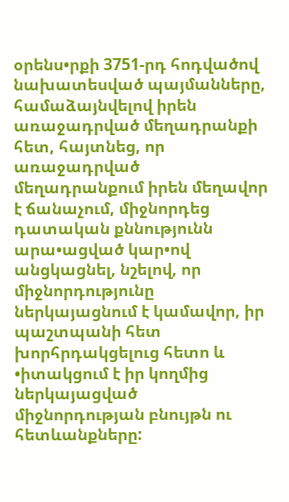օրենս•րքի 3751-րդ հոդվածով նախատեսված պայմանները, համաձայնվելով իրեն առաջադրված մեղադրանքի հետ, հայտնեց, որ առաջադրված մեղադրանքում իրեն մեղավոր է ճանաչում, միջնորդեց դատական քննությունն արա•ացված կար•ով անցկացնել, նշելով, որ միջնորդությունը ներկայացնում է կամավոր, իր պաշտպանի հետ խորհրդակցելուց հետո և •իտակցում է իր կողմից ներկայացված միջնորդության բնույթն ու հետևանքները: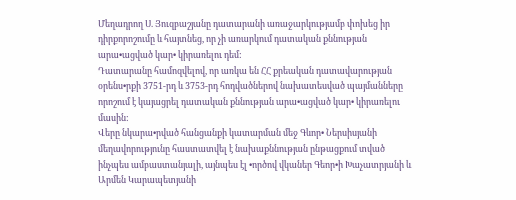Մեղադրող Ս. Յուզբաշյանը դատարանի առաջարկությամբ փոխեց իր դիրքորոշումը և հայտնեց, որ չի առարկում դատական քննության արա•ացված կար• կիրառելու դեմ:
Դատարանը համոզվելով, որ առկա են ՀՀ քրեական դատավարության օրենս•րքի 3751-րդ և 3753-րդ հոդվածներով նախատեսված պայմանները որոշում է կայացրել դատական քննության արա•ացված կար• կիրառելու մասին:
Վերը նկարա•րված հանցանքի կատարման մեջ Գևոր• Ներսիսյանի մեղավորությունը հաստատվել է նախաքննության ընթացքում տված ինչպես ամբաստանյալի, այնպես էլ •ործով վկաներ Գեոր•ի Խաչատրյանի և Արմեն Կարապետյանի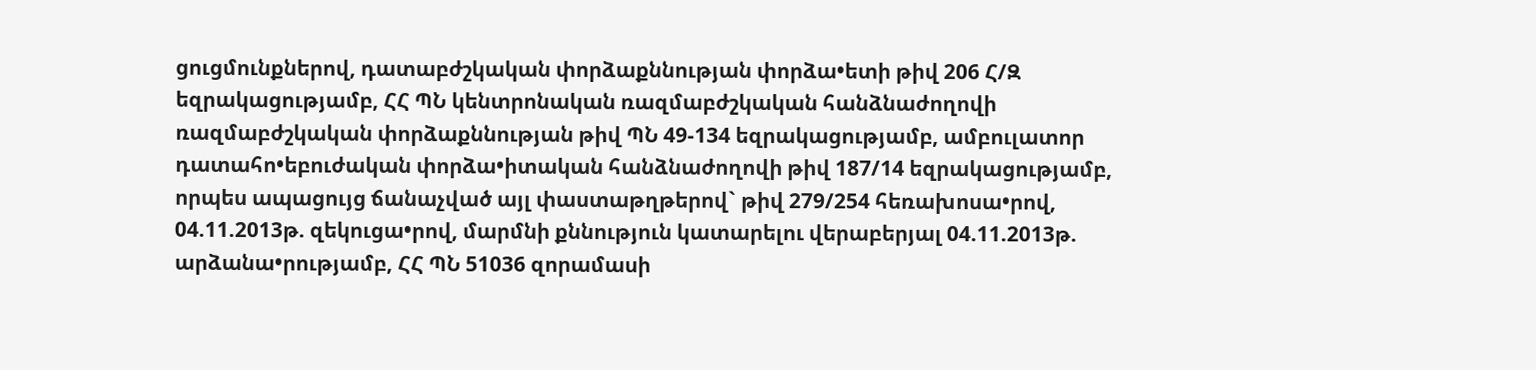ցուցմունքներով, դատաբժշկական փորձաքննության փորձա•ետի թիվ 206 Հ/Զ եզրակացությամբ, ՀՀ ՊՆ կենտրոնական ռազմաբժշկական հանձնաժողովի ռազմաբժշկական փորձաքննության թիվ ՊՆ 49-134 եզրակացությամբ, ամբուլատոր դատահո•եբուժական փորձա•իտական հանձնաժողովի թիվ 187/14 եզրակացությամբ, որպես ապացույց ճանաչված այլ փաստաթղթերով` թիվ 279/254 հեռախոսա•րով, 04.11.2013թ. զեկուցա•րով, մարմնի քննություն կատարելու վերաբերյալ 04.11.2013թ. արձանա•րությամբ, ՀՀ ՊՆ 51036 զորամասի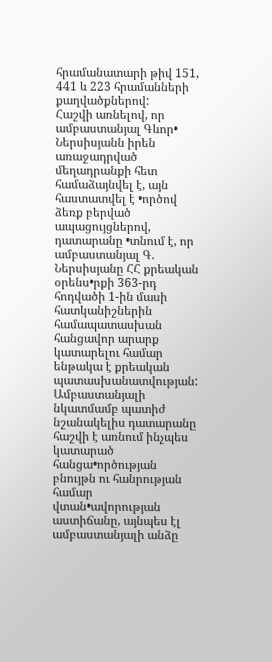հրամանատարի թիվ 151, 441 և 223 հրամանների քաղվածքներով:
Հաշվի առնելով, որ ամբաստանյալ Գևոր• Ներսիսյանն իրեն առաջադրված մեղադրանքի հետ համաձայնվել է, այն հաստատվել է •ործով ձեռք բերված ապացույցներով, դատարանը •տնում է, որ ամբաստանյալ Գ. Ներսիսյանը ՀՀ քրեական օրենս•րքի 363-րդ հոդվածի 1-ին մասի հատկանիշներին համապատասխան հանցավոր արարք կատարելու համար ենթակա է քրեական պատասխանատվության:
Ամբաստանյալի նկատմամբ պատիժ նշանակելիս դատարանը հաշվի է առնում ինչպես կատարած հանցա•ործության բնույթն ու հանրության համար վտան•ավորության աստիճանը, այնպես էլ ամբաստանյալի անձը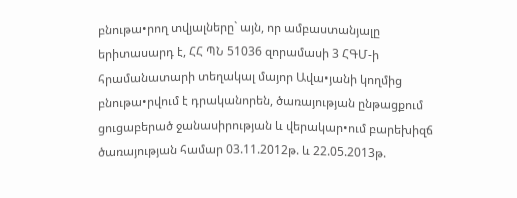բնութա•րող տվյալները` այն, որ ամբաստանյալը երիտասարդ է, ՀՀ ՊՆ 51036 զորամասի 3 ՀԳՄ-ի հրամանատարի տեղակալ մայոր Ավա•յանի կողմից բնութա•րվում է դրականորեն, ծառայության ընթացքում ցուցաբերած ջանասիրության և վերակար•ում բարեխիզճ ծառայության համար 03.11.2012թ. և 22.05.2013թ.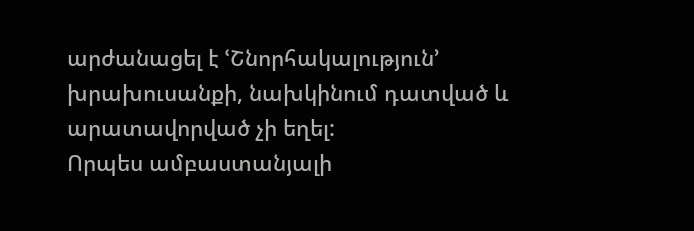արժանացել է ՙՇնորհակալություն՚ խրախուսանքի, նախկինում դատված և արատավորված չի եղել:
Որպես ամբաստանյալի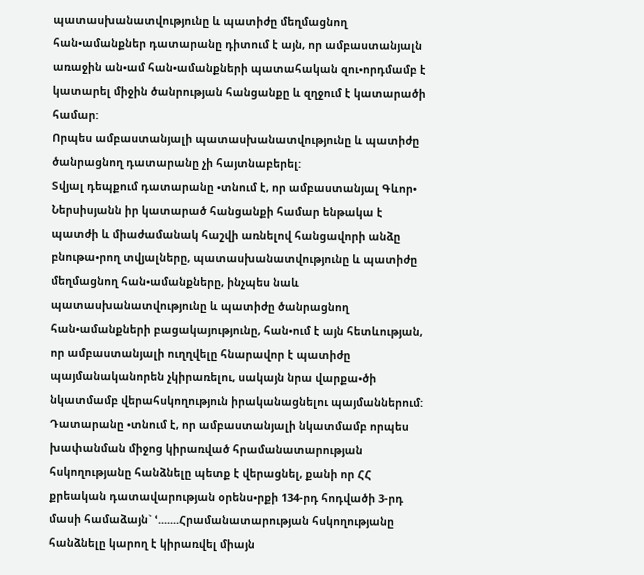պատասխանատվությունը և պատիժը մեղմացնող հան•ամանքներ դատարանը դիտում է այն, որ ամբաստանյալն առաջին ան•ամ հան•ամանքների պատահական զու•որդմամբ է կատարել միջին ծանրության հանցանքը և զղջում է կատարածի համար:
Որպես ամբաստանյալի պատասխանատվությունը և պատիժը ծանրացնող դատարանը չի հայտնաբերել:
Տվյալ դեպքում դատարանը •տնում է, որ ամբաստանյալ Գևոր• Ներսիսյանն իր կատարած հանցանքի համար ենթակա է պատժի և միաժամանակ հաշվի առնելով հանցավորի անձը բնութա•րող տվյալները, պատասխանատվությունը և պատիժը մեղմացնող հան•ամանքները, ինչպես նաև պատասխանատվությունը և պատիժը ծանրացնող հան•ամանքների բացակայությունը, հան•ում է այն հետևության, որ ամբաստանյալի ուղղվելը հնարավոր է պատիժը պայմանականորեն չկիրառելու, սակայն նրա վարքա•ծի նկատմամբ վերահսկողություն իրականացնելու պայմաններում:
Դատարանը •տնում է, որ ամբաստանյալի նկատմամբ որպես խափանման միջոց կիրառված հրամանատարության հսկողությանը հանձնելը պետք է վերացնել, քանի որ ՀՀ քրեական դատավարության օրենս•րքի 134-րդ հոդվածի 3-րդ մասի համաձայն` ՙ.......Հրամանատարության հսկողությանը հանձնելը կարող է կիրառվել միայն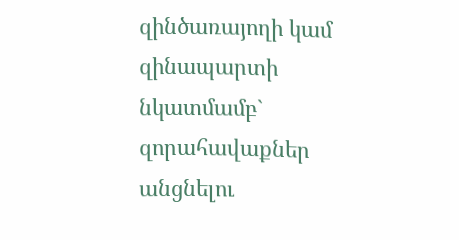զինծառայողի կամ զինապարտի նկատմամբ` զորահավաքներ անցնելու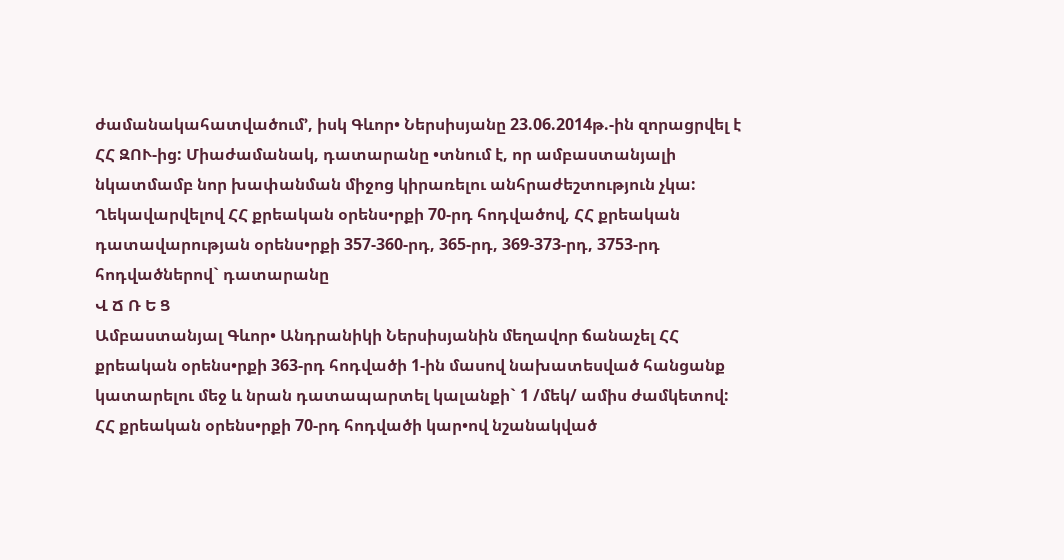ժամանակահատվածում՚, իսկ Գևոր• Ներսիսյանը 23.06.2014թ.-ին զորացրվել է ՀՀ ԶՈՒ-ից: Միաժամանակ, դատարանը •տնում է, որ ամբաստանյալի նկատմամբ նոր խափանման միջոց կիրառելու անհրաժեշտություն չկա:
Ղեկավարվելով ՀՀ քրեական օրենս•րքի 70-րդ հոդվածով, ՀՀ քրեական դատավարության օրենս•րքի 357-360-րդ, 365-րդ, 369-373-րդ, 3753-րդ հոդվածներով` դատարանը
Վ Ճ Ռ Ե Ց
Ամբաստանյալ Գևոր• Անդրանիկի Ներսիսյանին մեղավոր ճանաչել ՀՀ քրեական օրենս•րքի 363-րդ հոդվածի 1-ին մասով նախատեսված հանցանք կատարելու մեջ և նրան դատապարտել կալանքի` 1 /մեկ/ ամիս ժամկետով:
ՀՀ քրեական օրենս•րքի 70-րդ հոդվածի կար•ով նշանակված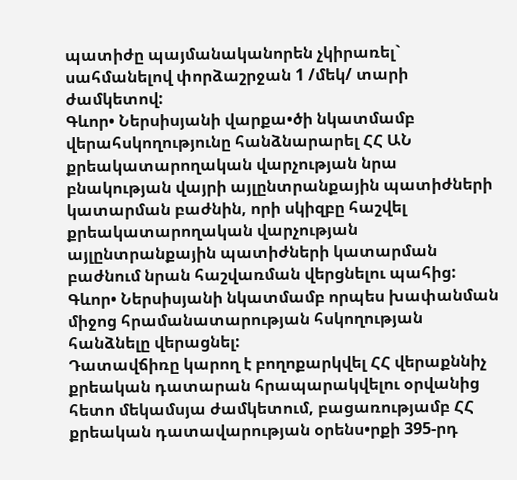պատիժը պայմանականորեն չկիրառել` սահմանելով փորձաշրջան 1 /մեկ/ տարի ժամկետով:
Գևոր• Ներսիսյանի վարքա•ծի նկատմամբ վերահսկողությունը հանձնարարել ՀՀ ԱՆ քրեակատարողական վարչության նրա բնակության վայրի այլընտրանքային պատիժների կատարման բաժնին, որի սկիզբը հաշվել քրեակատարողական վարչության այլընտրանքային պատիժների կատարման բաժնում նրան հաշվառման վերցնելու պահից:
Գևոր• Ներսիսյանի նկատմամբ որպես խափանման միջոց հրամանատարության հսկողության հանձնելը վերացնել:
Դատավճիռը կարող է բողոքարկվել ՀՀ վերաքննիչ քրեական դատարան հրապարակվելու օրվանից հետո մեկամսյա ժամկետում, բացառությամբ ՀՀ քրեական դատավարության օրենս•րքի 395-րդ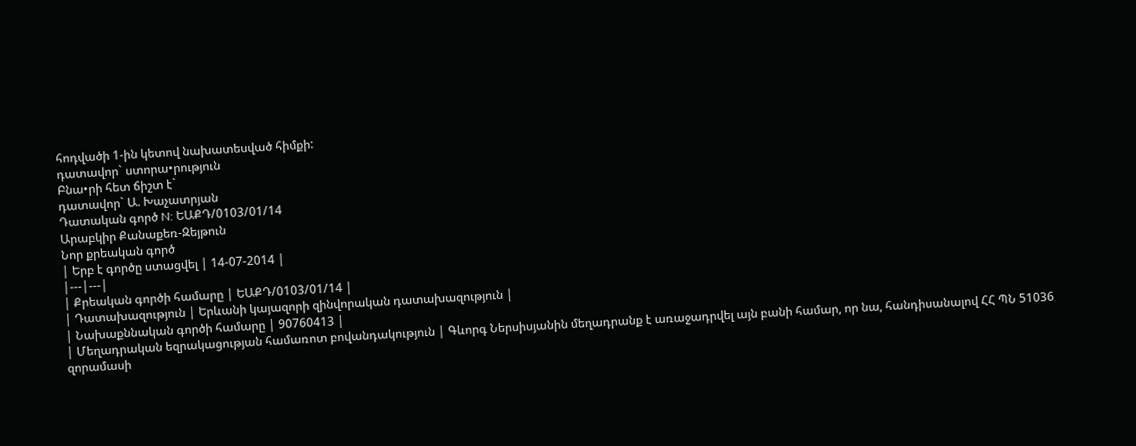հոդվածի 1-ին կետով նախատեսված հիմքի:
դատավոր` ստորա•րություն
Բնա•րի հետ ճիշտ է`
դատավոր` Ա. Խաչատրյան
Դատական գործ N: ԵԱՔԴ/0103/01/14
Արաբկիր Քանաքեռ-Զեյթուն
Նոր քրեական գործ
| Երբ է գործը ստացվել | 14-07-2014 |
|---|---|
| Քրեական գործի համարը | ԵԱՔԴ/0103/01/14 |
| Դատախազություն | Երևանի կայազորի զինվորական դատախազություն |
| Նախաքննական գործի համարը | 90760413 |
| Մեղադրական եզրակացության համառոտ բովանդակություն | Գևորգ Ներսիսյանին մեղադրանք է առաջադրվել այն բանի համար, որ նա, հանդիսանալով ՀՀ ՊՆ 51036 զորամասի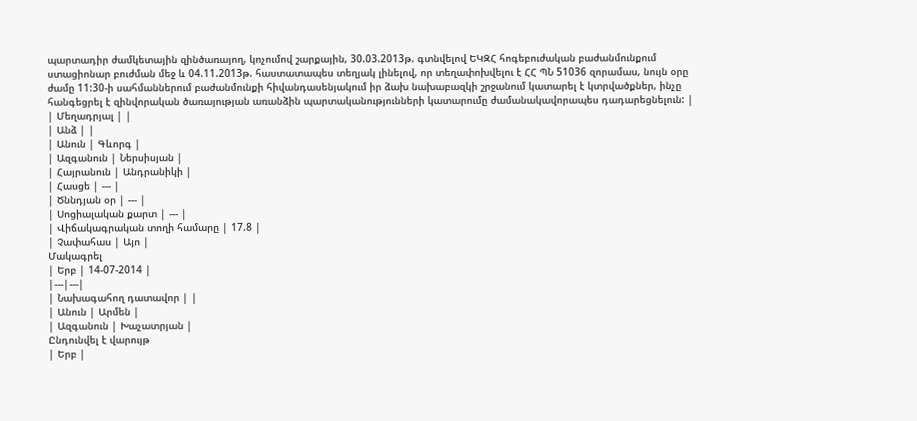պարտադիր ժամկետային զինծառայող, կոչումով շարքային, 30.03.2013թ. գտնվելով ԵԿԶՀ հոգեբուժական բաժանմունքում ստացիոնար բուժման մեջ և 04.11.2013թ. հաստատապես տեղյակ լինելով, որ տեղափոխվելու է ՀՀ ՊՆ 51036 զորամաս, նույն օրը ժամը 11:30-ի սահմաններում բաժանմունքի հիվանդասենյակում իր ձախ նախաբազկի շրջանում կատարել է կտրվածքներ, ինչը հանգեցրել է զինվորական ծառայության առանձին պարտականությունների կատարումը ժամանակավորապես դադարեցնելուն: |
| Մեղադրյալ | |
| Անձ | |
| Անուն | Գևորգ |
| Ազգանուն | Ներսիսյան |
| Հայրանուն | Անդրանիկի |
| Հասցե | --- |
| Ծննդյան օր | --- |
| Սոցիալական քարտ | --- |
| Վիճակագրական տողի համարը | 17.8 |
| Չափահաս | Այո |
Մակագրել
| Երբ | 14-07-2014 |
|---|---|
| Նախագահող դատավոր | |
| Անուն | Արմեն |
| Ազգանուն | Խաչատրյան |
Ընդունվել է վարույթ
| Երբ |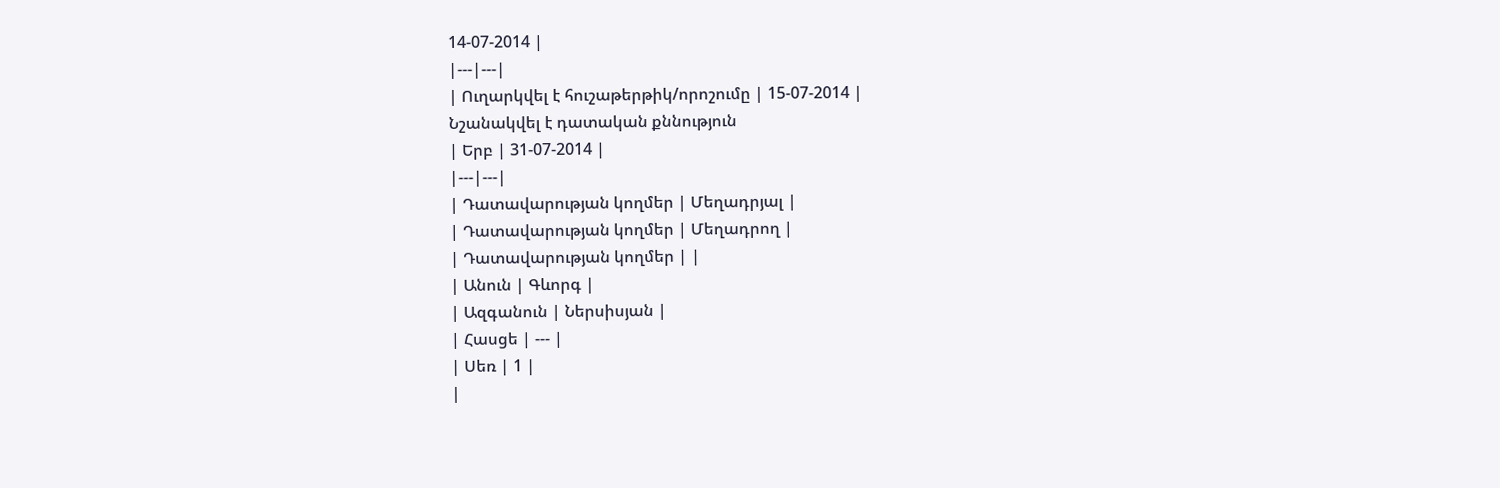14-07-2014 |
|---|---|
| Ուղարկվել է հուշաթերթիկ/որոշումը | 15-07-2014 |
Նշանակվել է դատական քննություն
| Երբ | 31-07-2014 |
|---|---|
| Դատավարության կողմեր | Մեղադրյալ |
| Դատավարության կողմեր | Մեղադրող |
| Դատավարության կողմեր | |
| Անուն | Գևորգ |
| Ազգանուն | Ներսիսյան |
| Հասցե | --- |
| Սեռ | 1 |
|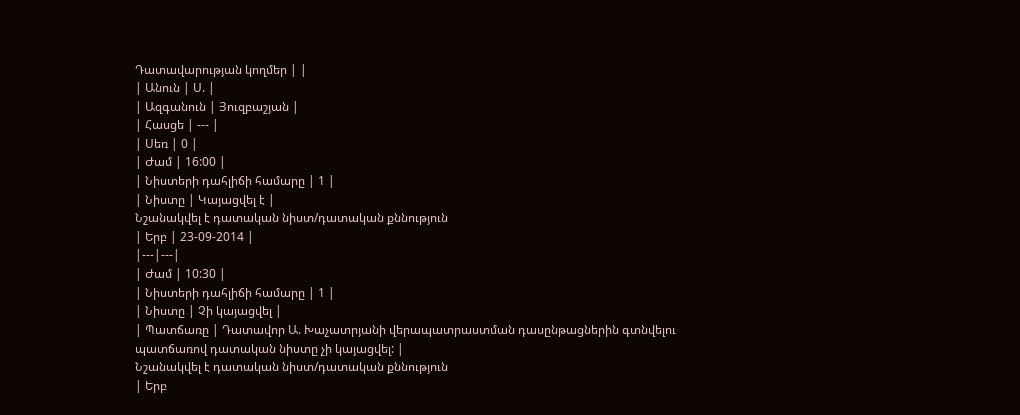Դատավարության կողմեր | |
| Անուն | Ս. |
| Ազգանուն | Յուզբաշյան |
| Հասցե | --- |
| Սեռ | 0 |
| Ժամ | 16:00 |
| Նիստերի դահլիճի համարը | 1 |
| Նիստը | Կայացվել է |
Նշանակվել է դատական նիստ/դատական քննություն
| Երբ | 23-09-2014 |
|---|---|
| Ժամ | 10:30 |
| Նիստերի դահլիճի համարը | 1 |
| Նիստը | Չի կայացվել |
| Պատճառը | Դատավոր Ա. Խաչատրյանի վերապատրաստման դասընթացներին գտնվելու պատճառով դատական նիստը չի կայացվել: |
Նշանակվել է դատական նիստ/դատական քննություն
| Երբ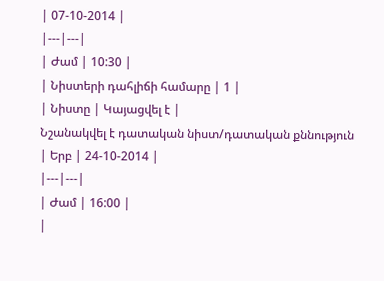| 07-10-2014 |
|---|---|
| Ժամ | 10:30 |
| Նիստերի դահլիճի համարը | 1 |
| Նիստը | Կայացվել է |
Նշանակվել է դատական նիստ/դատական քննություն
| Երբ | 24-10-2014 |
|---|---|
| Ժամ | 16:00 |
|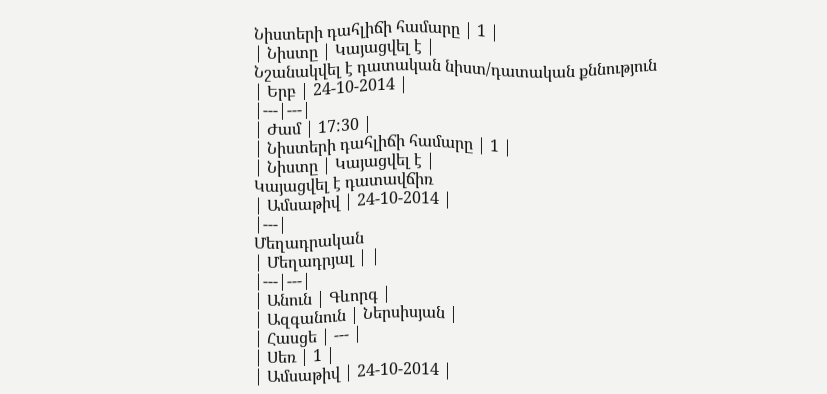Նիստերի դահլիճի համարը | 1 |
| Նիստը | Կայացվել է |
Նշանակվել է դատական նիստ/դատական քննություն
| Երբ | 24-10-2014 |
|---|---|
| Ժամ | 17:30 |
| Նիստերի դահլիճի համարը | 1 |
| Նիստը | Կայացվել է |
Կայացվել է դատավճիռ
| Ամսաթիվ | 24-10-2014 |
|---|
Մեղադրական
| Մեղադրյալ | |
|---|---|
| Անուն | Գևորգ |
| Ազգանուն | Ներսիսյան |
| Հասցե | --- |
| Սեռ | 1 |
| Ամսաթիվ | 24-10-2014 |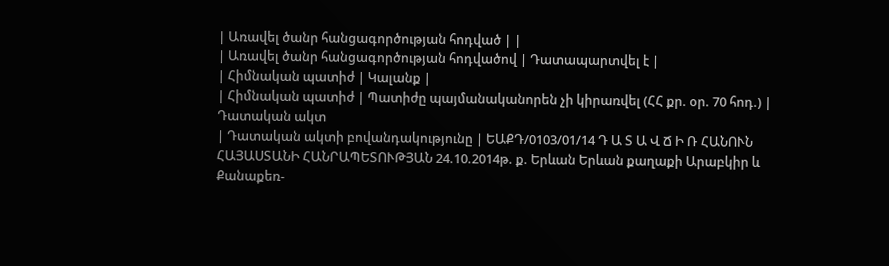| Առավել ծանր հանցագործության հոդված | |
| Առավել ծանր հանցագործության հոդվածով | Դատապարտվել է |
| Հիմնական պատիժ | Կալանք |
| Հիմնական պատիժ | Պատիժը պայմանականորեն չի կիրառվել (ՀՀ քր. օր. 70 հոդ.) |
Դատական ակտ
| Դատական ակտի բովանդակությունը | ԵԱՔԴ/0103/01/14 Դ Ա Տ Ա Վ Ճ Ի Ռ ՀԱՆՈՒՆ ՀԱՅԱՍՏԱՆԻ ՀԱՆՐԱՊԵՏՈՒԹՅԱՆ 24.10.2014թ. ք. Երևան Երևան քաղաքի Արաբկիր և Քանաքեռ-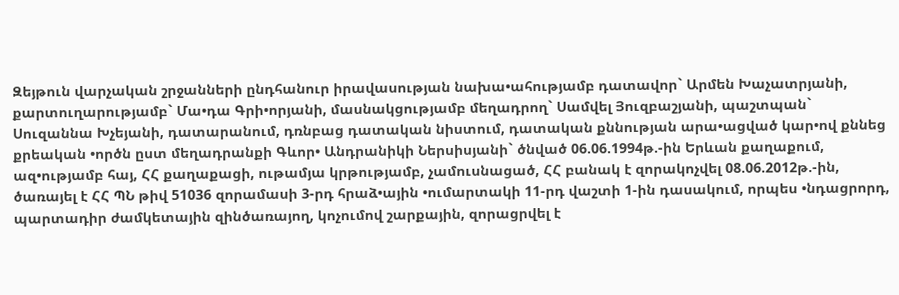Զեյթուն վարչական շրջանների ընդհանուր իրավասության նախա•ահությամբ դատավոր` Արմեն Խաչատրյանի, քարտուղարությամբ` Մա•դա Գրի•որյանի, մասնակցությամբ մեղադրող` Սամվել Յուզբաշյանի, պաշտպան` Սուզաննա Խչեյանի, դատարանում, դռնբաց դատական նիստում, դատական քննության արա•ացված կար•ով քննեց քրեական •ործն ըստ մեղադրանքի Գևոր• Անդրանիկի Ներսիսյանի` ծնված 06.06.1994թ.-ին Երևան քաղաքում, ազ•ությամբ հայ, ՀՀ քաղաքացի, ութամյա կրթությամբ, չամուսնացած, ՀՀ բանակ է զորակոչվել 08.06.2012թ.-ին, ծառայել է ՀՀ ՊՆ թիվ 51036 զորամասի 3-րդ հրաձ•ային •ումարտակի 11-րդ վաշտի 1-ին դասակում, որպես •նդացրորդ, պարտադիր ժամկետային զինծառայող, կոչումով շարքային, զորացրվել է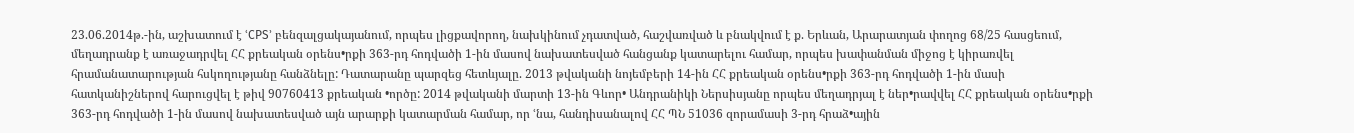23.06.2014թ.-ին, աշխատում է ՙCPS՚ բենզալցակայանում, որպես լիցքավորող, նախկինում չդատված, հաշվառված և բնակվում է ք. Երևան, Արարատյան փողոց 68/25 հասցեում, մեղադրանք է առաջադրվել ՀՀ քրեական օրենս•րքի 363-րդ հոդվածի 1-ին մասով նախատեսված հանցանք կատարելու համար, որպես խափանման միջոց է կիրառվել հրամանատարության հսկողությանը հանձնելը: Դատարանը պարզեց հետևյալը. 2013 թվականի նոյեմբերի 14-ին ՀՀ քրեական օրենս•րքի 363-րդ հոդվածի 1-ին մասի հատկանիշներով հարուցվել է թիվ 90760413 քրեական •ործը: 2014 թվականի մարտի 13-ին Գևոր• Անդրանիկի Ներսիսյանը որպես մեղադրյալ է ներ•րավվել ՀՀ քրեական օրենս•րքի 363-րդ հոդվածի 1-ին մասով նախատեսված այն արարքի կատարման համար, որ ՙնա, հանդիսանալով ՀՀ ՊՆ 51036 զորամասի 3-րդ հրաձ•ային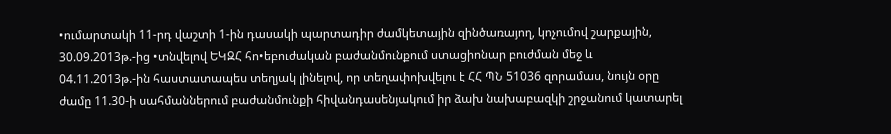•ումարտակի 11-րդ վաշտի 1-ին դասակի պարտադիր ժամկետային զինծառայող, կոչումով շարքային, 30.09.2013թ.-ից •տնվելով ԵԿԶՀ հո•եբուժական բաժանմունքում ստացիոնար բուժման մեջ և 04.11.2013թ.-ին հաստատապես տեղյակ լինելով, որ տեղափոխվելու է ՀՀ ՊՆ 51036 զորամաս, նույն օրը ժամը 11.30-ի սահմաններում բաժանմունքի հիվանդասենյակում իր ձախ նախաբազկի շրջանում կատարել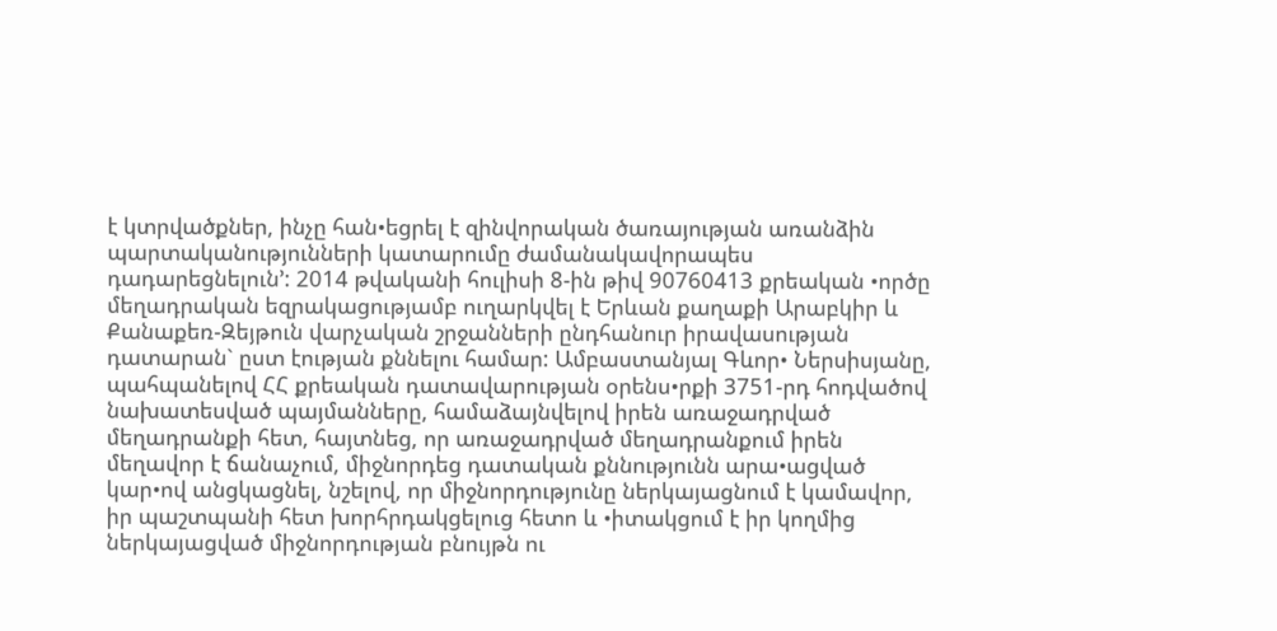է կտրվածքներ, ինչը հան•եցրել է զինվորական ծառայության առանձին պարտականությունների կատարումը ժամանակավորապես դադարեցնելուն՚: 2014 թվականի հուլիսի 8-ին թիվ 90760413 քրեական •ործը մեղադրական եզրակացությամբ ուղարկվել է Երևան քաղաքի Արաբկիր և Քանաքեռ-Զեյթուն վարչական շրջանների ընդհանուր իրավասության դատարան` ըստ էության քննելու համար: Ամբաստանյալ Գևոր• Ներսիսյանը, պահպանելով ՀՀ քրեական դատավարության օրենս•րքի 3751-րդ հոդվածով նախատեսված պայմանները, համաձայնվելով իրեն առաջադրված մեղադրանքի հետ, հայտնեց, որ առաջադրված մեղադրանքում իրեն մեղավոր է ճանաչում, միջնորդեց դատական քննությունն արա•ացված կար•ով անցկացնել, նշելով, որ միջնորդությունը ներկայացնում է կամավոր, իր պաշտպանի հետ խորհրդակցելուց հետո և •իտակցում է իր կողմից ներկայացված միջնորդության բնույթն ու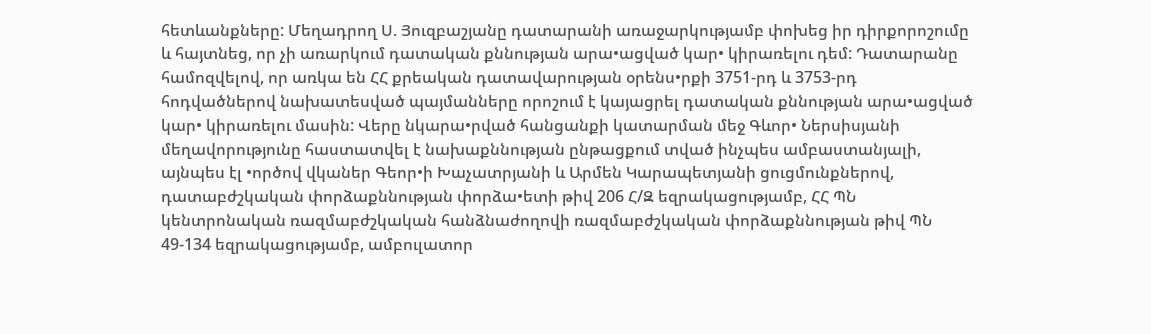հետևանքները: Մեղադրող Ս. Յուզբաշյանը դատարանի առաջարկությամբ փոխեց իր դիրքորոշումը և հայտնեց, որ չի առարկում դատական քննության արա•ացված կար• կիրառելու դեմ: Դատարանը համոզվելով, որ առկա են ՀՀ քրեական դատավարության օրենս•րքի 3751-րդ և 3753-րդ հոդվածներով նախատեսված պայմանները որոշում է կայացրել դատական քննության արա•ացված կար• կիրառելու մասին: Վերը նկարա•րված հանցանքի կատարման մեջ Գևոր• Ներսիսյանի մեղավորությունը հաստատվել է նախաքննության ընթացքում տված ինչպես ամբաստանյալի, այնպես էլ •ործով վկաներ Գեոր•ի Խաչատրյանի և Արմեն Կարապետյանի ցուցմունքներով, դատաբժշկական փորձաքննության փորձա•ետի թիվ 206 Հ/Զ եզրակացությամբ, ՀՀ ՊՆ կենտրոնական ռազմաբժշկական հանձնաժողովի ռազմաբժշկական փորձաքննության թիվ ՊՆ 49-134 եզրակացությամբ, ամբուլատոր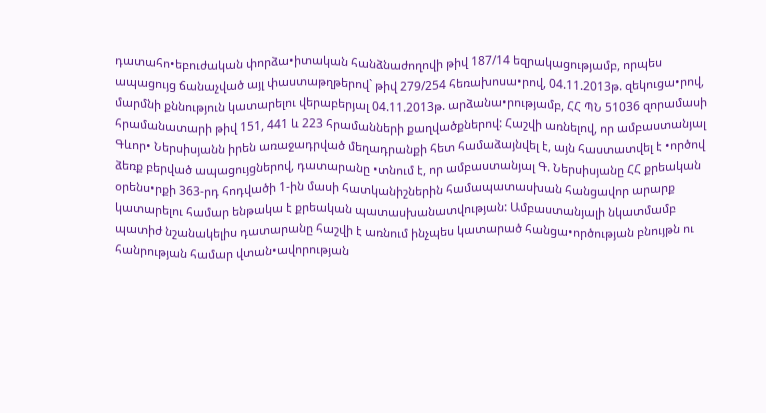դատահո•եբուժական փորձա•իտական հանձնաժողովի թիվ 187/14 եզրակացությամբ, որպես ապացույց ճանաչված այլ փաստաթղթերով` թիվ 279/254 հեռախոսա•րով, 04.11.2013թ. զեկուցա•րով, մարմնի քննություն կատարելու վերաբերյալ 04.11.2013թ. արձանա•րությամբ, ՀՀ ՊՆ 51036 զորամասի հրամանատարի թիվ 151, 441 և 223 հրամանների քաղվածքներով: Հաշվի առնելով, որ ամբաստանյալ Գևոր• Ներսիսյանն իրեն առաջադրված մեղադրանքի հետ համաձայնվել է, այն հաստատվել է •ործով ձեռք բերված ապացույցներով, դատարանը •տնում է, որ ամբաստանյալ Գ. Ներսիսյանը ՀՀ քրեական օրենս•րքի 363-րդ հոդվածի 1-ին մասի հատկանիշներին համապատասխան հանցավոր արարք կատարելու համար ենթակա է քրեական պատասխանատվության: Ամբաստանյալի նկատմամբ պատիժ նշանակելիս դատարանը հաշվի է առնում ինչպես կատարած հանցա•ործության բնույթն ու հանրության համար վտան•ավորության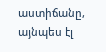աստիճանը, այնպես էլ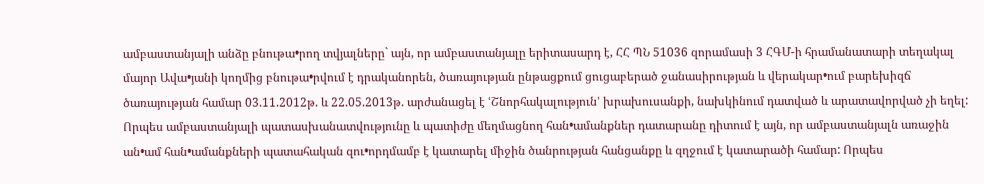ամբաստանյալի անձը բնութա•րող տվյալները` այն, որ ամբաստանյալը երիտասարդ է, ՀՀ ՊՆ 51036 զորամասի 3 ՀԳՄ-ի հրամանատարի տեղակալ մայոր Ավա•յանի կողմից բնութա•րվում է դրականորեն, ծառայության ընթացքում ցուցաբերած ջանասիրության և վերակար•ում բարեխիզճ ծառայության համար 03.11.2012թ. և 22.05.2013թ. արժանացել է ՙՇնորհակալություն՚ խրախուսանքի, նախկինում դատված և արատավորված չի եղել: Որպես ամբաստանյալի պատասխանատվությունը և պատիժը մեղմացնող հան•ամանքներ դատարանը դիտում է այն, որ ամբաստանյալն առաջին ան•ամ հան•ամանքների պատահական զու•որդմամբ է կատարել միջին ծանրության հանցանքը և զղջում է կատարածի համար: Որպես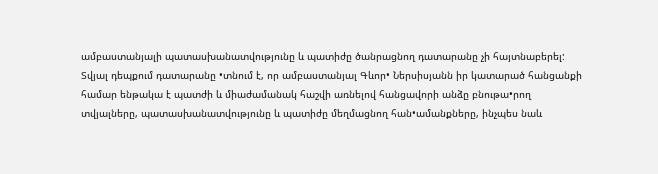ամբաստանյալի պատասխանատվությունը և պատիժը ծանրացնող դատարանը չի հայտնաբերել: Տվյալ դեպքում դատարանը •տնում է, որ ամբաստանյալ Գևոր• Ներսիսյանն իր կատարած հանցանքի համար ենթակա է պատժի և միաժամանակ հաշվի առնելով հանցավորի անձը բնութա•րող տվյալները, պատասխանատվությունը և պատիժը մեղմացնող հան•ամանքները, ինչպես նաև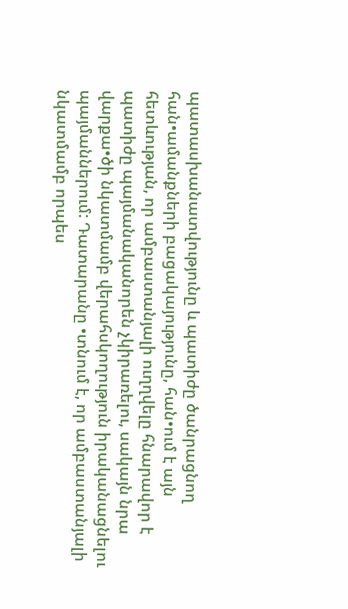պատասխանատվությունը և պատիժը ծանրացնող հան•ամանքների բացակայությունը, հան•ում է այն հետևության, որ ամբաստանյալի ուղղվելը հնարավոր է պատիժը պայմանականորեն չկիրառելու, սակայն նրա վարքա•ծի նկատմամբ վերահսկողություն իրականացնելու պայմաններում: Դատարանը •տնում է, որ ամբաստանյալի նկատմամբ որպես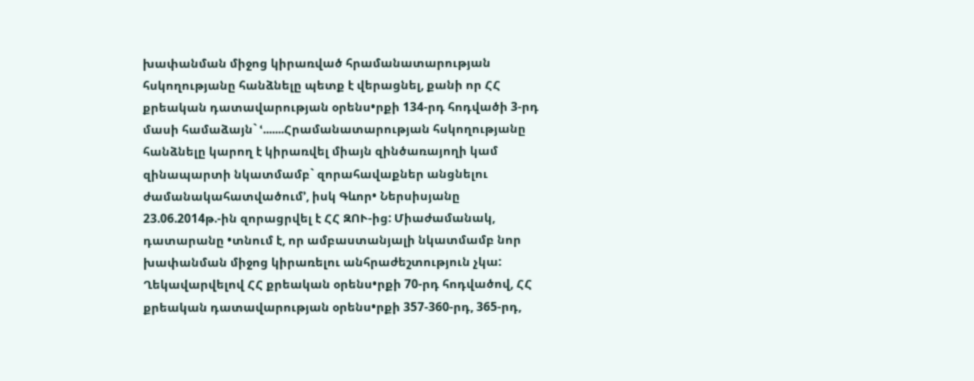խափանման միջոց կիրառված հրամանատարության հսկողությանը հանձնելը պետք է վերացնել, քանի որ ՀՀ քրեական դատավարության օրենս•րքի 134-րդ հոդվածի 3-րդ մասի համաձայն` ՙ.......Հրամանատարության հսկողությանը հանձնելը կարող է կիրառվել միայն զինծառայողի կամ զինապարտի նկատմամբ` զորահավաքներ անցնելու ժամանակահատվածում՚, իսկ Գևոր• Ներսիսյանը 23.06.2014թ.-ին զորացրվել է ՀՀ ԶՈՒ-ից: Միաժամանակ, դատարանը •տնում է, որ ամբաստանյալի նկատմամբ նոր խափանման միջոց կիրառելու անհրաժեշտություն չկա: Ղեկավարվելով ՀՀ քրեական օրենս•րքի 70-րդ հոդվածով, ՀՀ քրեական դատավարության օրենս•րքի 357-360-րդ, 365-րդ,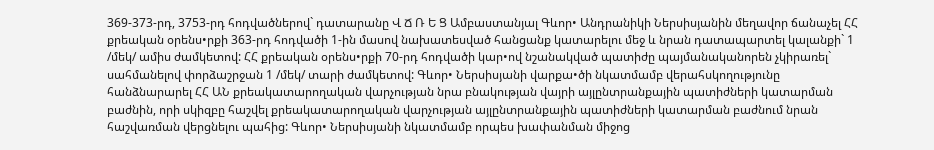369-373-րդ, 3753-րդ հոդվածներով` դատարանը Վ Ճ Ռ Ե Ց Ամբաստանյալ Գևոր• Անդրանիկի Ներսիսյանին մեղավոր ճանաչել ՀՀ քրեական օրենս•րքի 363-րդ հոդվածի 1-ին մասով նախատեսված հանցանք կատարելու մեջ և նրան դատապարտել կալանքի` 1 /մեկ/ ամիս ժամկետով: ՀՀ քրեական օրենս•րքի 70-րդ հոդվածի կար•ով նշանակված պատիժը պայմանականորեն չկիրառել` սահմանելով փորձաշրջան 1 /մեկ/ տարի ժամկետով: Գևոր• Ներսիսյանի վարքա•ծի նկատմամբ վերահսկողությունը հանձնարարել ՀՀ ԱՆ քրեակատարողական վարչության նրա բնակության վայրի այլընտրանքային պատիժների կատարման բաժնին, որի սկիզբը հաշվել քրեակատարողական վարչության այլընտրանքային պատիժների կատարման բաժնում նրան հաշվառման վերցնելու պահից: Գևոր• Ներսիսյանի նկատմամբ որպես խափանման միջոց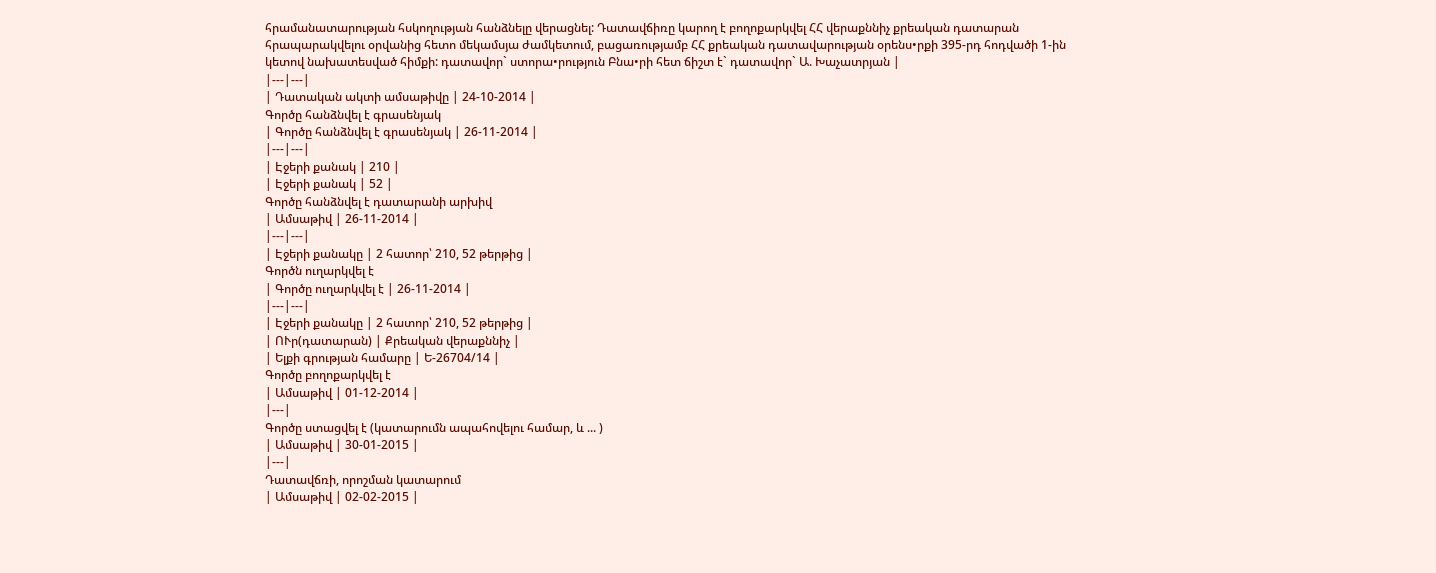հրամանատարության հսկողության հանձնելը վերացնել: Դատավճիռը կարող է բողոքարկվել ՀՀ վերաքննիչ քրեական դատարան հրապարակվելու օրվանից հետո մեկամսյա ժամկետում, բացառությամբ ՀՀ քրեական դատավարության օրենս•րքի 395-րդ հոդվածի 1-ին կետով նախատեսված հիմքի: դատավոր` ստորա•րություն Բնա•րի հետ ճիշտ է` դատավոր` Ա. Խաչատրյան |
|---|---|
| Դատական ակտի ամսաթիվը | 24-10-2014 |
Գործը հանձնվել է գրասենյակ
| Գործը հանձնվել է գրասենյակ | 26-11-2014 |
|---|---|
| Էջերի քանակ | 210 |
| Էջերի քանակ | 52 |
Գործը հանձնվել է դատարանի արխիվ
| Ամսաթիվ | 26-11-2014 |
|---|---|
| Էջերի քանակը | 2 հատոր՝ 210, 52 թերթից |
Գործն ուղարկվել է
| Գործը ուղարկվել է | 26-11-2014 |
|---|---|
| Էջերի քանակը | 2 հատոր՝ 210, 52 թերթից |
| ՈՒր(դատարան) | Քրեական վերաքննիչ |
| Ելքի գրության համարը | Ե-26704/14 |
Գործը բողոքարկվել է
| Ամսաթիվ | 01-12-2014 |
|---|
Գործը ստացվել է (կատարումն ապահովելու համար, և ... )
| Ամսաթիվ | 30-01-2015 |
|---|
Դատավճռի, որոշման կատարում
| Ամսաթիվ | 02-02-2015 |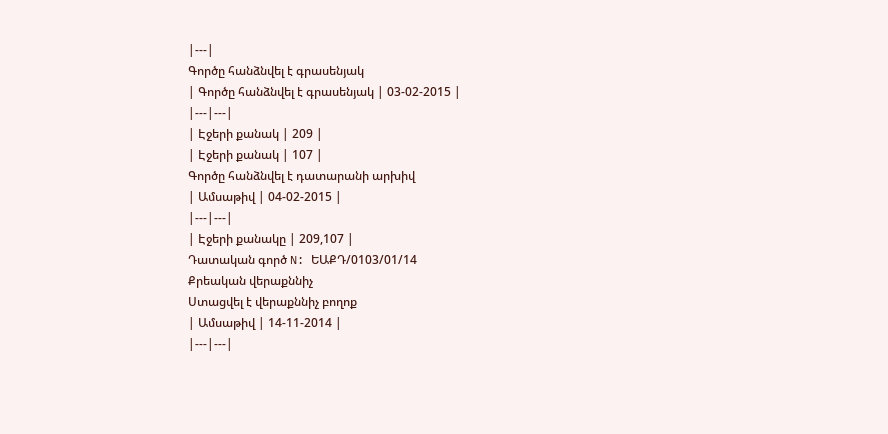|---|
Գործը հանձնվել է գրասենյակ
| Գործը հանձնվել է գրասենյակ | 03-02-2015 |
|---|---|
| Էջերի քանակ | 209 |
| Էջերի քանակ | 107 |
Գործը հանձնվել է դատարանի արխիվ
| Ամսաթիվ | 04-02-2015 |
|---|---|
| Էջերի քանակը | 209,107 |
Դատական գործ N: ԵԱՔԴ/0103/01/14
Քրեական վերաքննիչ
Ստացվել է վերաքննիչ բողոք
| Ամսաթիվ | 14-11-2014 |
|---|---|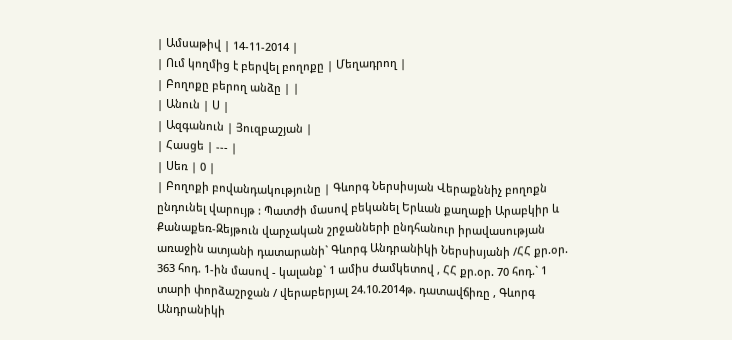| Ամսաթիվ | 14-11-2014 |
| Ում կողմից է բերվել բողոքը | Մեղադրող |
| Բողոքը բերող անձը | |
| Անուն | Ս |
| Ազգանուն | Յուզբաշյան |
| Հասցե | --- |
| Սեռ | 0 |
| Բողոքի բովանդակությունը | Գևորգ Ներսիսյան Վերաքննիչ բողոքն ընդունել վարույթ : Պատժի մասով բեկանել Երևան քաղաքի Արաբկիր և Քանաքեռ-Զեյթուն վարչական շրջանների ընդհանուր իրավասության առաջին ատյանի դատարանի` Գևորգ Անդրանիկի Ներսիսյանի /ՀՀ քր.օր. 363 հոդ. 1-ին մասով - կալանք` 1 ամիս ժամկետով , ՀՀ քր.օր. 70 հոդ.` 1 տարի փորձաշրջան / վերաբերյալ 24.10.2014թ. դատավճիռը , Գևորգ Անդրանիկի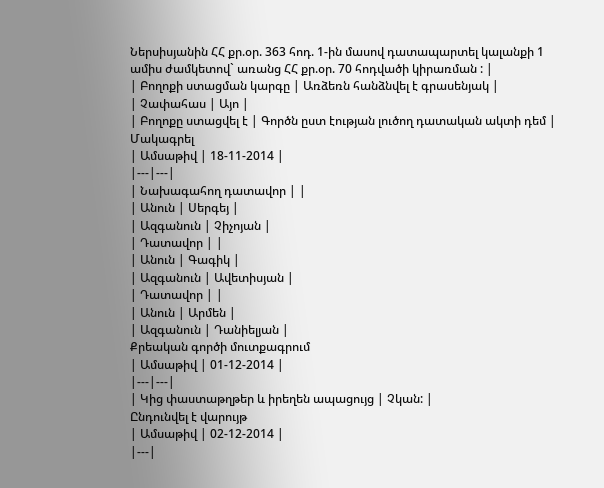Ներսիսյանին ՀՀ քր.օր. 363 հոդ. 1-ին մասով դատապարտել կալանքի 1 ամիս ժամկետով` առանց ՀՀ քր.օր. 70 հոդվածի կիրառման : |
| Բողոքի ստացման կարգը | Առձեռն հանձնվել է գրասենյակ |
| Չափահաս | Այո |
| Բողոքը ստացվել է | Գործն ըստ էության լուծող դատական ակտի դեմ |
Մակագրել
| Ամսաթիվ | 18-11-2014 |
|---|---|
| Նախագահող դատավոր | |
| Անուն | Սերգեյ |
| Ազգանուն | Չիչոյան |
| Դատավոր | |
| Անուն | Գագիկ |
| Ազգանուն | Ավետիսյան |
| Դատավոր | |
| Անուն | Արմեն |
| Ազգանուն | Դանիելյան |
Քրեական գործի մուտքագրում
| Ամսաթիվ | 01-12-2014 |
|---|---|
| Կից փաստաթղթեր և իրեղեն ապացույց | Չկան: |
Ընդունվել է վարույթ
| Ամսաթիվ | 02-12-2014 |
|---|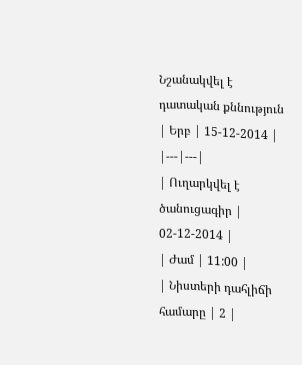Նշանակվել է դատական քննություն
| Երբ | 15-12-2014 |
|---|---|
| Ուղարկվել է ծանուցագիր | 02-12-2014 |
| Ժամ | 11:00 |
| Նիստերի դահլիճի համարը | 2 |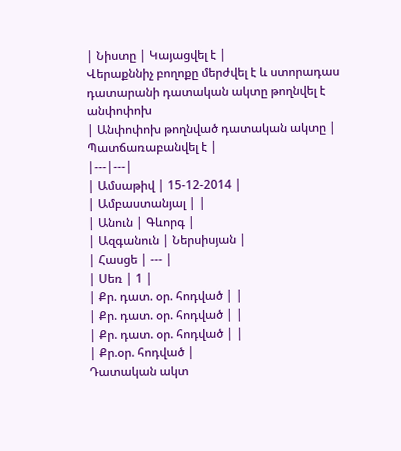| Նիստը | Կայացվել է |
Վերաքննիչ բողոքը մերժվել է և ստորադաս դատարանի դատական ակտը թողնվել է անփոփոխ
| Անփոփոխ թողնված դատական ակտը | Պատճառաբանվել է |
|---|---|
| Ամսաթիվ | 15-12-2014 |
| Ամբաստանյալ | |
| Անուն | Գևորգ |
| Ազգանուն | Ներսիսյան |
| Հասցե | --- |
| Սեռ | 1 |
| Քր. դատ. օր. հոդված | |
| Քր. դատ. օր. հոդված | |
| Քր. դատ. օր. հոդված | |
| Քր.օր. հոդված |
Դատական ակտ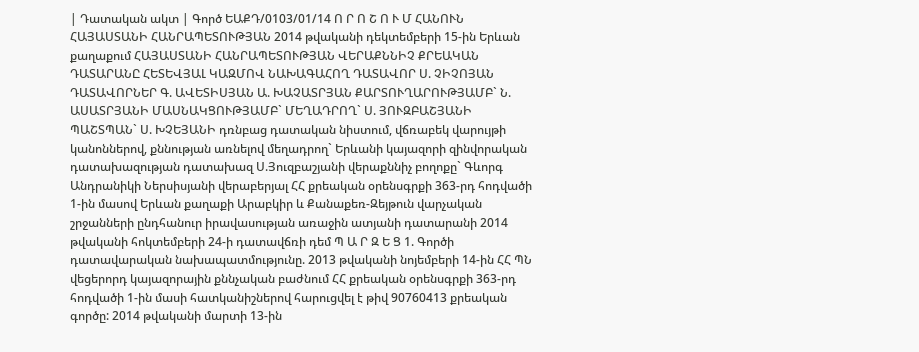| Դատական ակտ | Գործ ԵԱՔԴ/0103/01/14 Ո Ր Ո Շ Ո Ւ Մ ՀԱՆՈՒՆ ՀԱՅԱՍՏԱՆԻ ՀԱՆՐԱՊԵՏՈՒԹՅԱՆ 2014 թվականի դեկտեմբերի 15-ին Երևան քաղաքում ՀԱՅԱՍՏԱՆԻ ՀԱՆՐԱՊԵՏՈՒԹՅԱՆ ՎԵՐԱՔՆՆԻՉ ՔՐԵԱԿԱՆ ԴԱՏԱՐԱՆԸ ՀԵՏԵՎՅԱԼ ԿԱԶՄՈՎ ՆԱԽԱԳԱՀՈՂ ԴԱՏԱՎՈՐ Ս. ՉԻՉՈՅԱՆ ԴԱՏԱՎՈՐՆԵՐ Գ. ԱՎԵՏԻՍՅԱՆ Ա. ԽԱՉԱՏՐՅԱՆ ՔԱՐՏՈՒՂԱՐՈՒԹՅԱՄԲ` Ն. ԱՍԱՏՐՅԱՆԻ ՄԱՍՆԱԿՑՈՒԹՅԱՄԲ` ՄԵՂԱԴՐՈՂ` Ս. ՅՈՒԶԲԱՇՅԱՆԻ ՊԱՇՏՊԱՆ` Ս. ԽՉԵՅԱՆԻ դռնբաց դատական նիստում, վճռաբեկ վարույթի կանոններով, քննության առնելով մեղադրող` Երևանի կայազորի զինվորական դատախազության դատախազ Ս.Յուզբաշյանի վերաքննիչ բողոքը` Գևորգ Անդրանիկի Ներսիսյանի վերաբերյալ ՀՀ քրեական օրենսգրքի 363-րդ հոդվածի 1-ին մասով Երևան քաղաքի Արաբկիր և Քանաքեռ-Զեյթուն վարչական շրջանների ընդհանուր իրավասության առաջին ատյանի դատարանի 2014 թվականի հոկտեմբերի 24-ի դատավճռի դեմ Պ Ա Ր Զ Ե Ց 1. Գործի դատավարական նախապատմությունը. 2013 թվականի նոյեմբերի 14-ին ՀՀ ՊՆ վեցերորդ կայազորային քննչական բաժնում ՀՀ քրեական օրենսգրքի 363-րդ հոդվածի 1-ին մասի հատկանիշներով հարուցվել է թիվ 90760413 քրեական գործը: 2014 թվականի մարտի 13-ին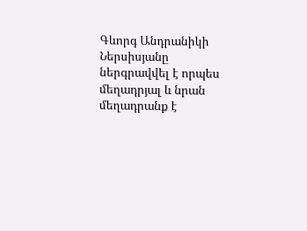Գևորգ Անդրանիկի Ներսիսյանը ներգրավվել է որպես մեղադրյալ և նրան մեղադրանք է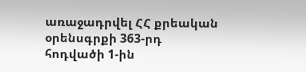առաջադրվել ՀՀ քրեական օրենսգրքի 363-րդ հոդվածի 1-ին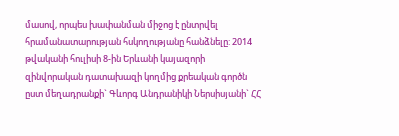մասով, որպես խափանման միջոց է ընտրվել հրամանատարության հսկողությանը հանձնելը: 2014 թվականի հուլիսի 8-ին Երևանի կայազորի զինվորական դատախազի կողմից քրեական գործն ըստ մեղադրանքի` Գևորգ Անդրանիկի Ներսիսյանի` ՀՀ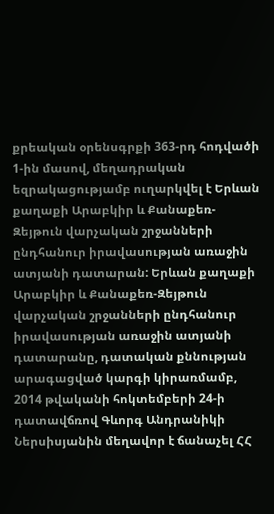քրեական օրենսգրքի 363-րդ հոդվածի 1-ին մասով, մեղադրական եզրակացությամբ ուղարկվել է Երևան քաղաքի Արաբկիր և Քանաքեռ-Զեյթուն վարչական շրջանների ընդհանուր իրավասության առաջին ատյանի դատարան: Երևան քաղաքի Արաբկիր և Քանաքեռ-Զեյթուն վարչական շրջանների ընդհանուր իրավասության առաջին ատյանի դատարանը, դատական քննության արագացված կարգի կիրառմամբ, 2014 թվականի հոկտեմբերի 24-ի դատավճռով Գևորգ Անդրանիկի Ներսիսյանին մեղավոր է ճանաչել ՀՀ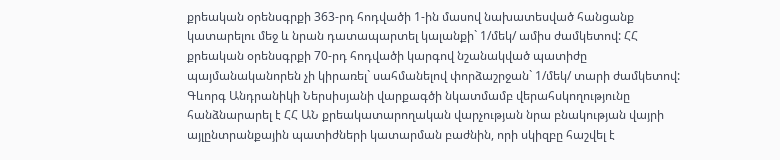քրեական օրենսգրքի 363-րդ հոդվածի 1-ին մասով նախատեսված հանցանք կատարելու մեջ և նրան դատապարտել կալանքի` 1/մեկ/ ամիս ժամկետով: ՀՀ քրեական օրենսգրքի 70-րդ հոդվածի կարգով նշանակված պատիժը պայմանականորեն չի կիրառել` սահմանելով փորձաշրջան` 1/մեկ/ տարի ժամկետով: Գևորգ Անդրանիկի Ներսիսյանի վարքագծի նկատմամբ վերահսկողությունը հանձնարարել է ՀՀ ԱՆ քրեակատարողական վարչության նրա բնակության վայրի այլընտրանքային պատիժների կատարման բաժնին, որի սկիզբը հաշվել է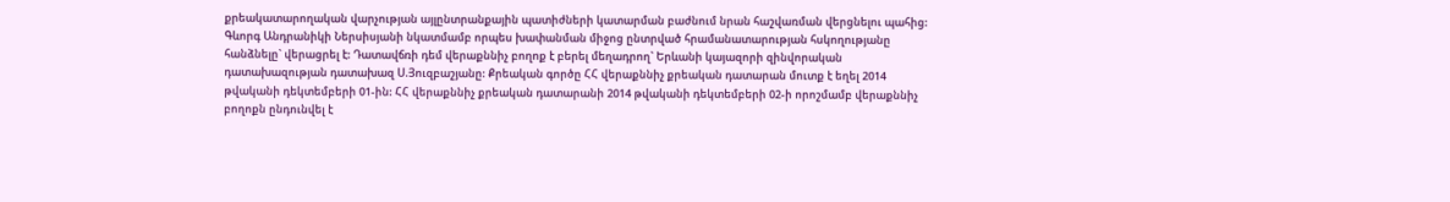քրեակատարողական վարչության այլընտրանքային պատիժների կատարման բաժնում նրան հաշվառման վերցնելու պահից: Գևորգ Անդրանիկի Ներսիսյանի նկատմամբ որպես խափանման միջոց ընտրված հրամանատարության հսկողությանը հանձնելը` վերացրել է: Դատավճռի դեմ վերաքննիչ բողոք է բերել մեղադրող` Երևանի կայազորի զինվորական դատախազության դատախազ Ս.Յուզբաշյանը: Քրեական գործը ՀՀ վերաքննիչ քրեական դատարան մուտք է եղել 2014 թվականի դեկտեմբերի 01-ին: ՀՀ վերաքննիչ քրեական դատարանի 2014 թվականի դեկտեմբերի 02-ի որոշմամբ վերաքննիչ բողոքն ընդունվել է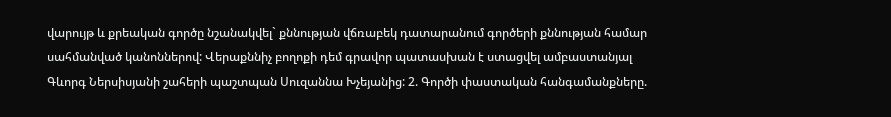վարույթ և քրեական գործը նշանակվել` քննության վճռաբեկ դատարանում գործերի քննության համար սահմանված կանոններով: Վերաքննիչ բողոքի դեմ գրավոր պատասխան է ստացվել ամբաստանյալ Գևորգ Ներսիսյանի շահերի պաշտպան Սուզաննա Խչեյանից: 2. Գործի փաստական հանգամանքները.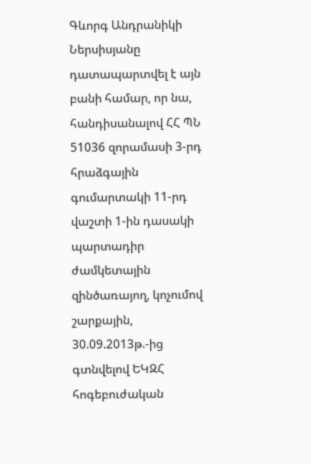Գևորգ Անդրանիկի Ներսիսյանը դատապարտվել է այն բանի համար, որ նա, հանդիսանալով ՀՀ ՊՆ 51036 զորամասի 3-րդ հրաձգային գումարտակի 11-րդ վաշտի 1-ին դասակի պարտադիր ժամկետային զինծառայող, կոչումով շարքային, 30.09.2013թ.-ից գտնվելով ԵԿԶՀ հոգեբուժական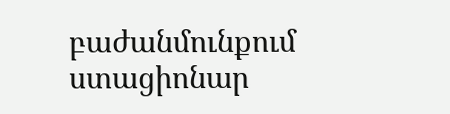բաժանմունքում ստացիոնար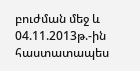բուժման մեջ և 04.11.2013թ.-ին հաստատապես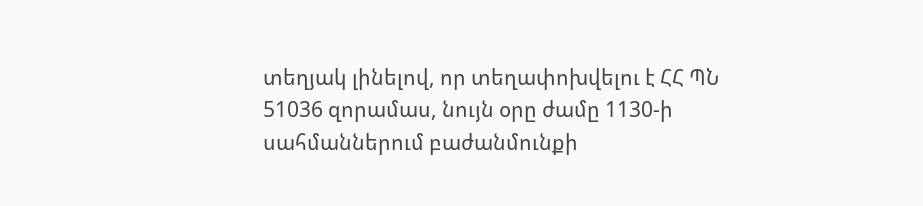տեղյակ լինելով, որ տեղափոխվելու է ՀՀ ՊՆ 51036 զորամաս, նույն օրը ժամը 1130-ի սահմաններում բաժանմունքի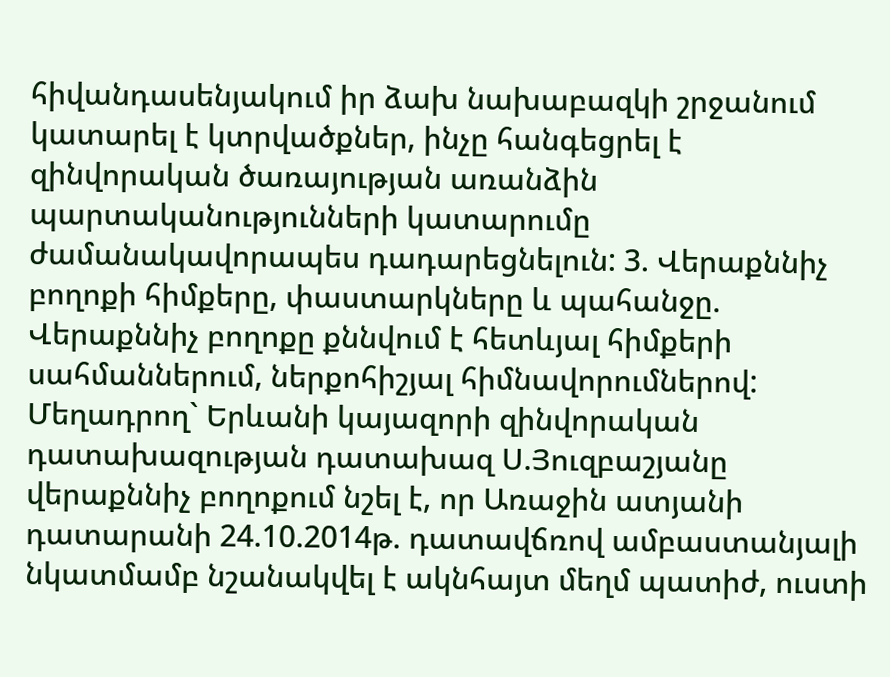հիվանդասենյակում իր ձախ նախաբազկի շրջանում կատարել է կտրվածքներ, ինչը հանգեցրել է զինվորական ծառայության առանձին պարտականությունների կատարումը ժամանակավորապես դադարեցնելուն: 3. Վերաքննիչ բողոքի հիմքերը, փաստարկները և պահանջը. Վերաքննիչ բողոքը քննվում է հետևյալ հիմքերի սահմաններում, ներքոհիշյալ հիմնավորումներով: Մեղադրող` Երևանի կայազորի զինվորական դատախազության դատախազ Ս.Յուզբաշյանը վերաքննիչ բողոքում նշել է, որ Առաջին ատյանի դատարանի 24.10.2014թ. դատավճռով ամբաստանյալի նկատմամբ նշանակվել է ակնհայտ մեղմ պատիժ, ուստի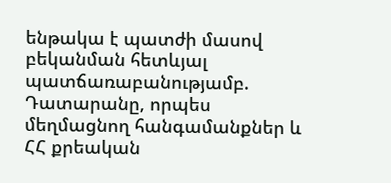ենթակա է պատժի մասով բեկանման հետևյալ պատճառաբանությամբ. Դատարանը, որպես մեղմացնող հանգամանքներ և ՀՀ քրեական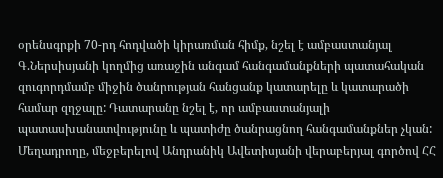օրենսգրքի 70-րդ հոդվածի կիրառման հիմք, նշել է ամբաստանյալ Գ.Ներսիսյանի կողմից առաջին անգամ հանգամանքների պատահական զուգորդմամբ միջին ծանրության հանցանք կատարելը և կատարածի համար զղջալը: Դատարանը նշել է, որ ամբաստանյալի պատասխանատվությունը և պատիժը ծանրացնող հանգամանքներ չկան: Մեղադրողը, մեջբերելով Անդրանիկ Ավետիսյանի վերաբերյալ գործով ՀՀ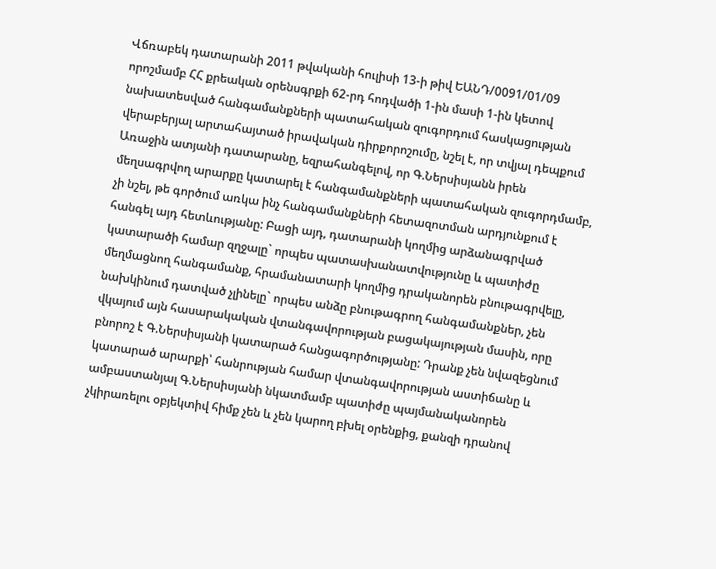Վճռաբեկ դատարանի 2011 թվականի հուլիսի 13-ի թիվ ԵԱՆԴ/0091/01/09 որոշմամբ ՀՀ քրեական օրենսգրքի 62-րդ հոդվածի 1-ին մասի 1-ին կետով նախատեսված հանգամանքների պատահական զուգորդում հասկացության վերաբերյալ արտահայտած իրավական դիրքորոշումը, նշել է, որ տվյալ դեպքում Առաջին ատյանի դատարանը, եզրահանգելով, որ Գ.Ներսիսյանն իրեն մեղսագրվող արարքը կատարել է հանգամանքների պատահական զուգորդմամբ, չի նշել, թե գործում առկա ինչ հանգամանքների հետազոտման արդյունքում է հանգել այդ հետևությանը: Բացի այդ, դատարանի կողմից արձանագրված կատարածի համար զղջալը` որպես պատասխանատվությունը և պատիժը մեղմացնող հանգամանք, հրամանատարի կողմից դրականորեն բնութագրվելը, նախկինում դատված չլինելը` որպես անձը բնութագրող հանգամանքներ, չեն վկայում այն հասարակական վտանգավորության բացակայության մասին, որը բնորոշ է Գ.Ներսիսյանի կատարած հանցագործությանը: Դրանք չեն նվազեցնում կատարած արարքի՝ հանրության համար վտանգավորության աստիճանը և ամբաստանյալ Գ.Ներսիսյանի նկատմամբ պատիժը պայմանականորեն չկիրառելու օբյեկտիվ հիմք չեն և չեն կարող բխել օրենքից, քանզի դրանով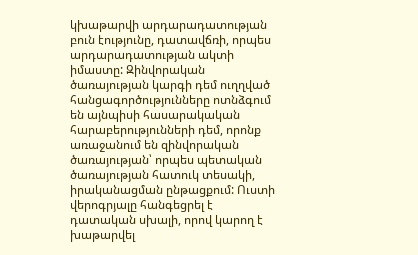կխաթարվի արդարադատության բուն էությունը, դատավճռի, որպես արդարադատության ակտի իմաստը: Զինվորական ծառայության կարգի դեմ ուղղված հանցագործությունները ոտնձգում են այնպիսի հասարակական հարաբերությունների դեմ, որոնք առաջանում են զինվորական ծառայության՝ որպես պետական ծառայության հատուկ տեսակի, իրականացման ընթացքում: Ուստի վերոգրյալը հանգեցրել է դատական սխալի, որով կարող է խաթարվել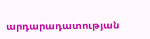արդարադատության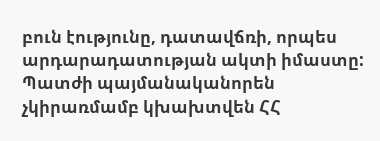բուն էությունը, դատավճռի, որպես արդարադատության ակտի իմաստը: Պատժի պայմանականորեն չկիրառմամբ կխախտվեն ՀՀ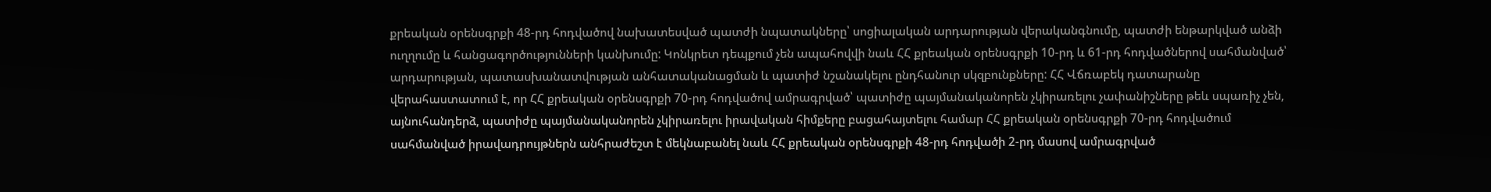քրեական օրենսգրքի 48-րդ հոդվածով նախատեսված պատժի նպատակները՝ սոցիալական արդարության վերականգնումը, պատժի ենթարկված անձի ուղղումը և հանցագործությունների կանխումը: Կոնկրետ դեպքում չեն ապահովվի նաև ՀՀ քրեական օրենսգրքի 10-րդ և 61-րդ հոդվածներով սահմանված՝ արդարության, պատասխանատվության անհատականացման և պատիժ նշանակելու ընդհանուր սկզբունքները: ՀՀ Վճռաբեկ դատարանը վերահաստատում է, որ ՀՀ քրեական օրենսգրքի 70-րդ հոդվածով ամրագրված՝ պատիժը պայմանականորեն չկիրառելու չափանիշները թեև սպառիչ չեն, այնուհանդերձ, պատիժը պայմանականորեն չկիրառելու իրավական հիմքերը բացահայտելու համար ՀՀ քրեական օրենսգրքի 70-րդ հոդվածում սահմանված իրավադրույթներն անհրաժեշտ է մեկնաբանել նաև ՀՀ քրեական օրենսգրքի 48-րդ հոդվածի 2-րդ մասով ամրագրված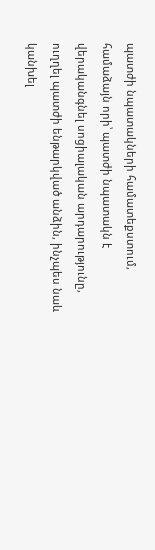պատժի նպատակների համատեքստում, համաձայն որի՝ պատժի նպատակն է վերականգնել սոցիալական արդարությունը, ուղղել պատժի ենթարկված անձին, ինչպես նաև կանխել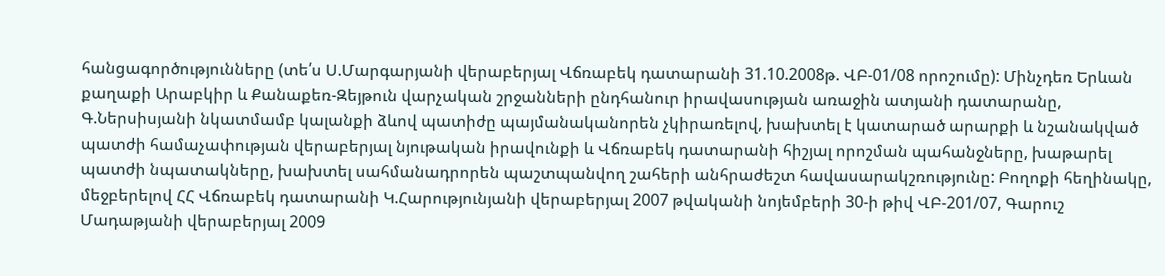հանցագործությունները (տե՛ս Ս.Մարգարյանի վերաբերյալ Վճռաբեկ դատարանի 31.10.2008թ. ՎԲ-01/08 որոշումը): Մինչդեռ Երևան քաղաքի Արաբկիր և Քանաքեռ-Զեյթուն վարչական շրջանների ընդհանուր իրավասության առաջին ատյանի դատարանը, Գ.Ներսիսյանի նկատմամբ կալանքի ձևով պատիժը պայմանականորեն չկիրառելով, խախտել է կատարած արարքի և նշանակված պատժի համաչափության վերաբերյալ նյութական իրավունքի և Վճռաբեկ դատարանի հիշյալ որոշման պահանջները, խաթարել պատժի նպատակները, խախտել սահմանադրորեն պաշտպանվող շահերի անհրաժեշտ հավասարակշռությունը: Բողոքի հեղինակը, մեջբերելով ՀՀ Վճռաբեկ դատարանի Կ.Հարությունյանի վերաբերյալ 2007 թվականի նոյեմբերի 30-ի թիվ ՎԲ-201/07, Գարուշ Մադաթյանի վերաբերյալ 2009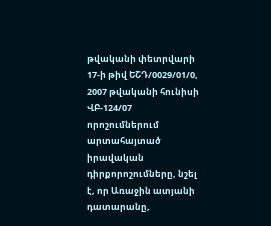թվականի փետրվարի 17-ի թիվ ԵՇԴ/0029/01/0, 2007 թվականի հունիսի ՎԲ-124/07 որոշումներում արտահայտած իրավական դիրքորոշումները, նշել է, որ Առաջին ատյանի դատարանը,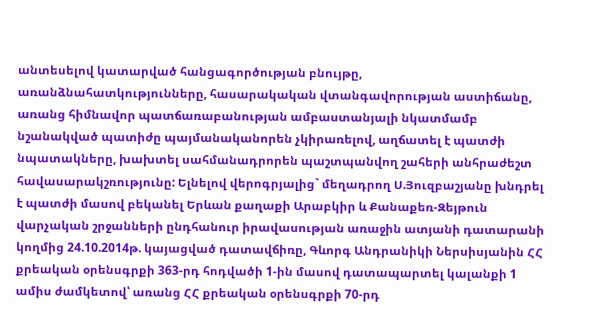անտեսելով կատարված հանցագործության բնույթը, առանձնահատկությունները, հասարակական վտանգավորության աստիճանը, առանց հիմնավոր պատճառաբանության ամբաստանյալի նկատմամբ նշանակված պատիժը պայմանականորեն չկիրառելով, աղճատել է պատժի նպատակները, խախտել սահմանադրորեն պաշտպանվող շահերի անհրաժեշտ հավասարակշռությունը: Ելնելով վերոգրյալից` մեղադրող Ս.Յուզբաշյանը խնդրել է պատժի մասով բեկանել Երևան քաղաքի Արաբկիր և Քանաքեռ-Զեյթուն վարչական շրջանների ընդհանուր իրավասության առաջին ատյանի դատարանի կողմից 24.10.2014թ. կայացված դատավճիռը, Գևորգ Անդրանիկի Ներսիսյանին ՀՀ քրեական օրենսգրքի 363-րդ հոդվածի 1-ին մասով դատապարտել կալանքի 1 ամիս ժամկետով՝ առանց ՀՀ քրեական օրենսգրքի 70-րդ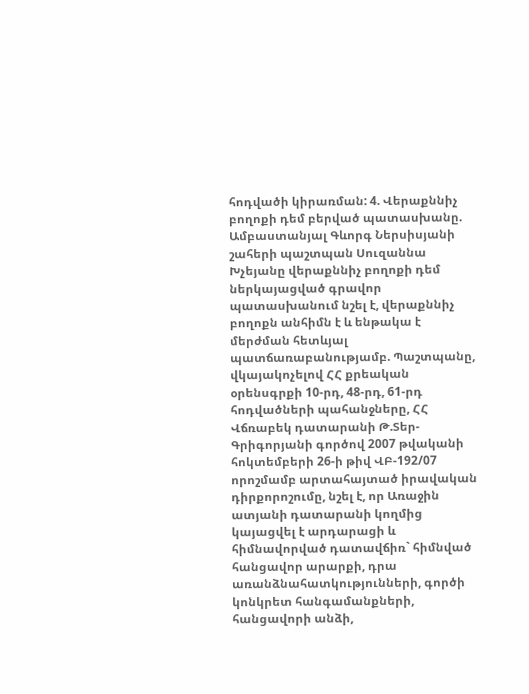հոդվածի կիրառման: 4. Վերաքննիչ բողոքի դեմ բերված պատասխանը. Ամբաստանյալ Գևորգ Ներսիսյանի շահերի պաշտպան Սուզաննա Խչեյանը վերաքննիչ բողոքի դեմ ներկայացված գրավոր պատասխանում նշել է, վերաքննիչ բողոքն անհիմն է և ենթակա է մերժման հետևյալ պատճառաբանությամբ. Պաշտպանը, վկայակոչելով ՀՀ քրեական օրենսգրքի 10-րդ, 48-րդ, 61-րդ հոդվածների պահանջները, ՀՀ Վճռաբեկ դատարանի Թ.Տեր-Գրիգորյանի գործով 2007 թվականի հոկտեմբերի 26-ի թիվ ՎԲ-192/07 որոշմամբ արտահայտած իրավական դիրքորոշումը, նշել է, որ Առաջին ատյանի դատարանի կողմից կայացվել է արդարացի և հիմնավորված դատավճիռ` հիմնված հանցավոր արարքի, դրա առանձնահատկությունների, գործի կոնկրետ հանգամանքների, հանցավորի անձի,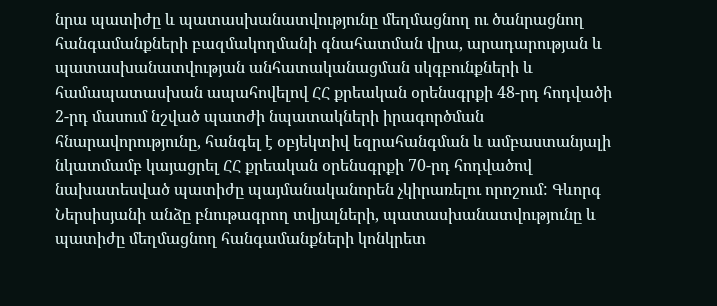նրա պատիժը և պատասխանատվությունը մեղմացնող ու ծանրացնող հանգամանքների բազմակողմանի գնահատման վրա, արադարության և պատասխանատվության անհատականացման սկգբունքների և համապատասխան ապահովելով ՀՀ քրեական օրենսգրքի 48-րդ հոդվածի 2-րդ մասում նշված պատժի նպատակների իրագործման հնարավորությունը, հանգել է օբյեկտիվ եզրահանգման և ամբաստանյալի նկատմամբ կայացրել ՀՀ քրեական օրենսգրքի 70-րդ հոդվածով նախատեսված պատիժը պայմանականորեն չկիրառելու որոշում: Գևորգ Ներսիսյանի անձը բնութագրող տվյալների, պատասխանատվությունը և պատիժը մեղմացնող հանգամանքների կոնկրետ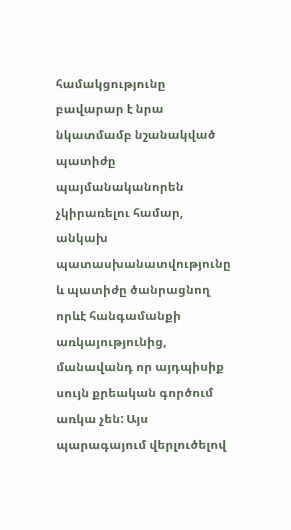համակցությունը բավարար է նրա նկատմամբ նշանակված պատիժը պայմանականորեն չկիրառելու համար, անկախ պատասխանատվությունը և պատիժը ծանրացնող որևէ հանգամանքի առկայությունից, մանավանդ որ այդպիսիք սույն քրեական գործում առկա չեն: Այս պարագայում վերլուծելով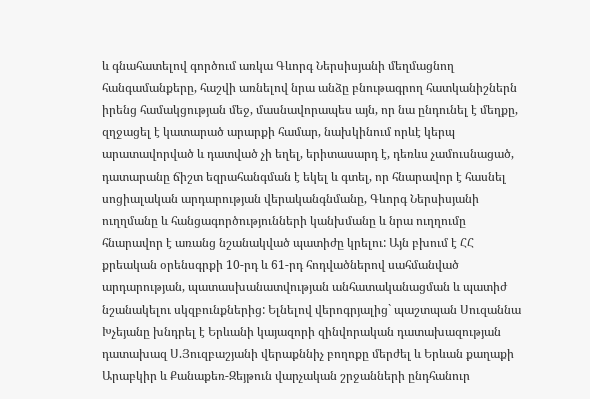և գնահատելով գործում առկա Գևորգ Ներսիսյանի մեղմացնող հանգամանքերը, հաշվի առնելով նրա անձը բնութագրող հատկանիշներն իրենց համակցության մեջ, մասնավորապես այն, որ նա ընդունել է մեղքը, զղջացել է կատարած արարքի համար, նախկինում որևէ կերպ արատավորված և դատված չի եղել, երիտասարդ է, դեռևս չամուսնացած, դատարանը ճիշտ եզրահանգման է եկել և գտել, որ հնարավոր է հասնել սոցիալական արդարության վերականգնմանը, Գևորգ Ներսիսյանի ուղղմանը և հանցագործությունների կանխմանը և նրա ուղղումը հնարավոր է առանց նշանակված պատիժը կրելու: Այն բխում է ՀՀ քրեական օրենսգրքի 10-րդ և 61-րդ հոդվածներով սահմանված արդարության, պատասխանատվության անհատականացման և պատիժ նշանակելու սկզբունքներից: Ելնելով վերոգրյալից` պաշտպան Սուզաննա Խչեյանը խնդրել է Երևանի կայազորի զինվորական դատախազության դատախազ Ս.Յուզբաշյանի վերաքննիչ բողոքը մերժել և Երևան քաղաքի Արաբկիր և Քանաքեռ-Զեյթուն վարչական շրջանների ընդհանուր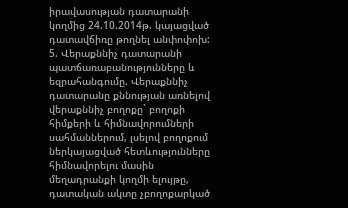իրավասության դատարանի կողմից 24.10.2014թ. կայացված դատավճիռը թողնել անփոփոխ: 5. Վերաքննիչ դատարանի պատճառաբանությունները և եզրահանգումը. Վերաքննիչ դատարանը քննության առնելով վերաքննիչ բողոքը` բողոքի հիմքերի և հիմնավորումների սահմաններում, լսելով բողոքում ներկայացված հետևությունները հիմնավորելու մասին մեղադրանքի կողմի ելույթը, դատական ակտը չբողոքարկած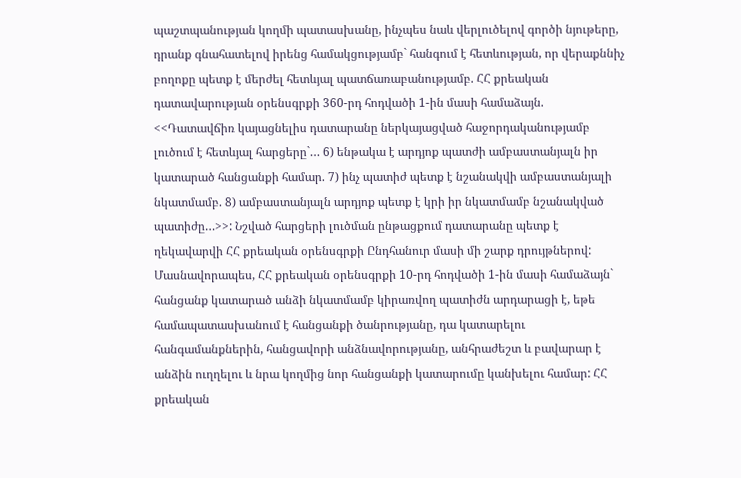պաշտպանության կողմի պատասխանը, ինչպես նաև վերլուծելով գործի նյութերը, դրանք գնահատելով իրենց համակցությամբ` հանգում է հետևության, որ վերաքննիչ բողոքը պետք է մերժել հետևյալ պատճառաբանությամբ. ՀՀ քրեական դատավարության օրենսգրքի 360-րդ հոդվածի 1-ին մասի համաձայն. <<Դատավճիռ կայացնելիս դատարանը ներկայացված հաջորդականությամբ լուծում է հետևյալ հարցերը`… 6) ենթակա է արդյոք պատժի ամբաստանյալն իր կատարած հանցանքի համար. 7) ինչ պատիժ պետք է նշանակվի ամբաստանյալի նկատմամբ. 8) ամբաստանյալն արդյոք պետք է կրի իր նկատմամբ նշանակված պատիժը…>>: Նշված հարցերի լուծման ընթացքում դատարանը պետք է ղեկավարվի ՀՀ քրեական օրենսգրքի Ընդհանուր մասի մի շարք դրույթներով: Մասնավորապես, ՀՀ քրեական օրենսգրքի 10-րդ հոդվածի 1-ին մասի համաձայն` հանցանք կատարած անձի նկատմամբ կիրառվող պատիժն արդարացի է, եթե համապատասխանում է հանցանքի ծանրությանը, դա կատարելու հանգամանքներին, հանցավորի անձնավորությանը, անհրաժեշտ և բավարար է անձին ուղղելու և նրա կողմից նոր հանցանքի կատարումը կանխելու համար: ՀՀ քրեական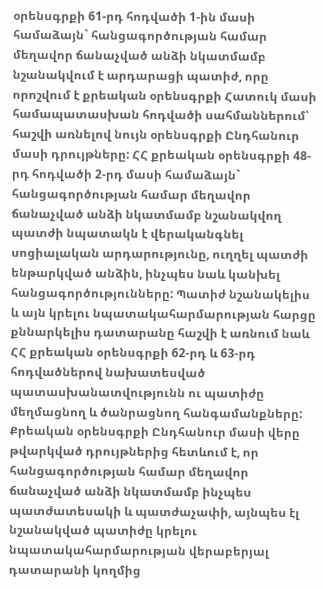օրենսգրքի 61-րդ հոդվածի 1-ին մասի համաձայն` հանցագործության համար մեղավոր ճանաչված անձի նկատմամբ նշանակվում է արդարացի պատիժ, որը որոշվում է քրեական օրենսգրքի Հատուկ մասի համապատասխան հոդվածի սահմաններում՝ հաշվի առնելով նույն օրենսգրքի Ընդհանուր մասի դրույթները: ՀՀ քրեական օրենսգրքի 48-րդ հոդվածի 2-րդ մասի համաձայն` հանցագործության համար մեղավոր ճանաչված անձի նկատմամբ նշանակվող պատժի նպատակն է վերականգնել սոցիալական արդարությունը, ուղղել պատժի ենթարկված անձին, ինչպես նաև կանխել հանցագործությունները: Պատիժ նշանակելիս և այն կրելու նպատակահարմարության հարցը քննարկելիս դատարանը հաշվի է առնում նաև ՀՀ քրեական օրենսգրքի 62-րդ և 63-րդ հոդվածներով նախատեսված պատասխանատվությունն ու պատիժը մեղմացնող և ծանրացնող հանգամանքները: Քրեական օրենսգրքի Ընդհանուր մասի վերը թվարկված դրույթներից հետևում է, որ հանցագործության համար մեղավոր ճանաչված անձի նկատմամբ ինչպես պատժատեսակի և պատժաչափի, այնպես էլ նշանակված պատիժը կրելու նպատակահարմարության վերաբերյալ դատարանի կողմից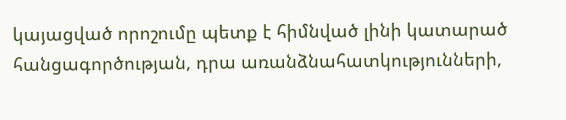կայացված որոշումը պետք է հիմնված լինի կատարած հանցագործության, դրա առանձնահատկությունների,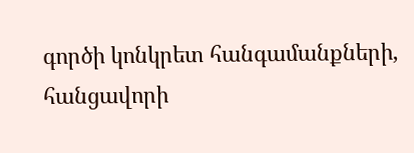գործի կոնկրետ հանգամանքների, հանցավորի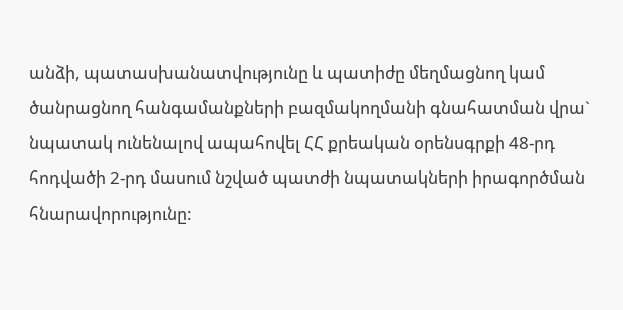անձի, պատասխանատվությունը և պատիժը մեղմացնող կամ ծանրացնող հանգամանքների բազմակողմանի գնահատման վրա` նպատակ ունենալով ապահովել ՀՀ քրեական օրենսգրքի 48-րդ հոդվածի 2-րդ մասում նշված պատժի նպատակների իրագործման հնարավորությունը: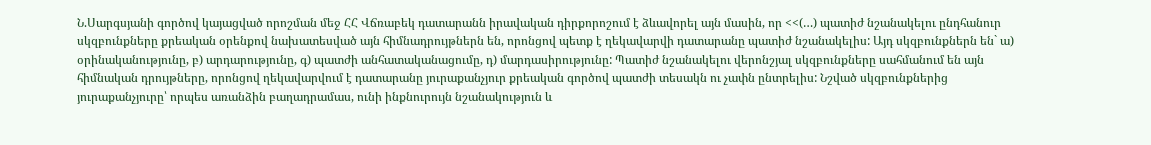Ն.Սարգսյանի գործով կայացված որոշման մեջ ՀՀ Վճռաբեկ դատարանն իրավական դիրքորոշում է ձևավորել այն մասին, որ <<(…) պատիժ նշանակելու ընդհանուր սկզբունքները քրեական օրենքով նախատեսված այն հիմնադրույթներն են, որոնցով պետք է ղեկավարվի դատարանը պատիժ նշանակելիս: Այդ սկզբունքներն են` ա) օրինականությունը, բ) արդարությունը, գ) պատժի անհատականացումը, դ) մարդասիրությունը: Պատիժ նշանակելու վերոնշյալ սկզբունքները սահմանում են այն հիմնական դրույթները, որոնցով ղեկավարվում է դատարանը յուրաքանչյուր քրեական գործով պատժի տեսակն ու չափն ընտրելիս: Նշված սկզբունքներից յուրաքանչյուրը՝ որպես առանձին բաղադրամաս, ունի ինքնուրույն նշանակություն և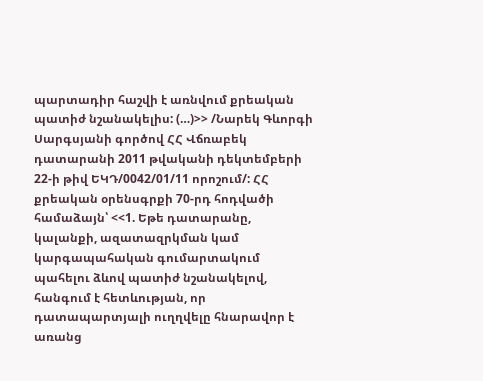պարտադիր հաշվի է առնվում քրեական պատիժ նշանակելիս: (…)>> /Նարեկ Գևորգի Սարգսյանի գործով ՀՀ Վճռաբեկ դատարանի 2011 թվականի դեկտեմբերի 22-ի թիվ ԵԿԴ/0042/01/11 որոշում/: ՀՀ քրեական օրենսգրքի 70-րդ հոդվածի համաձայն՝ <<1. Եթե դատարանը, կալանքի, ազատազրկման կամ կարգապահական գումարտակում պահելու ձևով պատիժ նշանակելով, հանգում է հետևության, որ դատապարտյալի ուղղվելը հնարավոր է առանց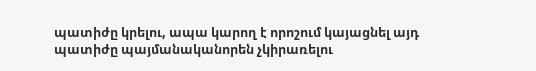պատիժը կրելու, ապա կարող է որոշում կայացնել այդ պատիժը պայմանականորեն չկիրառելու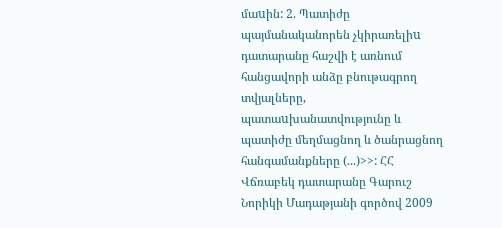մաuին: 2. Պատիժը պայմանականորեն չկիրառելիu դատարանը հաշվի է առնում հանցավորի անձը բնութագրող տվյալները, պատաuխանատվությունը և պատիժը մեղմացնող և ծանրացնող հանգամանքները (...)>>: ՀՀ Վճռաբեկ դատարանը Գարուշ Նորիկի Մադաթյանի գործով 2009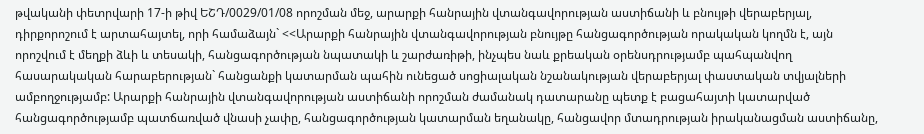թվականի փետրվարի 17-ի թիվ ԵՇԴ/0029/01/08 որոշման մեջ, արարքի հանրային վտանգավորության աստիճանի և բնույթի վերաբերյալ, դիրքորոշում է արտահայտել, որի համաձայն` <<Արարքի հանրային վտանգավորության բնույթը հանցագործության որակական կողմն է, այն որոշվում է մեղքի ձևի և տեսակի, հանցագործության նպատակի և շարժառիթի, ինչպես նաև քրեական օրենսդրությամբ պահպանվող հասարակական հարաբերության` հանցանքի կատարման պահին ունեցած սոցիալական նշանակության վերաբերյալ փաստական տվյալների ամբողջությամբ: Արարքի հանրային վտանգավորության աստիճանի որոշման ժամանակ դատարանը պետք է բացահայտի կատարված հանցագործությամբ պատճառված վնասի չափը, հանցագործության կատարման եղանակը, հանցավոր մտադրության իրականացման աստիճանը,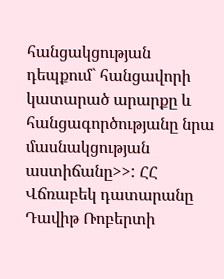հանցակցության դեպքում` հանցավորի կատարած արարքը և հանցագործությանը նրա մասնակցության աստիճանը>>: ՀՀ Վճռաբեկ դատարանը Դավիթ Ռոբերտի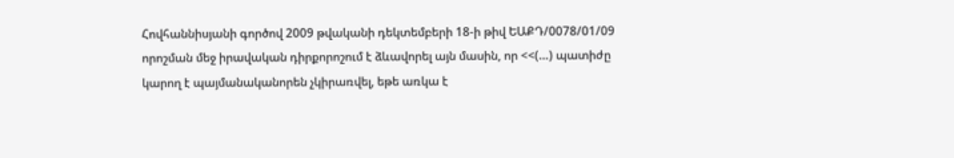Հովհաննիսյանի գործով 2009 թվականի դեկտեմբերի 18-ի թիվ ԵԱՔԴ/0078/01/09 որոշման մեջ իրավական դիրքորոշում է ձևավորել այն մասին, որ <<(…) պատիժը կարող է պայմանականորեն չկիրառվել, եթե առկա է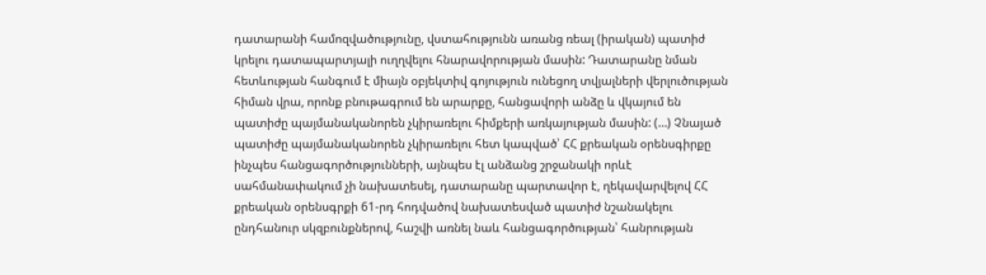դատարանի համոզվածությունը, վստահությունն առանց ռեալ (իրական) պատիժ կրելու դատապարտյալի ուղղվելու հնարավորության մասին: Դատարանը նման հետևության հանգում է միայն օբյեկտիվ գոյություն ունեցող տվյալների վերլուծության հիման վրա, որոնք բնութագրում են արարքը, հանցավորի անձը և վկայում են պատիժը պայմանականորեն չկիրառելու հիմքերի առկայության մասին: (…) Չնայած պատիժը պայմանականորեն չկիրառելու հետ կապված՝ ՀՀ քրեական օրենսգիրքը ինչպես հանցագործությունների, այնպես էլ անձանց շրջանակի որևէ սահմանափակում չի նախատեսել, դատարանը պարտավոր է, ղեկավարվելով ՀՀ քրեական օրենսգրքի 61-րդ հոդվածով նախատեսված պատիժ նշանակելու ընդհանուր սկզբունքներով, հաշվի առնել նաև հանցագործության՝ հանրության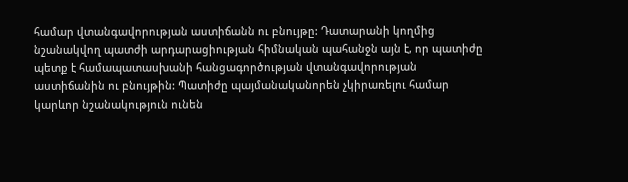համար վտանգավորության աստիճանն ու բնույթը: Դատարանի կողմից նշանակվող պատժի արդարացիության հիմնական պահանջն այն է, որ պատիժը պետք է համապատասխանի հանցագործության վտանգավորության աստիճանին ու բնույթին: Պատիժը պայմանականորեն չկիրառելու համար կարևոր նշանակություն ունեն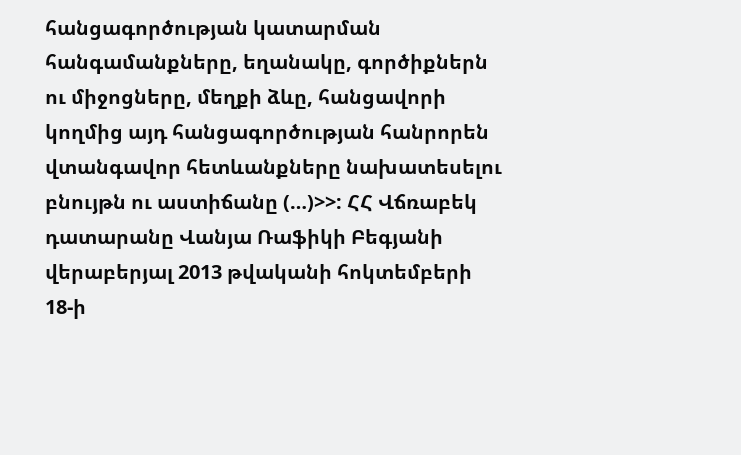հանցագործության կատարման հանգամանքները, եղանակը, գործիքներն ու միջոցները, մեղքի ձևը, հանցավորի կողմից այդ հանցագործության հանրորեն վտանգավոր հետևանքները նախատեսելու բնույթն ու աստիճանը (…)>>: ՀՀ Վճռաբեկ դատարանը Վանյա Ռաֆիկի Բեգյանի վերաբերյալ 2013 թվականի հոկտեմբերի 18-ի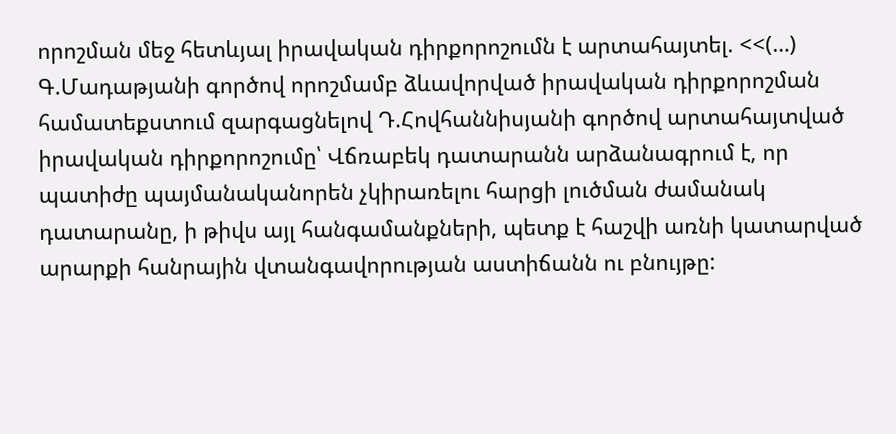որոշման մեջ հետևյալ իրավական դիրքորոշումն է արտահայտել. <<(…) Գ.Մադաթյանի գործով որոշմամբ ձևավորված իրավական դիրքորոշման համատեքստում զարգացնելով Դ.Հովհաննիսյանի գործով արտահայտված իրավական դիրքորոշումը՝ Վճռաբեկ դատարանն արձանագրում է, որ պատիժը պայմանականորեն չկիրառելու հարցի լուծման ժամանակ դատարանը, ի թիվս այլ հանգամանքների, պետք է հաշվի առնի կատարված արարքի հանրային վտանգավորության աստիճանն ու բնույթը: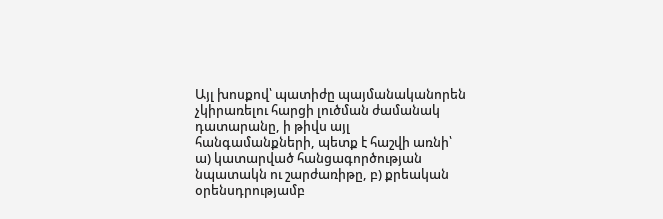Այլ խոսքով՝ պատիժը պայմանականորեն չկիրառելու հարցի լուծման ժամանակ դատարանը, ի թիվս այլ հանգամանքների, պետք է հաշվի առնի՝ ա) կատարված հանցագործության նպատակն ու շարժառիթը, բ) քրեական օրենսդրությամբ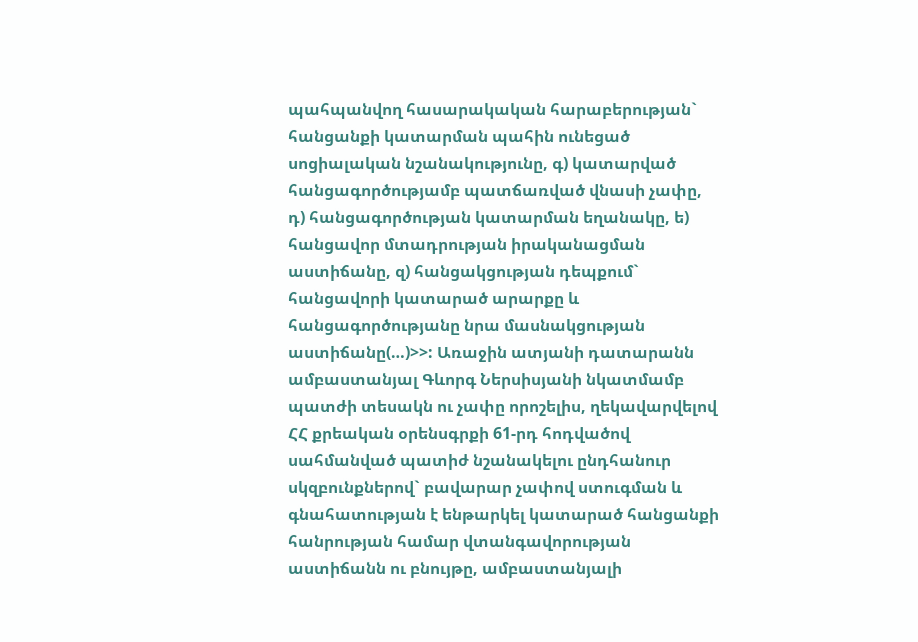պահպանվող հասարակական հարաբերության` հանցանքի կատարման պահին ունեցած սոցիալական նշանակությունը, գ) կատարված հանցագործությամբ պատճառված վնասի չափը, դ) հանցագործության կատարման եղանակը, ե) հանցավոր մտադրության իրականացման աստիճանը, զ) հանցակցության դեպքում` հանցավորի կատարած արարքը և հանցագործությանը նրա մասնակցության աստիճանը(…)>>: Առաջին ատյանի դատարանն ամբաստանյալ Գևորգ Ներսիսյանի նկատմամբ պատժի տեսակն ու չափը որոշելիս, ղեկավարվելով ՀՀ քրեական օրենսգրքի 61-րդ հոդվածով սահմանված պատիժ նշանակելու ընդհանուր սկզբունքներով` բավարար չափով ստուգման և գնահատության է ենթարկել կատարած հանցանքի հանրության համար վտանգավորության աստիճանն ու բնույթը, ամբաստանյալի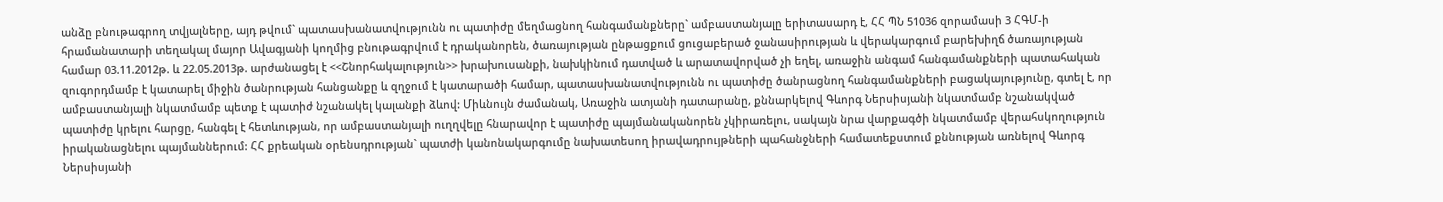անձը բնութագրող տվյալները, այդ թվում` պատասխանատվությունն ու պատիժը մեղմացնող հանգամանքները` ամբաստանյալը երիտասարդ է, ՀՀ ՊՆ 51036 զորամասի 3 ՀԳՄ-ի հրամանատարի տեղակալ մայոր Ավագյանի կողմից բնութագրվում է դրականորեն, ծառայության ընթացքում ցուցաբերած ջանասիրության և վերակարգում բարեխիղճ ծառայության համար 03.11.2012թ. և 22.05.2013թ. արժանացել է <<Շնորհակալություն>> խրախուսանքի, նախկինում դատված և արատավորված չի եղել, առաջին անգամ հանգամանքների պատահական զուգորդմամբ է կատարել միջին ծանրության հանցանքը և զղջում է կատարածի համար, պատասխանատվությունն ու պատիժը ծանրացնող հանգամանքների բացակայությունը, գտել է, որ ամբաստանյալի նկատմամբ պետք է պատիժ նշանակել կալանքի ձևով: Միևնույն ժամանակ, Առաջին ատյանի դատարանը, քննարկելով Գևորգ Ներսիսյանի նկատմամբ նշանակված պատիժը կրելու հարցը, հանգել է հետևության, որ ամբաստանյալի ուղղվելը հնարավոր է պատիժը պայմանականորեն չկիրառելու, սակայն նրա վարքագծի նկատմամբ վերահսկողություն իրականացնելու պայմաններում: ՀՀ քրեական օրենսդրության` պատժի կանոնակարգումը նախատեսող իրավադրույթների պահանջների համատեքստում քննության առնելով Գևորգ Ներսիսյանի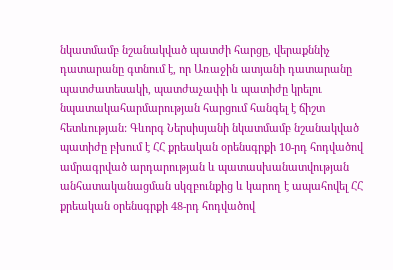նկատմամբ նշանակված պատժի հարցը, վերաքննիչ դատարանը գտնում է, որ Առաջին ատյանի դատարանը պատժատեսակի, պատժաչափի և պատիժը կրելու նպատակահարմարության հարցում հանգել է ճիշտ հետևության: Գևորգ Ներսիսյանի նկատմամբ նշանակված պատիժը բխում է ՀՀ քրեական օրենսգրքի 10-րդ հոդվածով ամրագրված արդարության և պատասխանատվության անհատականացման սկզբունքից և կարող է ապահովել ՀՀ քրեական օրենսգրքի 48-րդ հոդվածով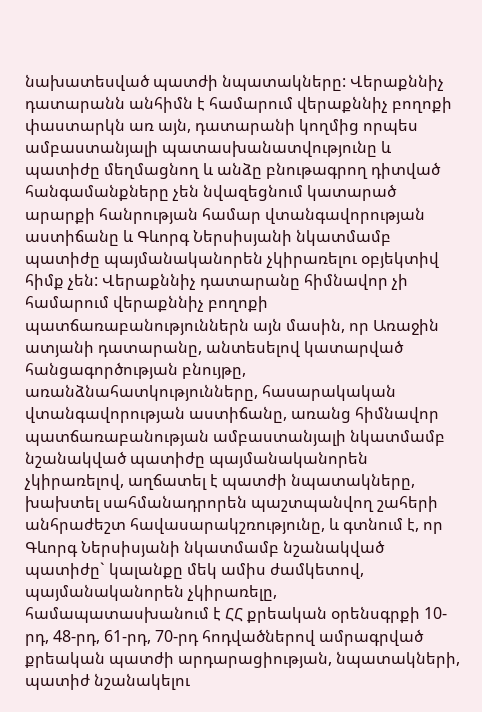նախատեսված պատժի նպատակները: Վերաքննիչ դատարանն անհիմն է համարում վերաքննիչ բողոքի փաստարկն առ այն, դատարանի կողմից որպես ամբաստանյալի պատասխանատվությունը և պատիժը մեղմացնող և անձը բնութագրող դիտված հանգամանքները չեն նվազեցնում կատարած արարքի հանրության համար վտանգավորության աստիճանը և Գևորգ Ներսիսյանի նկատմամբ պատիժը պայմանականորեն չկիրառելու օբյեկտիվ հիմք չեն: Վերաքննիչ դատարանը հիմնավոր չի համարում վերաքննիչ բողոքի պատճառաբանություններն այն մասին, որ Առաջին ատյանի դատարանը, անտեսելով կատարված հանցագործության բնույթը, առանձնահատկությունները, հասարակական վտանգավորության աստիճանը, առանց հիմնավոր պատճառաբանության ամբաստանյալի նկատմամբ նշանակված պատիժը պայմանականորեն չկիրառելով, աղճատել է պատժի նպատակները, խախտել սահմանադրորեն պաշտպանվող շահերի անհրաժեշտ հավասարակշռությունը, և գտնում է, որ Գևորգ Ներսիսյանի նկատմամբ նշանակված պատիժը` կալանքը մեկ ամիս ժամկետով, պայմանականորեն չկիրառելը, համապատասխանում է ՀՀ քրեական օրենսգրքի 10-րդ, 48-րդ, 61-րդ, 70-րդ հոդվածներով ամրագրված քրեական պատժի արդարացիության, նպատակների, պատիժ նշանակելու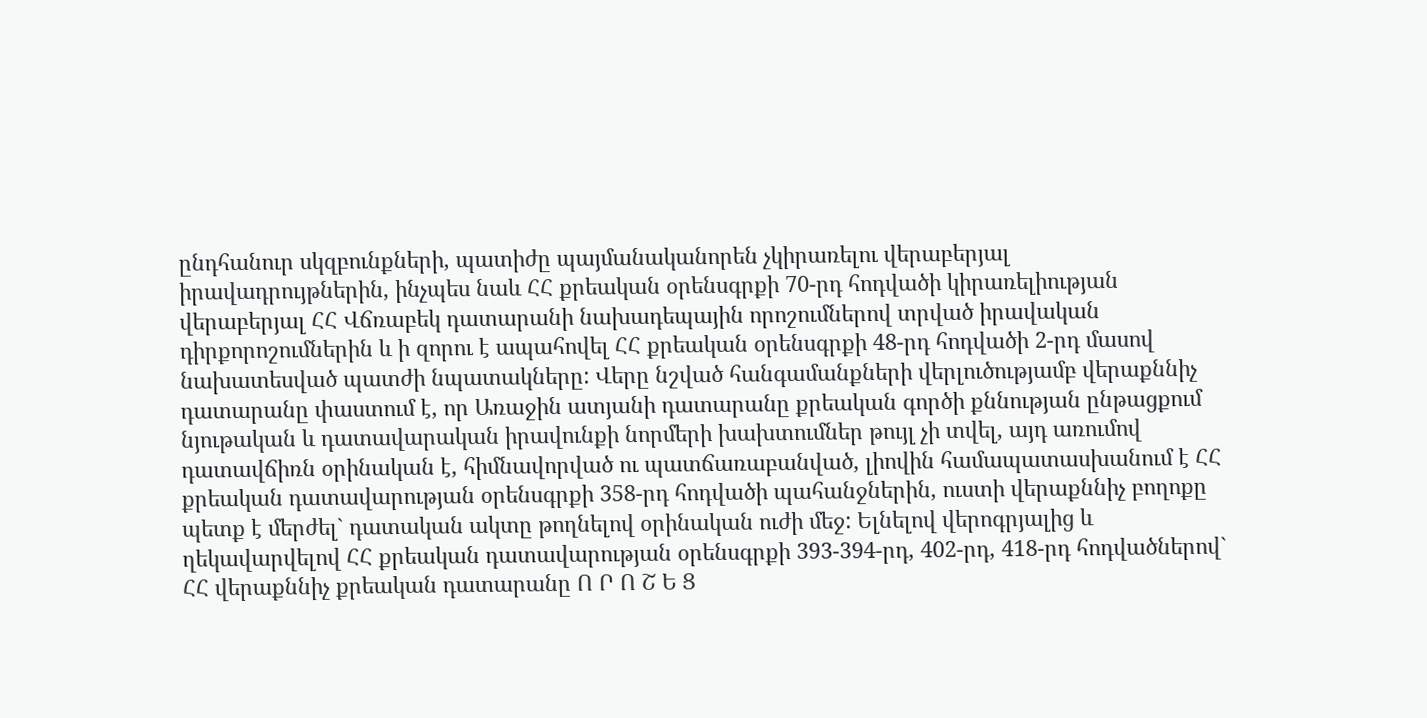ընդհանուր սկզբունքների, պատիժը պայմանականորեն չկիրառելու վերաբերյալ իրավադրույթներին, ինչպես նաև ՀՀ քրեական օրենսգրքի 70-րդ հոդվածի կիրառելիության վերաբերյալ ՀՀ Վճռաբեկ դատարանի նախադեպային որոշումներով տրված իրավական դիրքորոշումներին և ի զորու է ապահովել ՀՀ քրեական օրենսգրքի 48-րդ հոդվածի 2-րդ մասով նախատեսված պատժի նպատակները: Վերը նշված հանգամանքների վերլուծությամբ վերաքննիչ դատարանը փաստում է, որ Առաջին ատյանի դատարանը քրեական գործի քննության ընթացքում նյութական և դատավարական իրավունքի նորմերի խախտումներ թույլ չի տվել, այդ առումով դատավճիռն օրինական է, հիմնավորված ու պատճառաբանված, լիովին համապատասխանում է ՀՀ քրեական դատավարության օրենսգրքի 358-րդ հոդվածի պահանջներին, ուստի վերաքննիչ բողոքը պետք է մերժել` դատական ակտը թողնելով օրինական ուժի մեջ: Ելնելով վերոգրյալից և ղեկավարվելով ՀՀ քրեական դատավարության օրենսգրքի 393-394-րդ, 402-րդ, 418-րդ հոդվածներով` ՀՀ վերաքննիչ քրեական դատարանը Ո Ր Ո Շ Ե Ց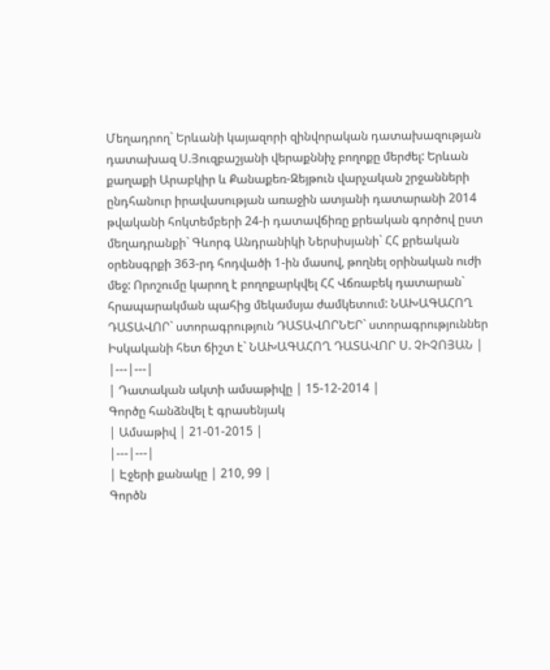Մեղադրող` Երևանի կայազորի զինվորական դատախազության դատախազ Ս.Յուզբաշյանի վերաքննիչ բողոքը մերժել: Երևան քաղաքի Արաբկիր և Քանաքեռ-Զեյթուն վարչական շրջանների ընդհանուր իրավասության առաջին ատյանի դատարանի 2014 թվականի հոկտեմբերի 24-ի դատավճիռը քրեական գործով ըստ մեղադրանքի` Գևորգ Անդրանիկի Ներսիսյանի` ՀՀ քրեական օրենսգրքի 363-րդ հոդվածի 1-ին մասով, թողնել օրինական ուժի մեջ: Որոշումը կարող է բողոքարկվել ՀՀ Վճռաբեկ դատարան` հրապարակման պահից մեկամսյա ժամկետում: ՆԱԽԱԳԱՀՈՂ ԴԱՏԱՎՈՐ` ստորագրություն ԴԱՏԱՎՈՐՆԵՐ` ստորագրություններ Իսկականի հետ ճիշտ է` ՆԱԽԱԳԱՀՈՂ ԴԱՏԱՎՈՐ Ս. ՉԻՉՈՅԱՆ |
|---|---|
| Դատական ակտի ամսաթիվը | 15-12-2014 |
Գործը հանձնվել է գրասենյակ
| Ամսաթիվ | 21-01-2015 |
|---|---|
| Էջերի քանակը | 210, 99 |
Գործն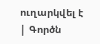ուղարկվել է
| Գործն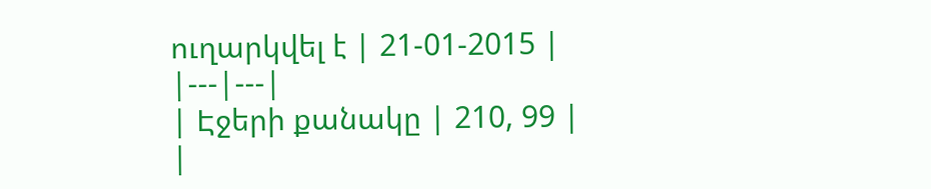ուղարկվել է | 21-01-2015 |
|---|---|
| Էջերի քանակը | 210, 99 |
|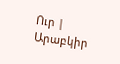Ուր | Արաբկիր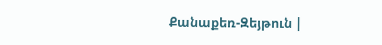Քանաքեռ-Զեյթուն |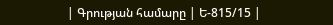| Գրության համարը | Ե-815/15 |